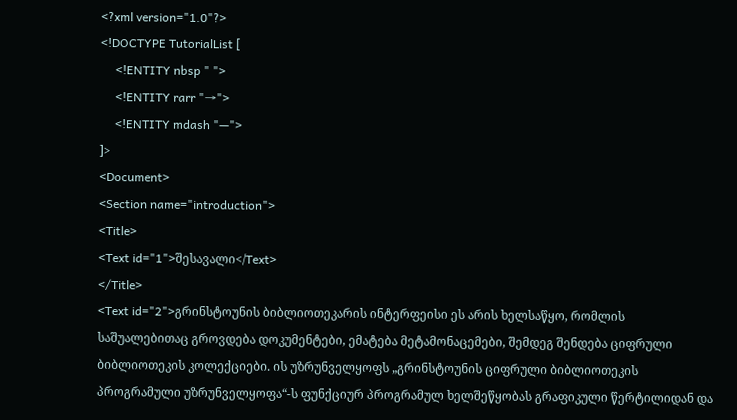<?xml version="1.0"?>
<!DOCTYPE TutorialList [
     <!ENTITY nbsp " ">
     <!ENTITY rarr "→">
     <!ENTITY mdash "—">
]>
<Document>
<Section name="introduction">
<Title>
<Text id="1">შესავალი</Text>
</Title>
<Text id="2">გრინსტოუნის ბიბლიოთეკარის ინტერფეისი ეს არის ხელსაწყო, რომლის საშუალებითაც გროვდება დოკუმენტები, ემატება მეტამონაცემები, შემდეგ შენდება ციფრული ბიბლიოთეკის კოლექციები. ის უზრუნველყოფს „გრინსტოუნის ციფრული ბიბლიოთეკის პროგრამული უზრუნველყოფა“-ს ფუნქციურ პროგრამულ ხელშეწყობას გრაფიკული წერტილიდან და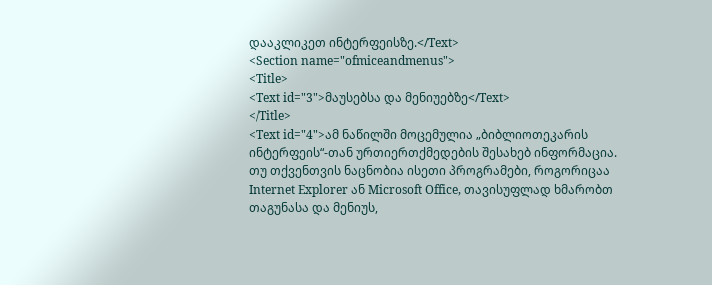დააკლიკეთ ინტერფეისზე.</Text>
<Section name="ofmiceandmenus">
<Title>
<Text id="3">მაუსებსა და მენიუებზე</Text>
</Title>
<Text id="4">ამ ნაწილში მოცემულია „ბიბლიოთეკარის ინტერფეის“-თან ურთიერთქმედების შესახებ ინფორმაცია. თუ თქვენთვის ნაცნობია ისეთი პროგრამები, როგორიცაა Internet Explorer ან Microsoft Office, თავისუფლად ხმარობთ თაგუნასა და მენიუს,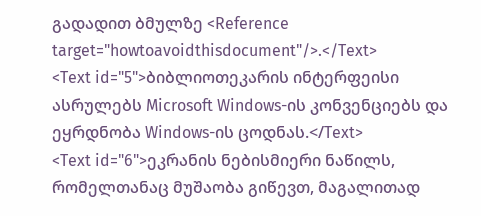გადადით ბმულზე <Reference target="howtoavoidthisdocument"/>.</Text>
<Text id="5">ბიბლიოთეკარის ინტერფეისი ასრულებს Microsoft Windows-ის კონვენციებს და ეყრდნობა Windows-ის ცოდნას.</Text>
<Text id="6">ეკრანის ნებისმიერი ნაწილს, რომელთანაც მუშაობა გიწევთ, მაგალითად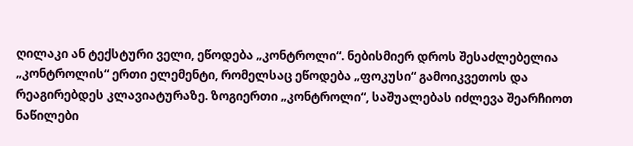ღილაკი ან ტექსტური ველი, ეწოდება „კონტროლი“. ნებისმიერ დროს შესაძლებელია „კონტროლის“ ერთი ელემენტი, რომელსაც ეწოდება „ფოკუსი“ გამოიკვეთოს და რეაგირებდეს კლავიატურაზე. ზოგიერთი „კონტროლი“, საშუალებას იძლევა შეარჩიოთ ნაწილები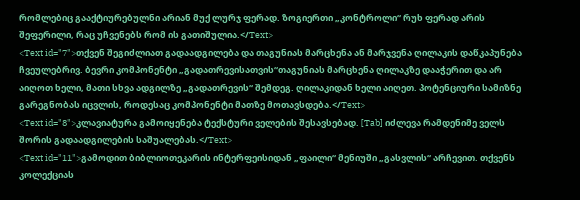რომლებიც გააქტიურებულნი არიან მუქ ლურჯ ფერად. ზოგიერთი „კონტროლი“ რუხ ფერად არის შეფერილი, რაც უჩვენებს რომ ის გათიშულია.</Text>
<Text id="7">თქვენ შეგიძლიათ გადაადგილება და თაგუნიას მარცხენა ან მარჯვენა ღილაკის დაწკაპუნება ჩვეულებრივ. ბევრი კომპონენტი „გადათრევისათვის“თაგუნიას მარცხენა ღილაკზე დააჭერით და არ აიღოთ ხელი, მათი სხვა ადგილზე „გადათრევის“ შემდეგ. ღილაკიდან ხელი აიღეთ. პოტენციური სამიზნე გარეგნობას იცვლის, როდესაც კომპონენტი მათზე მოთავსდება.</Text>
<Text id="8">კლავიატურა გამოიყენება ტექსტური ველების შესავსებად. [Tab] იძლევა რამდენიმე ველს შორის გადაადგილების საშუალებას.</Text>
<Text id="11">გამოდით ბიბლიოთეკარის ინტერფეისიდან „ფაილი“ მენიუში „გასვლის“ არჩევით. თქვენს კოლექციას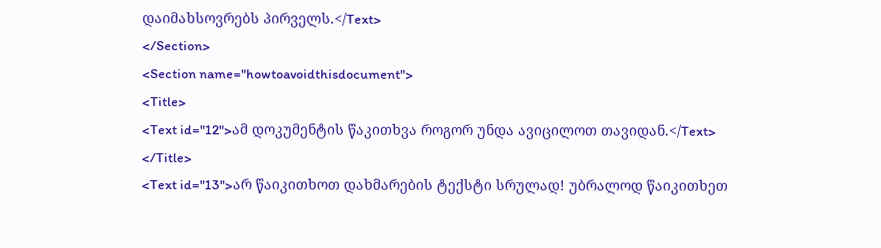დაიმახსოვრებს პირველს.</Text>
</Section>
<Section name="howtoavoidthisdocument">
<Title>
<Text id="12">ამ დოკუმენტის წაკითხვა როგორ უნდა ავიცილოთ თავიდან.</Text>
</Title>
<Text id="13">არ წაიკითხოთ დახმარების ტექსტი სრულად! უბრალოდ წაიკითხეთ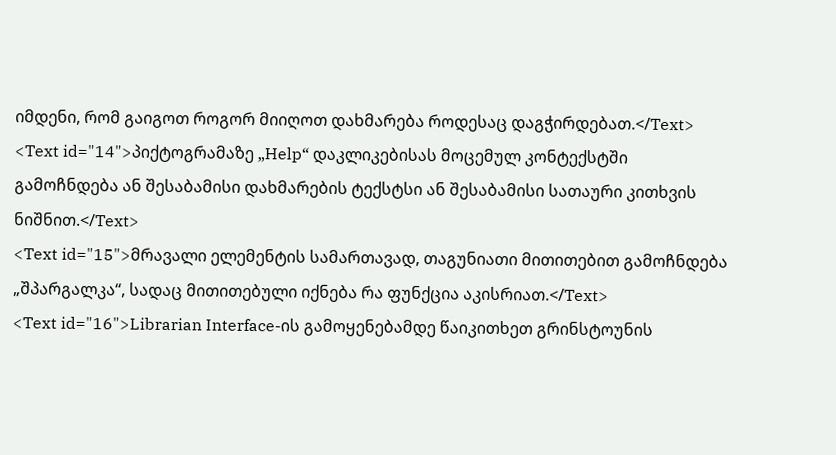იმდენი, რომ გაიგოთ როგორ მიიღოთ დახმარება როდესაც დაგჭირდებათ.</Text>
<Text id="14">პიქტოგრამაზე „Help“ დაკლიკებისას მოცემულ კონტექსტში გამოჩნდება ან შესაბამისი დახმარების ტექსტსი ან შესაბამისი სათაური კითხვის ნიშნით.</Text>
<Text id="15">მრავალი ელემენტის სამართავად, თაგუნიათი მითითებით გამოჩნდება „შპარგალკა“, სადაც მითითებული იქნება რა ფუნქცია აკისრიათ.</Text>
<Text id="16">Librarian Interface-ის გამოყენებამდე წაიკითხეთ გრინსტოუნის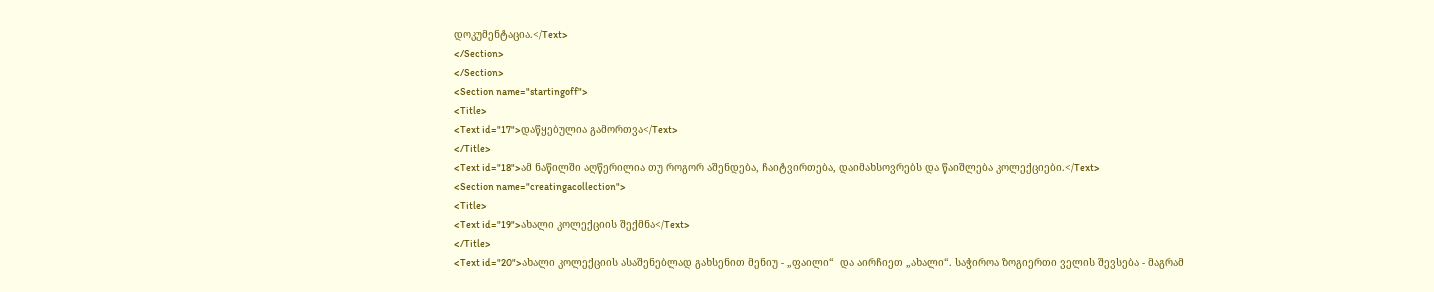დოკუმენტაცია.</Text>
</Section>
</Section>
<Section name="startingoff">
<Title>
<Text id="17">დაწყებულია გამორთვა</Text>
</Title>
<Text id="18">ამ ნაწილში აღწერილია თუ როგორ აშენდება, ჩაიტვირთება, დაიმახსოვრებს და წაიშლება კოლექციები.</Text>
<Section name="creatingacollection">
<Title>
<Text id="19">ახალი კოლექციის შექმნა</Text>
</Title>
<Text id="20">ახალი კოლექციის ასაშენებლად გახსენით მენიუ - „ფაილი“  და აირჩიეთ „ახალი“. საჭიროა ზოგიერთი ველის შევსება - მაგრამ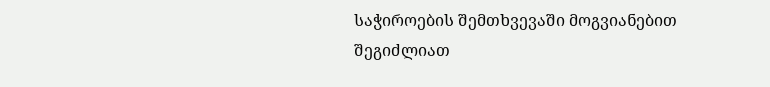საჭიროების შემთხვევაში მოგვიანებით შეგიძლიათ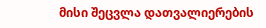მისი შეცვლა დათვალიერების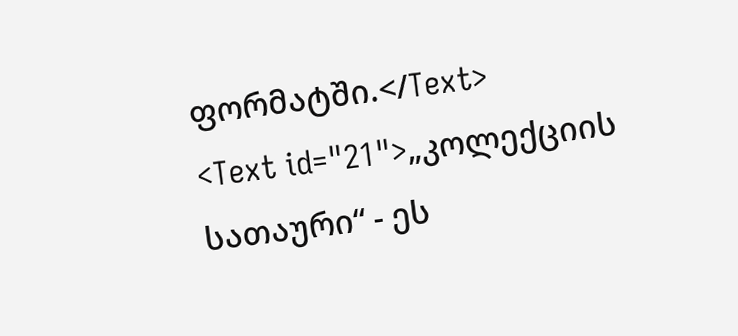ფორმატში.</Text>
<Text id="21">„კოლექციის სათაური“ - ეს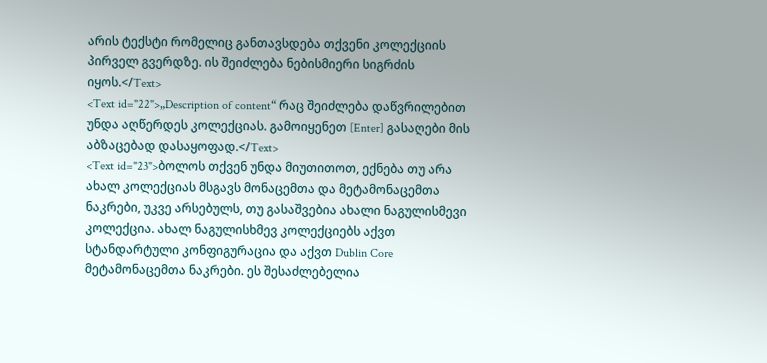არის ტექსტი რომელიც განთავსდება თქვენი კოლექციის პირველ გვერდზე. ის შეიძლება ნებისმიერი სიგრძის იყოს.</Text>
<Text id="22">„Description of content“ რაც შეიძლება დაწვრილებით უნდა აღწერდეს კოლექციას. გამოიყენეთ [Enter] გასაღები მის აბზაცებად დასაყოფად.</Text>
<Text id="23">ბოლოს თქვენ უნდა მიუთითოთ, ექნება თუ არა ახალ კოლექციას მსგავს მონაცემთა და მეტამონაცემთა ნაკრები, უკვე არსებულს, თუ გასაშვებია ახალი ნაგულისმევი კოლექცია. ახალ ნაგულისხმევ კოლექციებს აქვთ სტანდარტული კონფიგურაცია და აქვთ Dublin Core მეტამონაცემთა ნაკრები. ეს შესაძლებელია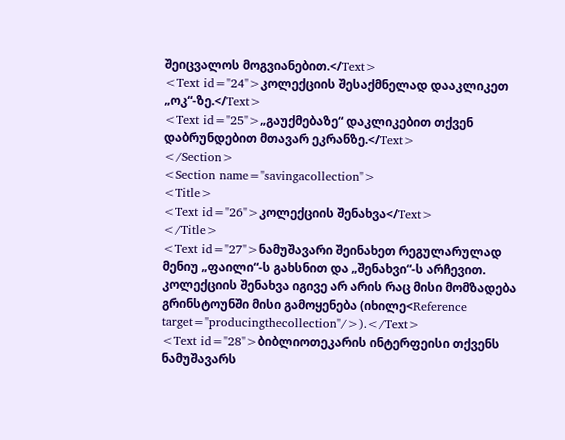შეიცვალოს მოგვიანებით.</Text>
<Text id="24">კოლექციის შესაქმნელად დააკლიკეთ „ოკ“-ზე.</Text>
<Text id="25">„გაუქმებაზე“ დაკლიკებით თქვენ დაბრუნდებით მთავარ ეკრანზე.</Text>
</Section>
<Section name="savingacollection">
<Title>
<Text id="26">კოლექციის შენახვა</Text>
</Title>
<Text id="27">ნამუშავარი შეინახეთ რეგულარულად მენიუ „ფაილი“-ს გახსნით და „შენახვი“-ს არჩევით. კოლექციის შენახვა იგივე არ არის რაც მისი მომზადება გრინსტოუნში მისი გამოყენება (იხილე<Reference target="producingthecollection"/>).</Text>
<Text id="28">ბიბლიოთეკარის ინტერფეისი თქვენს ნამუშავარს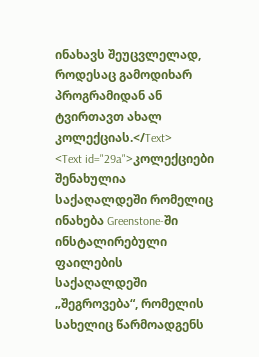ინახავს შეუცვლელად, როდესაც გამოდიხარ პროგრამიდან ან ტვირთავთ ახალ კოლექციას.</Text>
<Text id="29a">კოლექციები შენახულია საქაღალდეში რომელიც ინახება Greenstone-ში ინსტალირებული ფაილების საქაღალდეში „შეგროვება“, რომელის სახელიც წარმოადგენს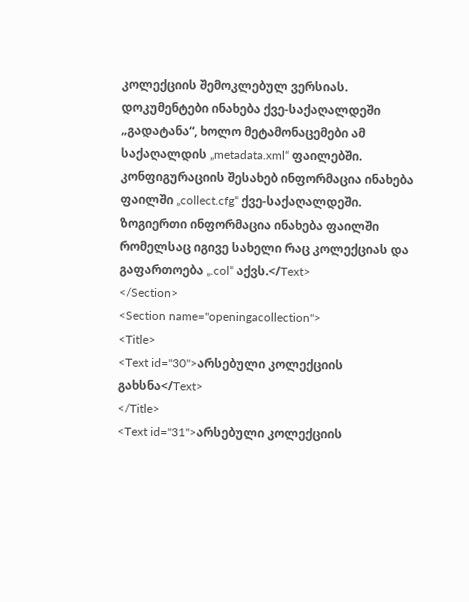კოლექციის შემოკლებულ ვერსიას. დოკუმენტები ინახება ქვე-საქაღალდეში „გადატანა“, ხოლო მეტამონაცემები ამ საქაღალდის „metadata.xml“ ფაილებში. კონფიგურაციის შესახებ ინფორმაცია ინახება ფაილში „collect.cfg“ ქვე-საქაღალდეში. ზოგიერთი ინფორმაცია ინახება ფაილში რომელსაც იგივე სახელი რაც კოლექციას და გაფართოება „.col“ აქვს.</Text>
</Section>
<Section name="openingacollection">
<Title>
<Text id="30">არსებული კოლექციის გახსნა</Text>
</Title>
<Text id="31">არსებული კოლექციის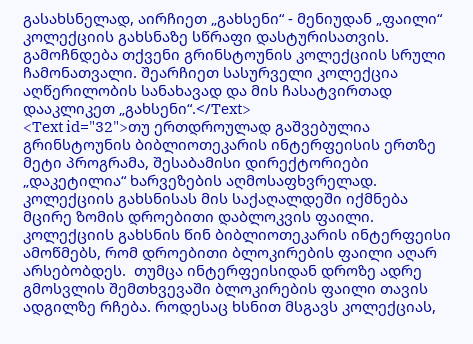გასახსნელად, აირჩიეთ „გახსენი“ - მენიუდან „ფაილი“ კოლექციის გახსნაზე სწრაფი დასტურისათვის. გამოჩნდება თქვენი გრინსტოუნის კოლექციის სრული ჩამონათვალი. შეარჩიეთ სასურველი კოლექცია აღწერილობის სანახავად და მის ჩასატვირთად დააკლიკეთ „გახსენი“.</Text>
<Text id="32">თუ ერთდროულად გაშვებულია გრინსტოუნის ბიბლიოთეკარის ინტერფეისის ერთზე მეტი პროგრამა, შესაბამისი დირექტორიები „დაკეტილია“ ხარვეზების აღმოსაფხვრელად. კოლექციის გახსნისას მის საქაღალდეში იქმნება მცირე ზომის დროებითი დაბლოკვის ფაილი. კოლექციის გახსნის წინ ბიბლიოთეკარის ინტერფეისი ამოწმებს, რომ დროებითი ბლოკირების ფაილი აღარ არსებობდეს.  თუმცა ინტერფეისიდან დროზე ადრე გმოსვლის შემთხვევაში ბლოკირების ფაილი თავის ადგილზე რჩება. როდესაც ხსნით მსგავს კოლექციას,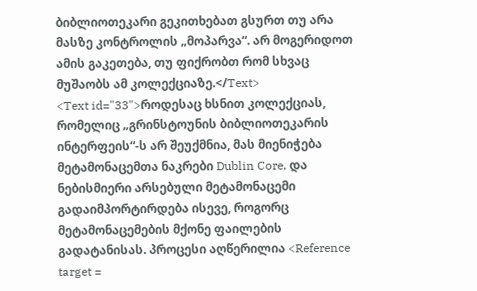ბიბლიოთეკარი გეკითხებათ გსურთ თუ არა მასზე კონტროლის „მოპარვა“. არ მოგერიდოთ ამის გაკეთება, თუ ფიქრობთ რომ სხვაც მუშაობს ამ კოლექციაზე.</Text>
<Text id="33">როდესაც ხსნით კოლექციას, რომელიც „გრინსტოუნის ბიბლიოთეკარის ინტერფეის“-ს არ შეუქმნია, მას მიენიჭება მეტამონაცემთა ნაკრები Dublin Core, და ნებისმიერი არსებული მეტამონაცემი გადაიმპორტირდება ისევე, როგორც მეტამონაცემების მქონე ფაილების გადატანისას. პროცესი აღწერილია <Reference target =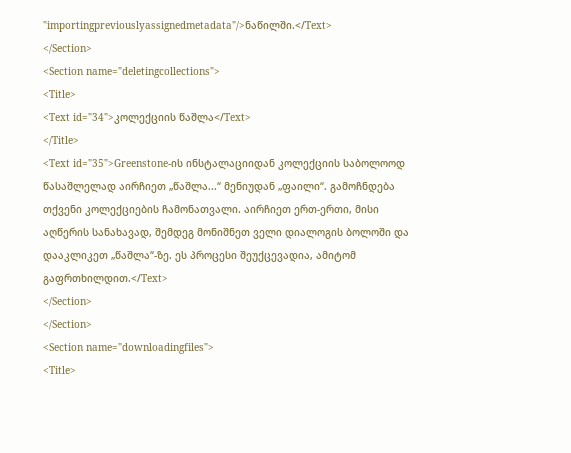"importingpreviouslyassignedmetadata"/>ნაწილში.</Text>
</Section>
<Section name="deletingcollections">
<Title>
<Text id="34">კოლექციის წაშლა</Text>
</Title>
<Text id="35">Greenstone-ის ინსტალაციიდან კოლექციის საბოლოოდ წასაშლელად აირჩიეთ „წაშლა...“ მენიუდან „ფაილი“. გამოჩნდება თქვენი კოლექციების ჩამონათვალი. აირჩიეთ ერთ-ერთი, მისი აღწერის სანახავად, შემდეგ მონიშნეთ ველი დიალოგის ბოლოში და დააკლიკეთ „წაშლა“-ზე. ეს პროცესი შეუქცევადია, ამიტომ გაფრთხილდით.</Text>
</Section>
</Section>
<Section name="downloadingfiles">
<Title>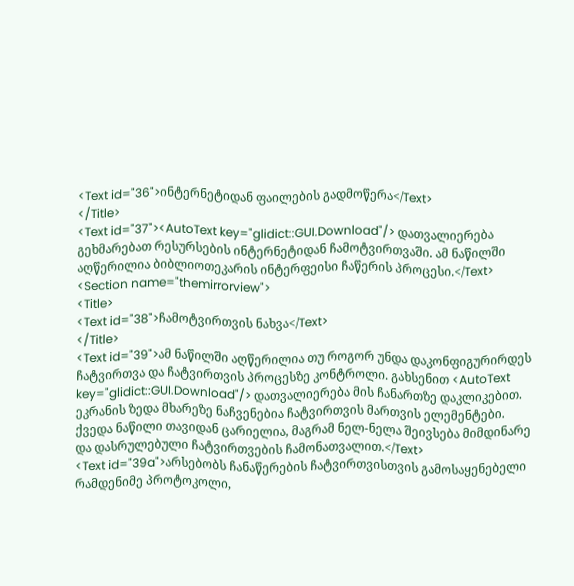<Text id="36">ინტერნეტიდან ფაილების გადმოწერა</Text>
</Title>
<Text id="37"><AutoText key="glidict::GUI.Download"/> დათვალიერება გეხმარებათ რესურსების ინტერნეტიდან ჩამოტვირთვაში. ამ ნაწილში აღწერილია ბიბლიოთეკარის ინტერფეისი ჩაწერის პროცესი.</Text>
<Section name="themirrorview">
<Title>
<Text id="38">ჩამოტვირთვის ნახვა</Text>
</Title>
<Text id="39">ამ ნაწილში აღწერილია თუ როგორ უნდა დაკონფიგურირდეს ჩატვირთვა და ჩატვირთვის პროცესზე კონტროლი. გახსენით <AutoText key="glidict::GUI.Download"/> დათვალიერება მის ჩანართზე დაკლიკებით. ეკრანის ზედა მხარეზე ნაჩვენებია ჩატვირთვის მართვის ელემენტები. ქვედა ნაწილი თავიდან ცარიელია, მაგრამ ნელ-ნელა შეივსება მიმდინარე და დასრულებული ჩატვირთვების ჩამონათვალით.</Text>
<Text id="39a">არსებობს ჩანაწერების ჩატვირთვისთვის გამოსაყენებელი რამდენიმე პროტოკოლი,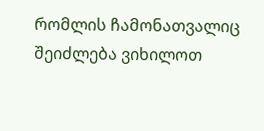რომლის ჩამონათვალიც შეიძლება ვიხილოთ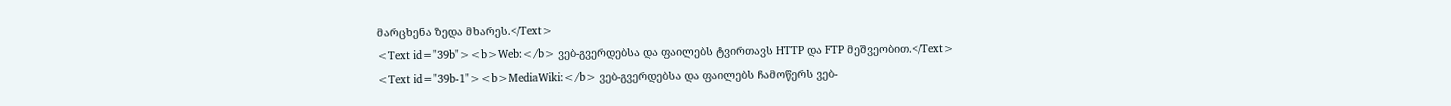მარცხენა ზედა მხარეს.</Text>
<Text id="39b"><b>Web:</b> ვებ-გვერდებსა და ფაილებს ტვირთავს HTTP და FTP მეშვეობით.</Text>
<Text id="39b-1"><b>MediaWiki:</b> ვებ-გვერდებსა და ფაილებს ჩამოწერს ვებ-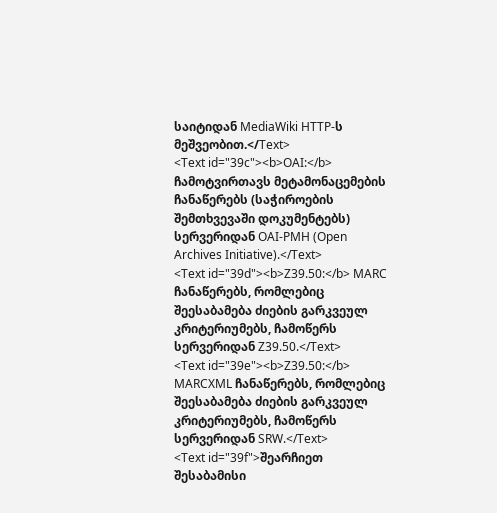საიტიდან MediaWiki HTTP-ს მეშვეობით.</Text>
<Text id="39c"><b>OAI:</b> ჩამოტვირთავს მეტამონაცემების ჩანაწერებს (საჭიროების შემთხვევაში დოკუმენტებს) სერვერიდან OAI-PMH (Open Archives Initiative).</Text>
<Text id="39d"><b>Z39.50:</b> MARC ჩანაწერებს, რომლებიც შეესაბამება ძიების გარკვეულ კრიტერიუმებს, ჩამოწერს სერვერიდან Z39.50.</Text>
<Text id="39e"><b>Z39.50:</b> MARCXML ჩანაწერებს, რომლებიც შეესაბამება ძიების გარკვეულ კრიტერიუმებს, ჩამოწერს სერვერიდან SRW.</Text>
<Text id="39f">შეარჩიეთ შესაბამისი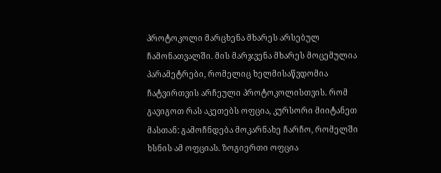პროტოკოლი მარცხენა მხარეს არსებულ ჩამონათვალში. მის მარჯვენა მხარეს მოცემულია პარამეტრები, რომელიც ხელმისაწვდომია ჩატვირთვის არჩეული პროტოკოლისთვის. რომ გავიგოთ რას აკეთებს ოფცია, კურსორი მიიტანეთ მასთან: გამოჩნდება მოკარნახე ჩარჩო, რომელში ხსნის ამ ოფციას. ზოგიერთი ოფცია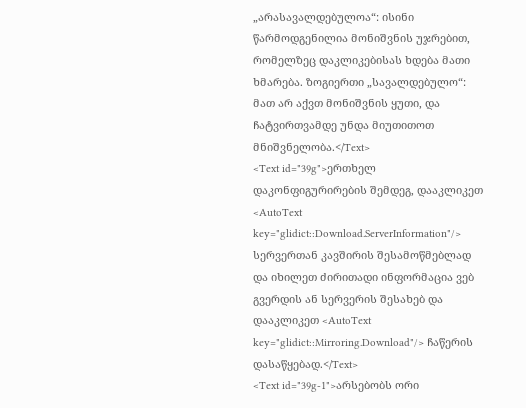„არასავალდებულოა“: ისინი წარმოდგენილია მონიშვნის უჯრებით, რომელზეც დაკლიკებისას ხდება მათი ხმარება. ზოგიერთი „სავალდებულო“: მათ არ აქვთ მონიშვნის ყუთი, და ჩატვირთვამდე უნდა მიუთითოთ მნიშვნელობა.</Text>
<Text id="39g">ერთხელ დაკონფიგურირების შემდეგ, დააკლიკეთ <AutoText key="glidict::Download.ServerInformation"/> სერვერთან კავშირის შესამოწმებლად და იხილეთ ძირითადი ინფორმაცია ვებ გვერდის ან სერვერის შესახებ და დააკლიკეთ <AutoText key="glidict::Mirroring.Download"/> ჩაწერის დასაწყებად.</Text>
<Text id="39g-1">არსებობს ორი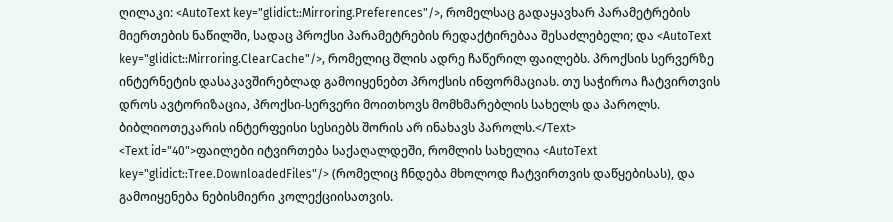ღილაკი: <AutoText key="glidict::Mirroring.Preferences"/>, რომელსაც გადაყავხარ პარამეტრების მიერთების ნაწილში, სადაც პროქსი პარამეტრების რედაქტირებაა შესაძლებელი; და <AutoText key="glidict::Mirroring.ClearCache"/>, რომელიც შლის ადრე ჩაწერილ ფაილებს. პროქსის სერვერზე ინტერნეტის დასაკავშირებლად გამოიყენებთ პროქსის ინფორმაციას. თუ საჭიროა ჩატვირთვის დროს ავტორიზაცია, პროქსი-სერვერი მოითხოვს მომხმარებლის სახელს და პაროლს. ბიბლიოთეკარის ინტერფეისი სესიებს შორის არ ინახავს პაროლს.</Text>
<Text id="40">ფაილები იტვირთება საქაღალდეში, რომლის სახელია <AutoText key="glidict::Tree.DownloadedFiles"/> (რომელიც ჩნდება მხოლოდ ჩატვირთვის დაწყებისას), და გამოიყენება ნებისმიერი კოლექციისათვის.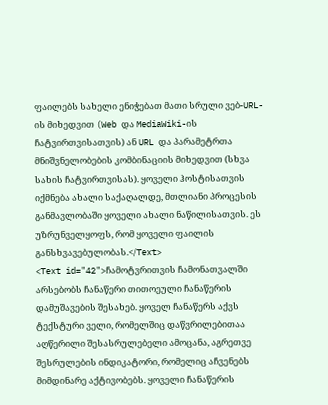ფაილებს სახელი ენიჭებათ მათი სრული ვებ-URL-ის მიხედვით (Web და MediaWiki-ის ჩატვირთვისათვის) ან URL და პარამეტრთა მნიშვნელობების კომბინაციის მიხედვით (სხვა სახის ჩატვირთვისას). ყოველი ჰოსტისათვის იქმნება ახალი საქაღალდე, მთლიანი პროცესის განმავლობაში ყოველი ახალი ნაწილისათვის. ეს უზრუნველყოფს, რომ ყოველი ფაილის განსხვავებულობას.</Text>
<Text id="42">ჩამოტვრითვის ჩამონათვალში არსებობს ჩანაწერი თითოეული ჩანაწერის დამუშავების შესახებ. ყოველ ჩანაწერს აქვს ტექსტური ველი, რომელშიც დაწვრილებითაა აღწერილი შესასრულებელი ამოცანა, აგრეთვე შესრულების ინდიკატორი, რომელიც აჩვენებს მიმდინარე აქტივობებს. ყოველი ჩანაწერის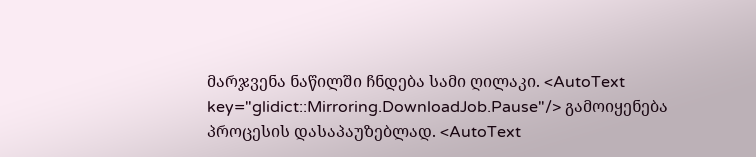მარჯვენა ნაწილში ჩნდება სამი ღილაკი. <AutoText key="glidict::Mirroring.DownloadJob.Pause"/> გამოიყენება პროცესის დასაპაუზებლად. <AutoText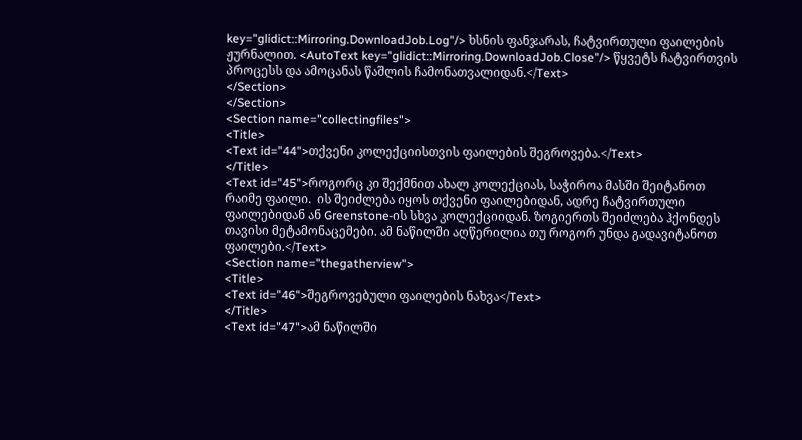key="glidict::Mirroring.DownloadJob.Log"/> ხსნის ფანჯარას, ჩატვირთული ფაილების ჟურნალით. <AutoText key="glidict::Mirroring.DownloadJob.Close"/> წყვეტს ჩატვირთვის პროცესს და ამოცანას წაშლის ჩამონათვალიდან.</Text>
</Section>
</Section>
<Section name="collectingfiles">
<Title>
<Text id="44">თქვენი კოლექციისთვის ფაილების შეგროვება.</Text>
</Title>
<Text id="45">როგორც კი შექმნით ახალ კოლექციას, საჭიროა მასში შეიტანოთ რაიმე ფაილი.  ის შეიძლება იყოს თქვენი ფაილებიდან, ადრე ჩატვირთული ფაილებიდან ან Greenstone-ის სხვა კოლექციიდან. ზოგიერთს შეიძლება ჰქონდეს თავისი მეტამონაცემები. ამ ნაწილში აღწერილია თუ როგორ უნდა გადავიტანოთ ფაილები.</Text>
<Section name="thegatherview">
<Title>
<Text id="46">შეგროვებული ფაილების ნახვა</Text>
</Title>
<Text id="47">ამ ნაწილში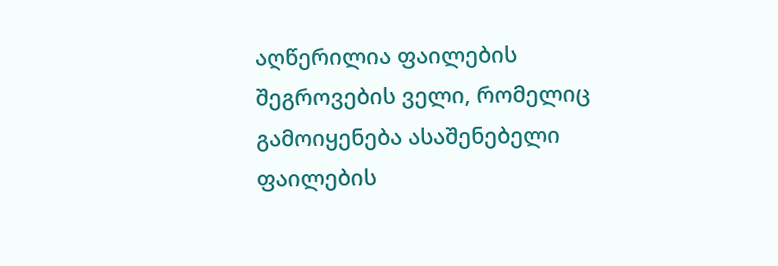აღწერილია ფაილების შეგროვების ველი, რომელიც გამოიყენება ასაშენებელი ფაილების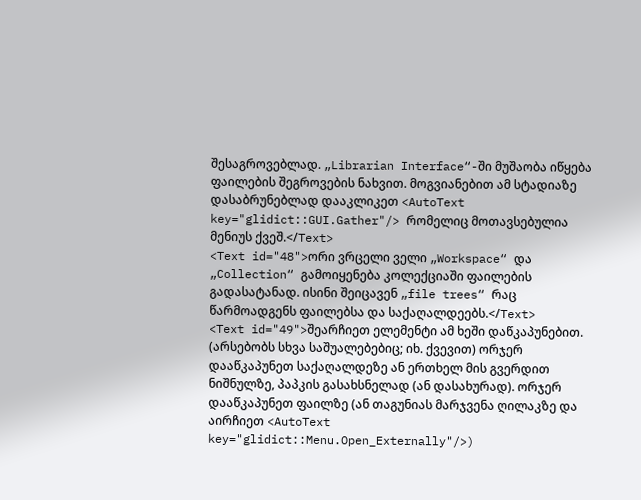შესაგროვებლად. „Librarian Interface“-ში მუშაობა იწყება ფაილების შეგროვების ნახვით. მოგვიანებით ამ სტადიაზე დასაბრუნებლად დააკლიკეთ <AutoText key="glidict::GUI.Gather"/> რომელიც მოთავსებულია მენიუს ქვეშ.</Text>
<Text id="48">ორი ვრცელი ველი „Workspace“ და „Collection“ გამოიყენება კოლექციაში ფაილების გადასატანად. ისინი შეიცავენ „file trees“ რაც წარმოადგენს ფაილებსა და საქაღალდეებს.</Text>
<Text id="49">შეარჩიეთ ელემენტი ამ ხეში დაწკაპუნებით. (არსებობს სხვა საშუალებებიც; იხ. ქვევით) ორჯერ დააწკაპუნეთ საქაღალდეზე ან ერთხელ მის გვერდით ნიშნულზე, პაპკის გასახსნელად (ან დასახურად). ორჯერ დააწკაპუნეთ ფაილზე (ან თაგუნიას მარჯვენა ღილაკზე და აირჩიეთ <AutoText key="glidict::Menu.Open_Externally"/>)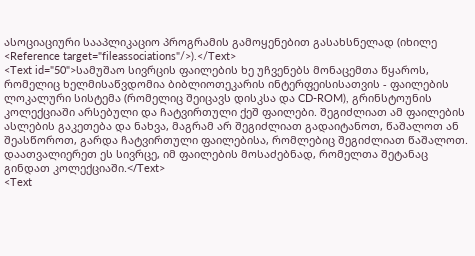ასოციაციური სააპლიკაციო პროგრამის გამოყენებით გასახსნელად (იხილე <Reference target="fileassociations"/>).</Text>
<Text id="50">სამუშაო სივრცის ფაილების ხე უჩვენებს მონაცემთა წყაროს, რომელიც ხელმისაწვდომია ბიბლიოთეკარის ინტერფეისისათვის - ფაილების ლოკალური სისტემა (რომელიც შეიცავს დისკსა და CD-ROM), გრინსტოუნის კოლექციაში არსებული და ჩატვირთული ქეშ ფაილები. შეგიძლიათ ამ ფაილების ასლების გაკეთება და ნახვა, მაგრამ არ შეგიძლიათ გადაიტანოთ, წაშალოთ ან შეასწოროთ, გარდა ჩატვირთული ფაილებისა, რომლებიც შეგიძლიათ წაშალოთ. დაათვალიერეთ ეს სივრცე, იმ ფაილების მოსაძებნად, რომელთა შეტანაც გინდათ კოლექციაში.</Text>
<Text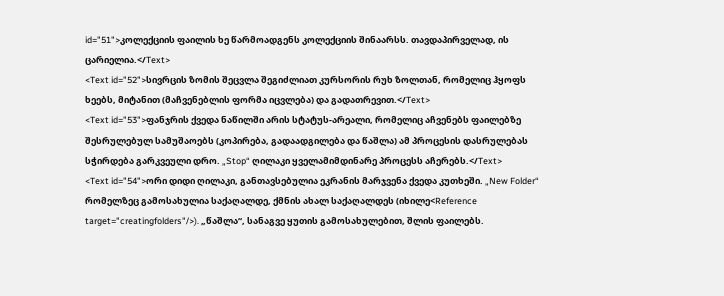id="51">კოლექციის ფაილის ხე წარმოადგენს კოლექციის შინაარსს. თავდაპირველად, ის ცარიელია.</Text>
<Text id="52">სივრცის ზომის შეცვლა შეგიძლიათ კურსორის რუხ ზოლთან, რომელიც ჰყოფს ხეებს, მიტანით (მაჩვენებლის ფორმა იცვლება) და გადათრევით.</Text>
<Text id="53">ფანჯრის ქვედა ნაწილში არის სტატუს-არეალი, რომელიც აჩვენებს ფაილებზე შესრულებულ სამუშაოებს (კოპირება, გადაადგილება და წაშლა) ამ პროცესის დასრულებას სჭირდება გარკვეული დრო. „Stop“ ღილაკი ყველამიმდინარე პროცესს აჩერებს.</Text>
<Text id="54">ორი დიდი ღილაკი, განთავსებულია ეკრანის მარჯვენა ქვედა კუთხეში. „New Folder“ რომელზეც გამოსახულია საქაღალდე, ქმნის ახალ საქაღალდეს (იხილე<Reference target="creatingfolders"/>). „წაშლა“, სანაგვე ყუთის გამოსახულებით, შლის ფაილებს.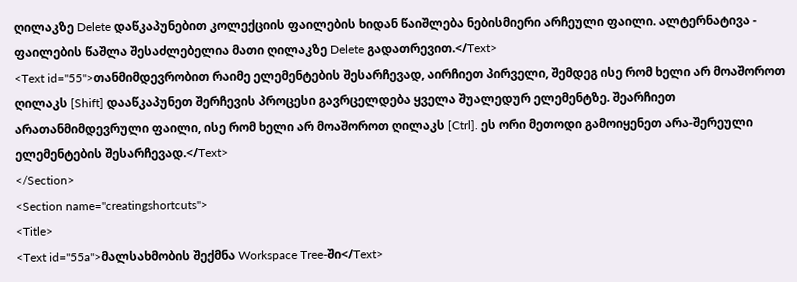ღილაკზე Delete დაწკაპუნებით კოლექციის ფაილების ხიდან წაიშლება ნებისმიერი არჩეული ფაილი. ალტერნატივა - ფაილების წაშლა შესაძლებელია მათი ღილაკზე Delete გადათრევით.</Text>
<Text id="55">თანმიმდევრობით რაიმე ელემენტების შესარჩევად, აირჩიეთ პირველი, შემდეგ ისე რომ ხელი არ მოაშოროთ ღილაკს [Shift] დააწკაპუნეთ შერჩევის პროცესი გავრცელდება ყველა შუალედურ ელემენტზე. შეარჩიეთ არათანმიმდევრული ფაილი, ისე რომ ხელი არ მოაშოროთ ღილაკს [Ctrl]. ეს ორი მეთოდი გამოიყენეთ არა-შერეული ელემენტების შესარჩევად.</Text>
</Section>
<Section name="creatingshortcuts">
<Title>
<Text id="55a">მალსახმობის შექმნა Workspace Tree-ში</Text>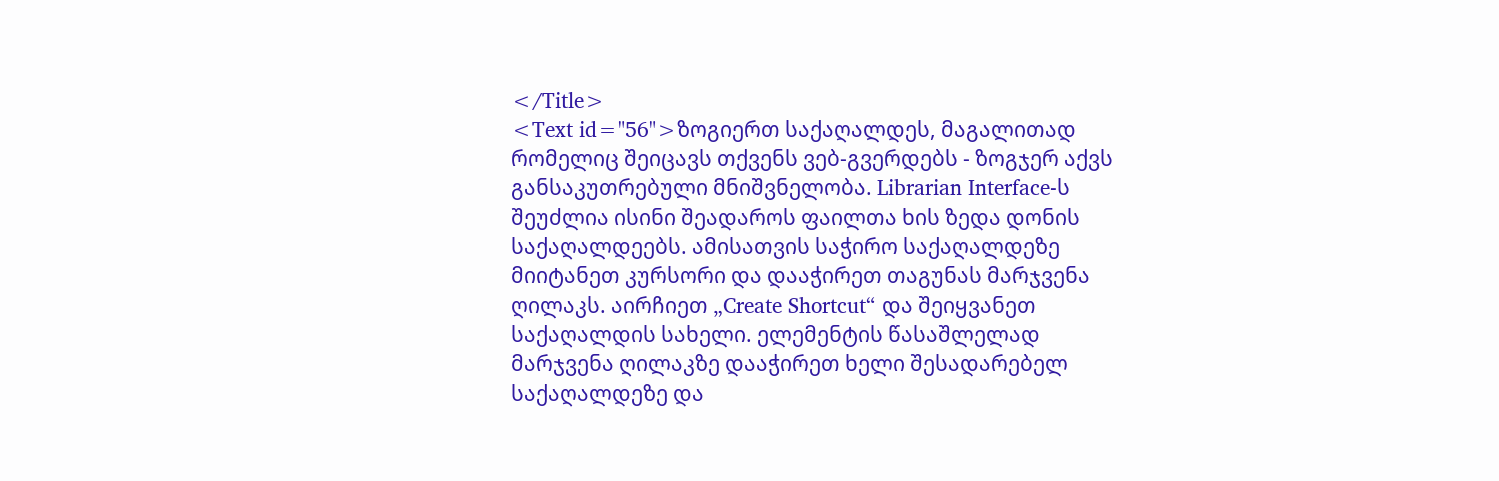</Title>
<Text id="56">ზოგიერთ საქაღალდეს, მაგალითად რომელიც შეიცავს თქვენს ვებ-გვერდებს - ზოგჯერ აქვს განსაკუთრებული მნიშვნელობა. Librarian Interface-ს შეუძლია ისინი შეადაროს ფაილთა ხის ზედა დონის საქაღალდეებს. ამისათვის საჭირო საქაღალდეზე მიიტანეთ კურსორი და დააჭირეთ თაგუნას მარჯვენა ღილაკს. აირჩიეთ „Create Shortcut“ და შეიყვანეთ საქაღალდის სახელი. ელემენტის წასაშლელად მარჯვენა ღილაკზე დააჭირეთ ხელი შესადარებელ საქაღალდეზე და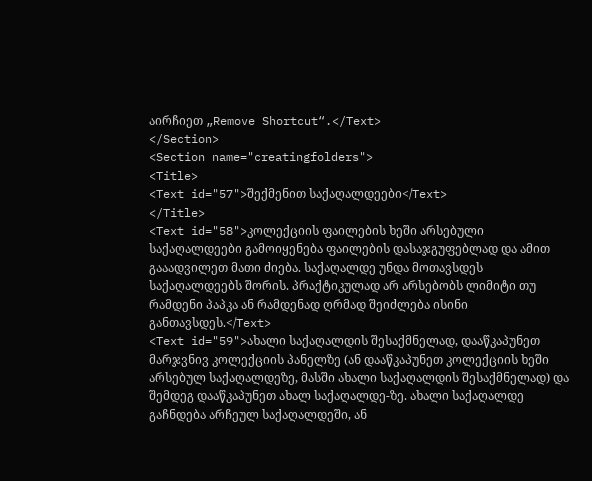აირჩიეთ „Remove Shortcut“.</Text>
</Section>
<Section name="creatingfolders">
<Title>
<Text id="57">შექმენით საქაღალდეები</Text>
</Title>
<Text id="58">კოლექციის ფაილების ხეში არსებული საქაღალდეები გამოიყენება ფაილების დასაჯგუფებლად და ამით გააადვილეთ მათი ძიება. საქაღალდე უნდა მოთავსდეს საქაღალდეებს შორის. პრაქტიკულად არ არსებობს ლიმიტი თუ რამდენი პაპკა ან რამდენად ღრმად შეიძლება ისინი განთავსდეს.</Text>
<Text id="59">ახალი საქაღალდის შესაქმნელად, დააწკაპუნეთ მარჯვნივ კოლექციის პანელზე (ან დააწკაპუნეთ კოლექციის ხეში არსებულ საქაღალდეზე, მასში ახალი საქაღალდის შესაქმნელად) და შემდეგ დააწკაპუნეთ ახალ საქაღალდე-ზე. ახალი საქაღალდე გაჩნდება არჩეულ საქაღალდეში, ან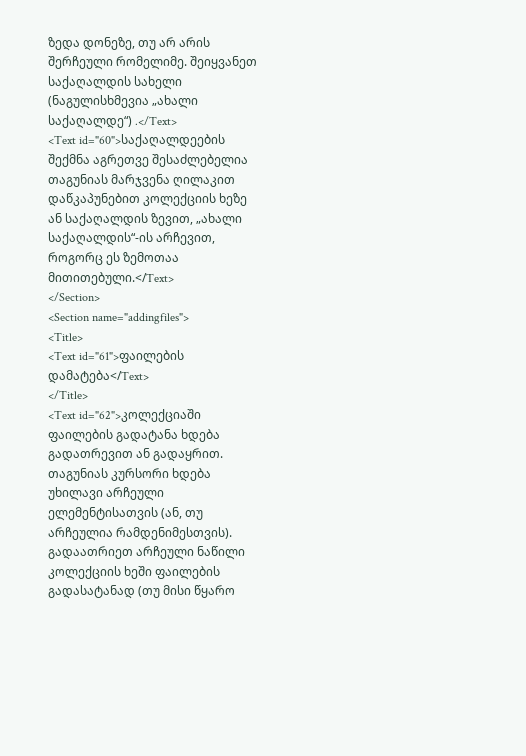ზედა დონეზე, თუ არ არის შერჩეული რომელიმე. შეიყვანეთ საქაღალდის სახელი (ნაგულისხმევია „ახალი საქაღალდე“) .</Text>
<Text id="60">საქაღალდეების შექმნა აგრეთვე შესაძლებელია თაგუნიას მარჯვენა ღილაკით დაწკაპუნებით კოლექციის ხეზე ან საქაღალდის ზევით, „ახალი საქაღალდის“-ის არჩევით, როგორც ეს ზემოთაა მითითებული.</Text>
</Section>
<Section name="addingfiles">
<Title>
<Text id="61">ფაილების დამატება</Text>
</Title>
<Text id="62">კოლექციაში ფაილების გადატანა ხდება გადათრევით ან გადაყრით. თაგუნიას კურსორი ხდება უხილავი არჩეული ელემენტისათვის (ან, თუ არჩეულია რამდენიმესთვის). გადაათრიეთ არჩეული ნაწილი კოლექციის ხეში ფაილების გადასატანად (თუ მისი წყარო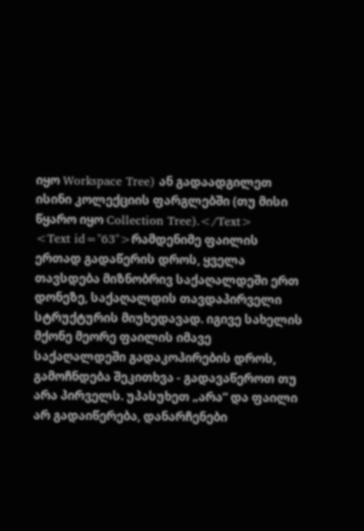იყო Workspace Tree) ან გადაადგილეთ ისინი კოლექციის ფარგლებში (თუ მისი წყარო იყო Collection Tree).</Text>
<Text id="63">რამდენიმე ფაილის ერთად გადაწერის დროს, ყველა თავსდება მიზნობრივ საქაღალდეში ერთ დონეზე, საქაღალდის თავდაპირველი სტრუქტურის მიუხედავად. იგივე სახელის მქონე მეორე ფაილის იმავე საქაღალდეში გადაკოპირების დროს, გამოჩნდება შეკითხვა - გადავაწეროთ თუ არა პირველს. უპასუხეთ „არა“ და ფაილი არ გადაიწერება, დანარჩენები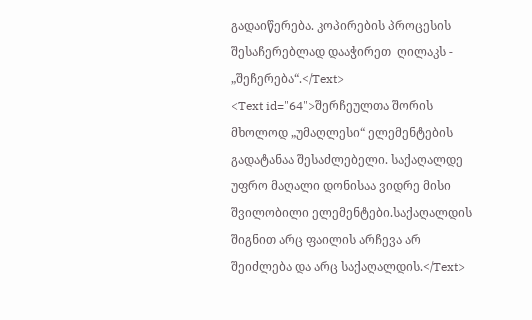გადაიწერება. კოპირების პროცესის შესაჩერებლად დააჭირეთ  ღილაკს - „შეჩერება“.</Text>
<Text id="64">შერჩეულთა შორის მხოლოდ „უმაღლესი“ ელემენტების გადატანაა შესაძლებელი. საქაღალდე უფრო მაღალი დონისაა ვიდრე მისი შვილობილი ელემენტები.საქაღალდის შიგნით არც ფაილის არჩევა არ შეიძლება და არც საქაღალდის.</Text>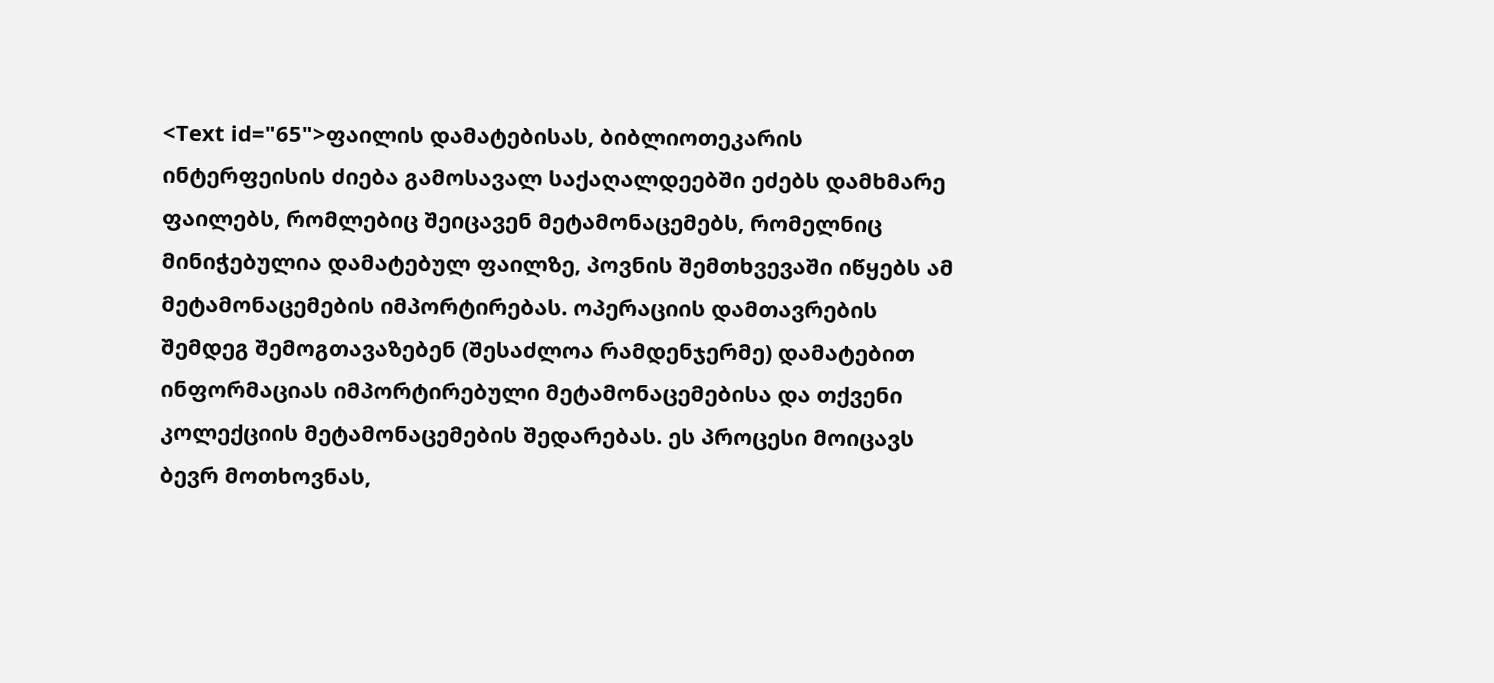<Text id="65">ფაილის დამატებისას, ბიბლიოთეკარის ინტერფეისის ძიება გამოსავალ საქაღალდეებში ეძებს დამხმარე ფაილებს, რომლებიც შეიცავენ მეტამონაცემებს, რომელნიც მინიჭებულია დამატებულ ფაილზე, პოვნის შემთხვევაში იწყებს ამ მეტამონაცემების იმპორტირებას. ოპერაციის დამთავრების შემდეგ შემოგთავაზებენ (შესაძლოა რამდენჯერმე) დამატებით ინფორმაციას იმპორტირებული მეტამონაცემებისა და თქვენი კოლექციის მეტამონაცემების შედარებას. ეს პროცესი მოიცავს ბევრ მოთხოვნას,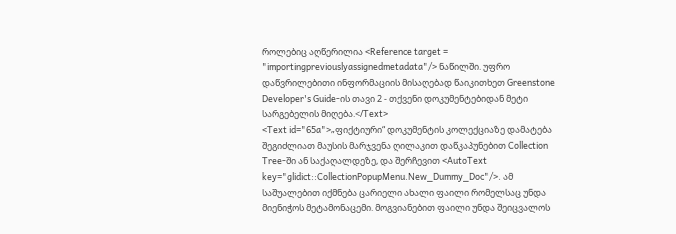როლებიც აღწერილია <Reference target = "importingpreviouslyassignedmetadata"/> ნაწილში. უფრო დაწვრილებითი ინფორმაციის მისაღებად წაიკითხეთ Greenstone Developer's Guide-ის თავი 2 - თქვენი დოკუმენტებიდან მეტი სარგებელის მიღება.</Text>
<Text id="65a">„ფიქტიური“ დოკუმენტის კოლექციაზე დამატება შეგიძლიათ მაუსის მარჯვენა ღილაკით დაწკაპუნებით Collection Tree-ში ან საქაღალდეზე, და შერჩევით <AutoText key="glidict::CollectionPopupMenu.New_Dummy_Doc"/>. ამ საშუალებით იქმნება ცარიელი ახალი ფაილი რომელსაც უნდა მიენიჭოს მეტამონაცემი. მოგვიანებით ფაილი უნდა შეიცვალოს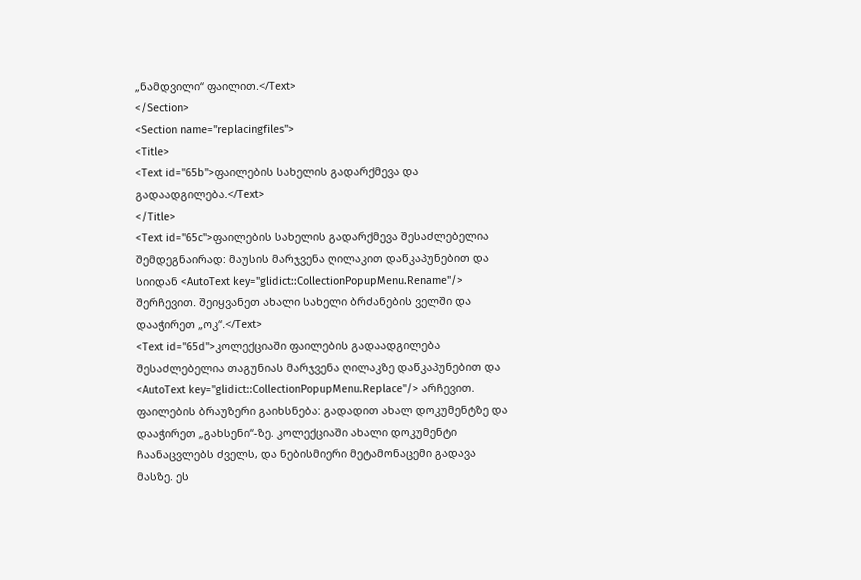„ნამდვილი“ ფაილით.</Text>
</Section>
<Section name="replacingfiles">
<Title>
<Text id="65b">ფაილების სახელის გადარქმევა და გადაადგილება.</Text>
</Title>
<Text id="65c">ფაილების სახელის გადარქმევა შესაძლებელია შემდეგნაირად: მაუსის მარჯვენა ღილაკით დაწკაპუნებით და სიიდან <AutoText key="glidict::CollectionPopupMenu.Rename"/> შერჩევით. შეიყვანეთ ახალი სახელი ბრძანების ველში და დააჭირეთ „ოკ“.</Text>
<Text id="65d">კოლექციაში ფაილების გადაადგილება შესაძლებელია თაგუნიას მარჯვენა ღილაკზე დაწკაპუნებით და <AutoText key="glidict::CollectionPopupMenu.Replace"/> არჩევით. ფაილების ბრაუზერი გაიხსნება: გადადით ახალ დოკუმენტზე და დააჭირეთ „გახსენი“-ზე. კოლექციაში ახალი დოკუმენტი ჩაანაცვლებს ძველს, და ნებისმიერი მეტამონაცემი გადავა მასზე. ეს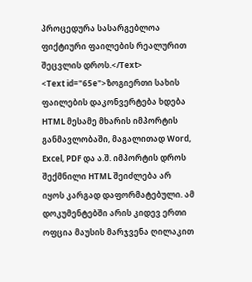პროცედურა სასარგებლოა ფიქტიური ფაილების რეალურით შეცვლის დროს.</Text>
<Text id="65e">ზოგიერთი სახის ფაილების დაკონვერტება ხდება HTML მესამე მხარის იმპორტის განმავლობაში, მაგალითად Word, Excel, PDF და ა.შ. იმპორტის დროს შექმნილი HTML შეიძლება არ იყოს კარგად დაფორმატებული. ამ დოკუმენტებში არის კიდევ ერთი ოფცია მაუსის მარჯვენა ღილაკით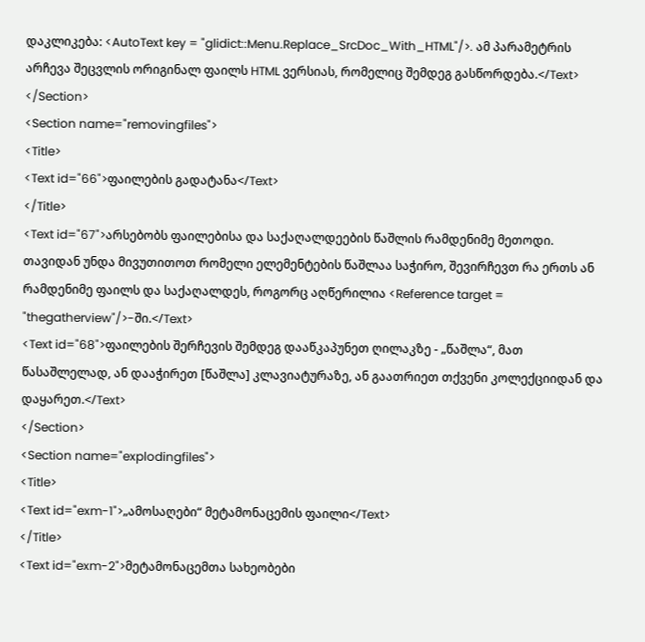დაკლიკება: <AutoText key = "glidict::Menu.Replace_SrcDoc_With_HTML"/>. ამ პარამეტრის არჩევა შეცვლის ორიგინალ ფაილს HTML ვერსიას, რომელიც შემდეგ გასწორდება.</Text>
</Section>
<Section name="removingfiles">
<Title>
<Text id="66">ფაილების გადატანა</Text>
</Title>
<Text id="67">არსებობს ფაილებისა და საქაღალდეების წაშლის რამდენიმე მეთოდი. თავიდან უნდა მივუთითოთ რომელი ელემენტების წაშლაა საჭირო, შევირჩევთ რა ერთს ან რამდენიმე ფაილს და საქაღალდეს, როგორც აღწერილია <Reference target = "thegatherview"/>-ში.</Text>
<Text id="68">ფაილების შერჩევის შემდეგ დააწკაპუნეთ ღილაკზე - „წაშლა“, მათ წასაშლელად, ან დააჭირეთ [წაშლა] კლავიატურაზე, ან გაათრიეთ თქვენი კოლექციიდან და დაყარეთ.</Text>
</Section>
<Section name="explodingfiles">
<Title>
<Text id="exm-1">„ამოსაღები“ მეტამონაცემის ფაილი</Text>
</Title>
<Text id="exm-2">მეტამონაცემთა სახეობები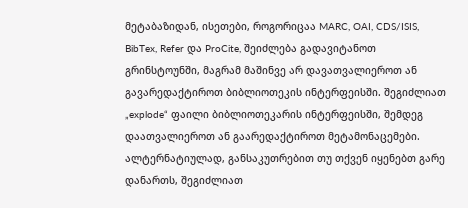მეტაბაზიდან, ისეთები, როგორიცაა MARC, OAI, CDS/ISIS, BibTex, Refer და ProCite, შეიძლება გადავიტანოთ გრინსტოუნში, მაგრამ მაშინვე არ დავათვალიეროთ ან გავარედაქტიროთ ბიბლიოთეკის ინტერფეისში. შეგიძლიათ „explode“ ფაილი ბიბლიოთეკარის ინტერფეისში, შემდეგ დაათვალიეროთ ან გაარედაქტიროთ მეტამონაცემები. ალტერნატიულად, განსაკუთრებით თუ თქვენ იყენებთ გარე დანართს, შეგიძლიათ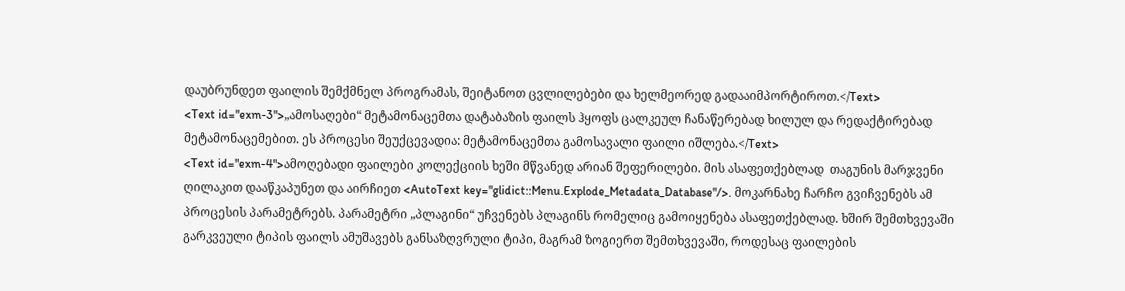დაუბრუნდეთ ფაილის შემქმნელ პროგრამას, შეიტანოთ ცვლილებები და ხელმეორედ გადააიმპორტიროთ.</Text>
<Text id="exm-3">„ამოსაღები“ მეტამონაცემთა დატაბაზის ფაილს ჰყოფს ცალკეულ ჩანაწერებად ხილულ და რედაქტირებად მეტამონაცემებით. ეს პროცესი შეუქცევადია: მეტამონაცემთა გამოსავალი ფაილი იშლება.</Text>
<Text id="exm-4">ამოღებადი ფაილები კოლექციის ხეში მწვანედ არიან შეფერილები. მის ასაფეთქებლად  თაგუნის მარჯვენი ღილაკით დააწკაპუნეთ და აირჩიეთ <AutoText key="glidict::Menu.Explode_Metadata_Database"/>. მოკარნახე ჩარჩო გვიჩვენებს ამ პროცესის პარამეტრებს. პარამეტრი „პლაგინი“ უჩვენებს პლაგინს რომელიც გამოიყენება ასაფეთქებლად. ხშირ შემთხვევაში გარკვეული ტიპის ფაილს ამუშავებს განსაზღვრული ტიპი, მაგრამ ზოგიერთ შემთხვევაში, როდესაც ფაილების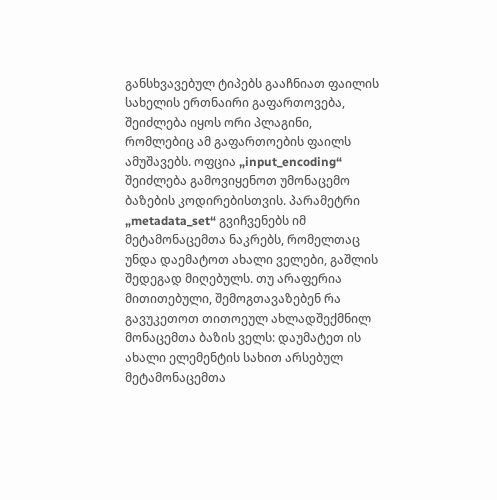განსხვავებულ ტიპებს გააჩნიათ ფაილის სახელის ერთნაირი გაფართოვება, შეიძლება იყოს ორი პლაგინი, რომლებიც ამ გაფართოების ფაილს ამუშავებს. ოფცია „input_encoding“ შეიძლება გამოვიყენოთ უმონაცემო ბაზების კოდირებისთვის. პარამეტრი „metadata_set“ გვიჩვენებს იმ მეტამონაცემთა ნაკრებს, რომელთაც უნდა დაემატოთ ახალი ველები, გაშლის შედეგად მიღებულს. თუ არაფერია მითითებული, შემოგთავაზებენ რა გავუკეთოთ თითოეულ ახლადშექმნილ მონაცემთა ბაზის ველს: დაუმატეთ ის ახალი ელემენტის სახით არსებულ მეტამონაცემთა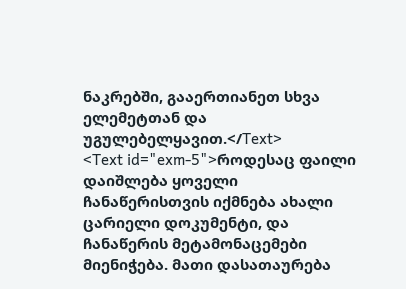ნაკრებში, გააერთიანეთ სხვა ელემეტთან და უგულებელყავით.</Text>
<Text id="exm-5">როდესაც ფაილი დაიშლება ყოველი ჩანაწერისთვის იქმნება ახალი ცარიელი დოკუმენტი, და ჩანაწერის მეტამონაცემები მიენიჭება. მათი დასათაურება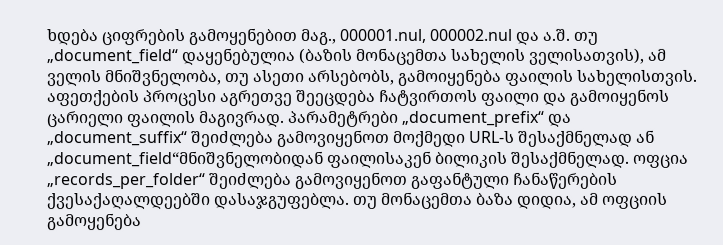ხდება ციფრების გამოყენებით მაგ., 000001.nul, 000002.nul და ა.შ. თუ „document_field“ დაყენებულია (ბაზის მონაცემთა სახელის ველისათვის), ამ ველის მნიშვნელობა, თუ ასეთი არსებობს, გამოიყენება ფაილის სახელისთვის. აფეთქების პროცესი აგრეთვე შეეცდება ჩატვირთოს ფაილი და გამოიყენოს ცარიელი ფაილის მაგივრად. პარამეტრები „document_prefix“ და „document_suffix“ შეიძლება გამოვიყენოთ მოქმედი URL-ს შესაქმნელად ან „document_field“მნიშვნელობიდან ფაილისაკენ ბილიკის შესაქმნელად. ოფცია „records_per_folder“ შეიძლება გამოვიყენოთ გაფანტული ჩანაწერების ქვესაქაღალდეებში დასაჯგუფებლა. თუ მონაცემთა ბაზა დიდია, ამ ოფციის გამოყენება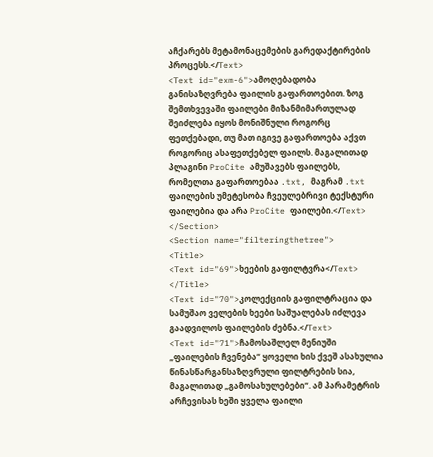აჩქარებს მეტამონაცემების გარედაქტირების პროცესს.</Text>
<Text id="exm-6">ამოღებადობა განისაზღვრება ფაილის გაფართოებით. ზოგ შემთხვევაში ფაილები მიზანმიმართულად შეიძლება იყოს მონიშნული როგორც ფეთქებადი, თუ მათ იგივე გაფართოება აქვთ როგორიც ასაფეთქებელ ფაილს. მაგალითად პლაგინი ProCite ამუშავებს ფაილებს, რომელთა გაფართოებაა .txt, მაგრამ .txt ფაილების უმეტესობა ჩვეულებრივი ტექსტური ფაილებია და არა ProCite ფაილები.</Text>
</Section>
<Section name="filteringthetree">
<Title>
<Text id="69">ხეების გაფილტვრა</Text>
</Title>
<Text id="70">კოლექციის გაფილტრაცია და სამუშაო ველების ხეები საშუალებას იძლევა გაადვილოს ფაილების ძებნა.</Text>
<Text id="71">ჩამოსაშლელ მენიუში „ფაილების ჩვენება“ ყოველი ხის ქვეშ ასახულია წინასწარგანსაზღვრული ფილტრების სია, მაგალითად „გამოსახულებები“. ამ პარამეტრის არჩევისას ხეში ყველა ფაილი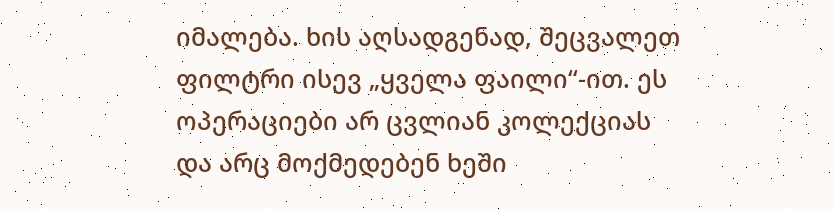იმალება. ხის აღსადგენად, შეცვალეთ ფილტრი ისევ „ყველა ფაილი“-ით. ეს ოპერაციები არ ცვლიან კოლექციას და არც მოქმედებენ ხეში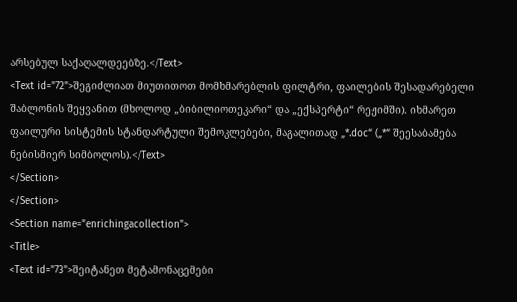არსებულ საქაღალდეებზე.</Text>
<Text id="72">შეგიძლიათ მიუთითოთ მომხმარებლის ფილტრი, ფაილების შესადარებელი შაბლონის შეყვანით (მხოლოდ „ბიბილიოთეკარი“ და „ექსპერტი“ რეჟიმში). იხმარეთ ფაილური სისტემის სტანდარტული შემოკლებები, მაგალითად „*.doc“ („*“ შეესაბამება ნებისმიერ სიმბოლოს).</Text>
</Section>
</Section>
<Section name="enrichingacollection">
<Title>
<Text id="73">შეიტანეთ მეტამონაცემები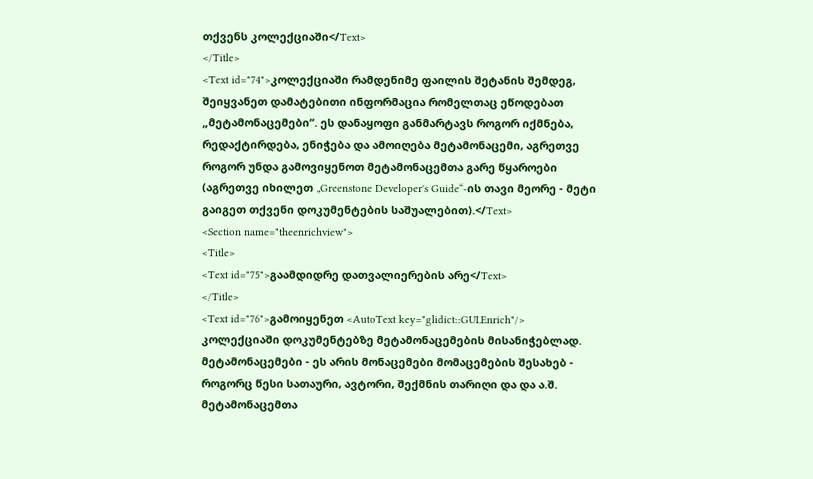თქვენს კოლექციაში</Text>
</Title>
<Text id="74">კოლექციაში რამდენიმე ფაილის შეტანის შემდეგ, შეიყვანეთ დამატებითი ინფორმაცია რომელთაც ეწოდებათ „მეტამონაცემები“. ეს დანაყოფი განმარტავს როგორ იქმნება, რედაქტირდება, ენიჭება და ამოიღება მეტამონაცემი, აგრეთვე როგორ უნდა გამოვიყენოთ მეტამონაცემთა გარე წყაროები (აგრეთვე იხილეთ „Greenstone Developer's Guide“-ის თავი მეორე - მეტი გაიგეთ თქვენი დოკუმენტების საშუალებით).</Text>
<Section name="theenrichview">
<Title>
<Text id="75">გაამდიდრე დათვალიერების არე</Text>
</Title>
<Text id="76">გამოიყენეთ <AutoText key="glidict::GUI.Enrich"/> კოლექციაში დოკუმენტებზე მეტამონაცემების მისანიჭებლად. მეტამონაცემები - ეს არის მონაცემები მომაცემების შესახებ - როგორც წესი სათაური, ავტორი, შექმნის თარიღი და და ა.შ. მეტამონაცემთა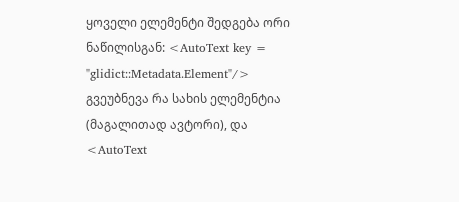ყოველი ელემენტი შედგება ორი ნაწილისგან: <AutoText key = "glidict::Metadata.Element"/> გვეუბნევა რა სახის ელემენტია (მაგალითად ავტორი), და <AutoText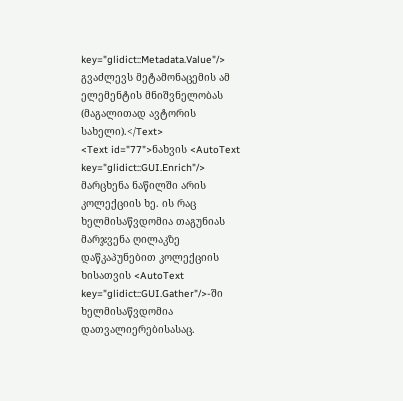key="glidict::Metadata.Value"/> გვაძლევს მეტამონაცემის ამ ელემენტის მნიშვნელობას (მაგალითად ავტორის სახელი).</Text>
<Text id="77">ნახვის <AutoText key="glidict::GUI.Enrich"/> მარცხენა ნაწილში არის კოლექციის ხე. ის რაც ხელმისაწვდომია თაგუნიას მარჯვენა ღილაკზე დაწკაპუნებით კოლექციის ხისათვის <AutoText key="glidict::GUI.Gather"/>-ში ხელმისაწვდომია დათვალიერებისასაც.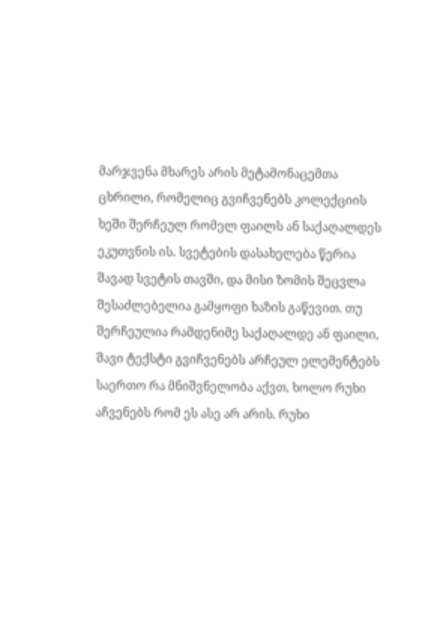მარჯვენა მხარეს არის მეტამონაცემთა ცხრილი, რომელიც გვიჩვენებს კოლექციის ხეში შერჩეულ რომელ ფაილს ან საქაღალდეს ეკუთვნის ის. სვეტების დასახელება წერია შავად სვეტის თავში, და მისი ზომის შეცვლა შესაძლებელია გამყოფი ხაზის გაწევით. თუ შერჩეულია რამდენიმე საქაღალდე ან ფაილი, შავი ტექსტი გვიჩვენებს არჩეულ ელემენტებს საერთო რა მნიშვნელობა აქვთ, ხოლო რუხი აჩვენებს რომ ეს ასე არ არის. რუხი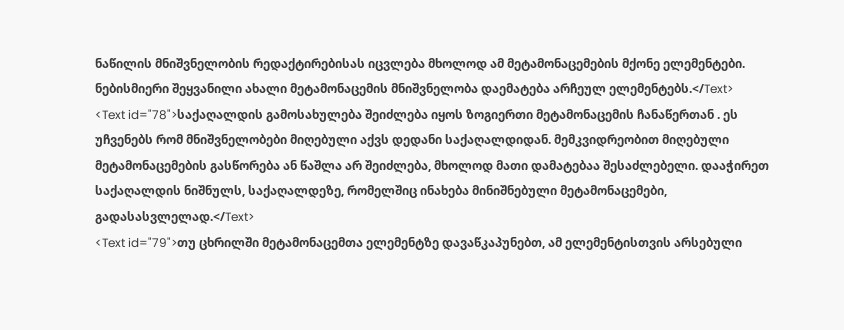ნაწილის მნიშვნელობის რედაქტირებისას იცვლება მხოლოდ ამ მეტამონაცემების მქონე ელემენტები. ნებისმიერი შეყვანილი ახალი მეტამონაცემის მნიშვნელობა დაემატება არჩეულ ელემენტებს.</Text>
<Text id="78">საქაღალდის გამოსახულება შეიძლება იყოს ზოგიერთი მეტამონაცემის ჩანაწერთან . ეს უჩვენებს რომ მნიშვნელობები მიღებული აქვს დედანი საქაღალდიდან. მემკვიდრეობით მიღებული მეტამონაცემების გასწორება ან წაშლა არ შეიძლება, მხოლოდ მათი დამატებაა შესაძლებელი. დააჭირეთ საქაღალდის ნიშნულს, საქაღალდეზე, რომელშიც ინახება მინიშნებული მეტამონაცემები, გადასასვლელად.</Text>
<Text id="79">თუ ცხრილში მეტამონაცემთა ელემენტზე დავაწკაპუნებთ, ამ ელემენტისთვის არსებული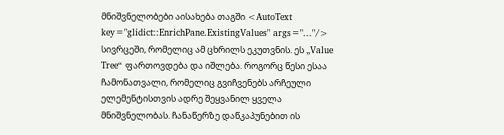მნიშვნელობები აისახება თაგში <AutoText key="glidict::EnrichPane.ExistingValues" args="..."/> სივრცეში, რომელიც ამ ცხრილს ეკუთვნის. ეს „Value Tree“ ფართოვდება და იშლება. როგორც წესი ესაა ჩამონათვალი, რომელიც გვიჩვენებს არჩეული ელემენტისთვის ადრე შეყვანილ ყველა მნიშვნელობას. ჩანაწერზე დაწკაპუნებით ის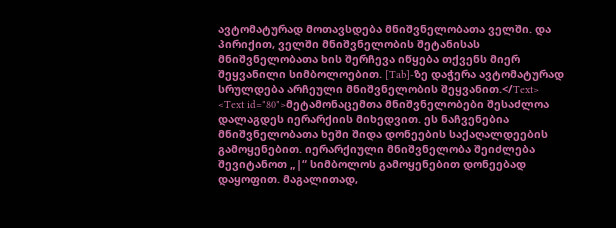ავტომატურად მოთავსდება მნიშვნელობათა ველში. და პირიქით, ველში მნიშვნელობის შეტანისას მნიშვნელობათა ხის შერჩევა იწყება თქვენს მიერ შეყვანილი სიმბოლოებით. [Tab]-ზე დაჭერა ავტომატურად სრულდება არჩეული მნიშვნელობის შეყვანით.</Text>
<Text id="80">მეტამონაცემთა მნიშვნელობები შესაძლოა დალაგდეს იერარქიის მიხედვით. ეს ნაჩვენებია მნიშვნელობათა ხეში შიდა დონეების საქაღალდეების გამოყენებით. იერარქიული მნიშვნელობა შეიძლება შევიტანოთ „|“ სიმბოლოს გამოყენებით დონეებად დაყოფით. მაგალითად,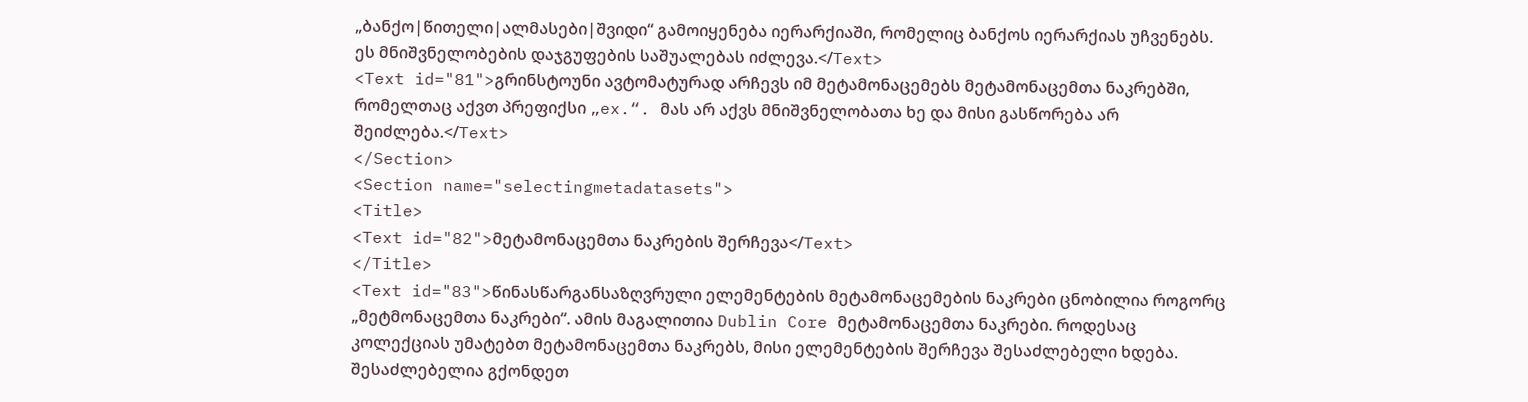„ბანქო|წითელი|ალმასები|შვიდი“ გამოიყენება იერარქიაში, რომელიც ბანქოს იერარქიას უჩვენებს. ეს მნიშვნელობების დაჯგუფების საშუალებას იძლევა.</Text>
<Text id="81">გრინსტოუნი ავტომატურად არჩევს იმ მეტამონაცემებს მეტამონაცემთა ნაკრებში, რომელთაც აქვთ პრეფიქსი „ex.“. მას არ აქვს მნიშვნელობათა ხე და მისი გასწორება არ შეიძლება.</Text>
</Section>
<Section name="selectingmetadatasets">
<Title>
<Text id="82">მეტამონაცემთა ნაკრების შერჩევა</Text>
</Title>
<Text id="83">წინასწარგანსაზღვრული ელემენტების მეტამონაცემების ნაკრები ცნობილია როგორც „მეტმონაცემთა ნაკრები“. ამის მაგალითია Dublin Core მეტამონაცემთა ნაკრები. როდესაც კოლექციას უმატებთ მეტამონაცემთა ნაკრებს, მისი ელემენტების შერჩევა შესაძლებელი ხდება. შესაძლებელია გქონდეთ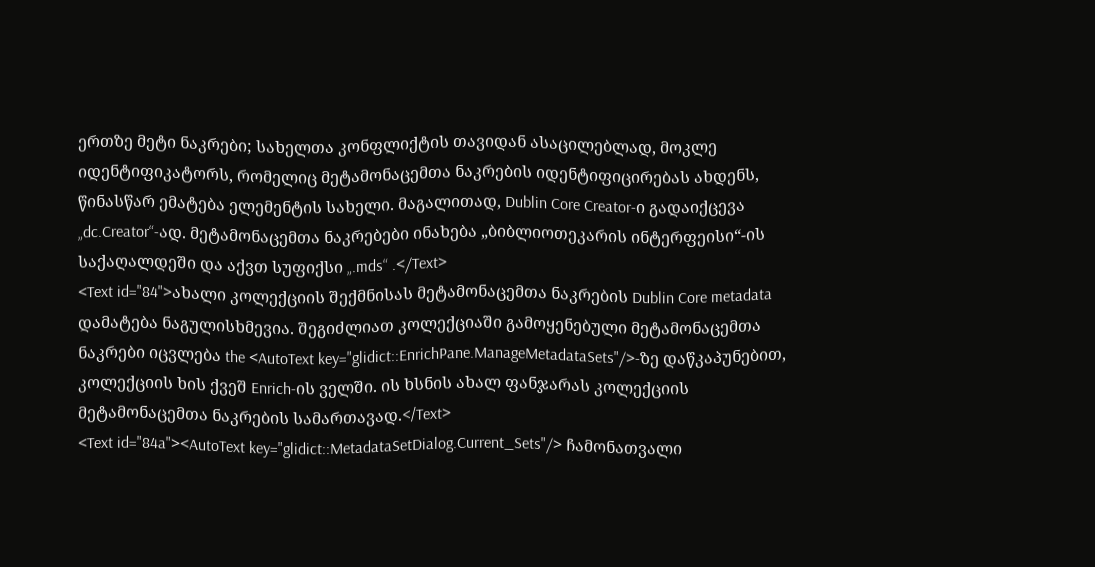ერთზე მეტი ნაკრები; სახელთა კონფლიქტის თავიდან ასაცილებლად, მოკლე იდენტიფიკატორს, რომელიც მეტამონაცემთა ნაკრების იდენტიფიცირებას ახდენს, წინასწარ ემატება ელემენტის სახელი. მაგალითად, Dublin Core Creator-ი გადაიქცევა „dc.Creator“-ად. მეტამონაცემთა ნაკრებები ინახება „ბიბლიოთეკარის ინტერფეისი“-ის საქაღალდეში და აქვთ სუფიქსი „.mds“ .</Text>
<Text id="84">ახალი კოლექციის შექმნისას მეტამონაცემთა ნაკრების Dublin Core metadata დამატება ნაგულისხმევია. შეგიძლიათ კოლექციაში გამოყენებული მეტამონაცემთა ნაკრები იცვლება the <AutoText key="glidict::EnrichPane.ManageMetadataSets"/>-ზე დაწკაპუნებით, კოლექციის ხის ქვეშ Enrich-ის ველში. ის ხსნის ახალ ფანჯარას კოლექციის მეტამონაცემთა ნაკრების სამართავად.</Text>
<Text id="84a"><AutoText key="glidict::MetadataSetDialog.Current_Sets"/> ჩამონათვალი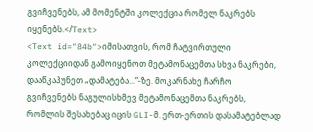გვიჩვენებს, ამ მომენტში კოლექცია რომელ ნაკრებს იყენებს.</Text>
<Text id="84b">იმისათვის, რომ ჩატვირთული კოლექციიდან გამოიყენოთ მეტამონაცემთა სხვა ნაკრები, დააწკაპუნეთ „დამატება...“-ზე. მოკარნახე ჩარჩო გვიჩვენებს ნაგულისხმევ მეტამონაცემთა ნაკრებს, რომლის შესახებაც იცის GLI-მ. ერთ-ერთის დასამატებლად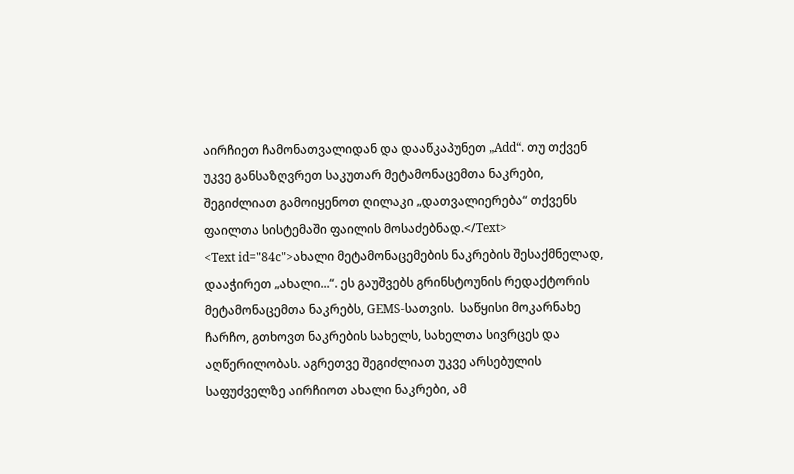აირჩიეთ ჩამონათვალიდან და დააწკაპუნეთ „Add“. თუ თქვენ უკვე განსაზღვრეთ საკუთარ მეტამონაცემთა ნაკრები, შეგიძლიათ გამოიყენოთ ღილაკი „დათვალიერება“ თქვენს ფაილთა სისტემაში ფაილის მოსაძებნად.</Text>
<Text id="84c">ახალი მეტამონაცემების ნაკრების შესაქმნელად, დააჭირეთ „ახალი...“. ეს გაუშვებს გრინსტოუნის რედაქტორის მეტამონაცემთა ნაკრებს, GEMS-სათვის.  საწყისი მოკარნახე ჩარჩო, გთხოვთ ნაკრების სახელს, სახელთა სივრცეს და აღწერილობას. აგრეთვე შეგიძლიათ უკვე არსებულის საფუძველზე აირჩიოთ ახალი ნაკრები, ამ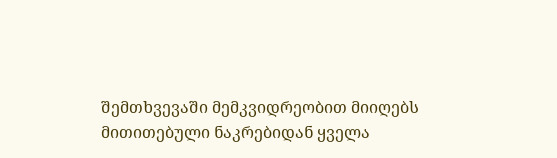შემთხვევაში მემკვიდრეობით მიიღებს მითითებული ნაკრებიდან ყველა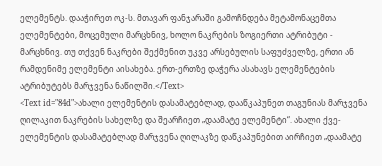ელემენტს. დააჭირეთ ოკ-ს. მთავარ ფანჯარაში გამოჩნდება მეტამონაცემთა ელემენტები, მოცემული მარცხნივ, ხოლო ნაკრების ზოგიერთი ატრიბუტი - მარცხნივ. თუ თქვენ ნაკრები შექმენით უკვე არსებულის საფუძველზე, ერთი ან რამდენიმე ელემენტი აისახება. ერთ-ერთზე დაჭერა ასახავს ელემენტების ატრიბუტებს მარჯვენა ნაწილში.</Text>
<Text id="84d">ახალი ელემენტის დასამატებლად, დააწკაპუნეთ თაგუნიას მარჯვენა ღილაკით ნაკრების სახელზე და შეარჩიეთ „დაამატე ელემენტი“. ახალი ქვე-ელემენტის დასამატებლად მარჯვენა ღილაკზე დაწკაპუნებით აირჩიეთ „დაამატე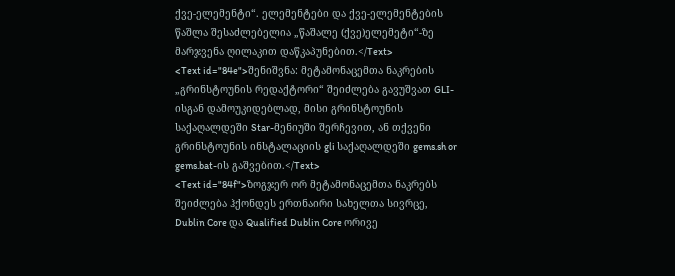ქვე-ელემენტი“. ელემენტები და ქვე-ელემენტების წაშლა შესაძლებელია „წაშალე (ქვე)ელემეტი“-ზე მარჯვენა ღილაკით დაწკაპუნებით.</Text>
<Text id="84e">შენიშვნა: მეტამონაცემთა ნაკრების „გრინსტოუნის რედაქტორი“ შეიძლება გავუშვათ GLI-ისგან დამოუკიდებლად, მისი გრინსტოუნის საქაღალდეში Star-მენიუში შერჩევით, ან თქვენი გრინსტოუნის ინსტალაციის gli საქაღალდეში gems.sh or gems.bat-ის გაშვებით.</Text>
<Text id="84f">ზოგჯერ ორ მეტამონაცემთა ნაკრებს შეიძლება ჰქონდეს ერთნაირი სახელთა სივრცე, Dublin Core და Qualified Dublin Core ორივე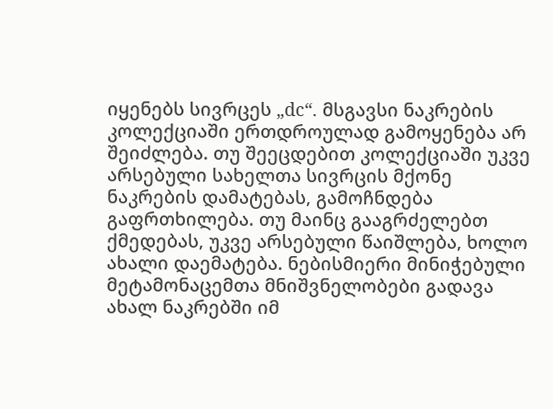იყენებს სივრცეს „dc“. მსგავსი ნაკრების კოლექციაში ერთდროულად გამოყენება არ შეიძლება. თუ შეეცდებით კოლექციაში უკვე არსებული სახელთა სივრცის მქონე ნაკრების დამატებას, გამოჩნდება გაფრთხილება. თუ მაინც გააგრძელებთ ქმედებას, უკვე არსებული წაიშლება, ხოლო ახალი დაემატება. ნებისმიერი მინიჭებული მეტამონაცემთა მნიშვნელობები გადავა ახალ ნაკრებში იმ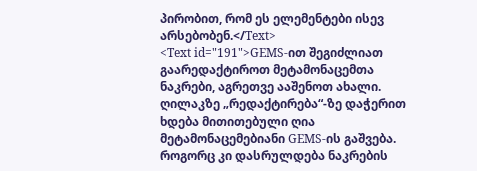პირობით, რომ ეს ელემენტები ისევ არსებობენ.</Text>
<Text id="191">GEMS-ით შეგიძლიათ გაარედაქტიროთ მეტამონაცემთა ნაკრები, აგრეთვე ააშენოთ ახალი. ღილაკზე „რედაქტირება“-ზე დაჭერით ხდება მითითებული ღია მეტამონაცემებიანი GEMS-ის გაშვება. როგორც კი დასრულდება ნაკრების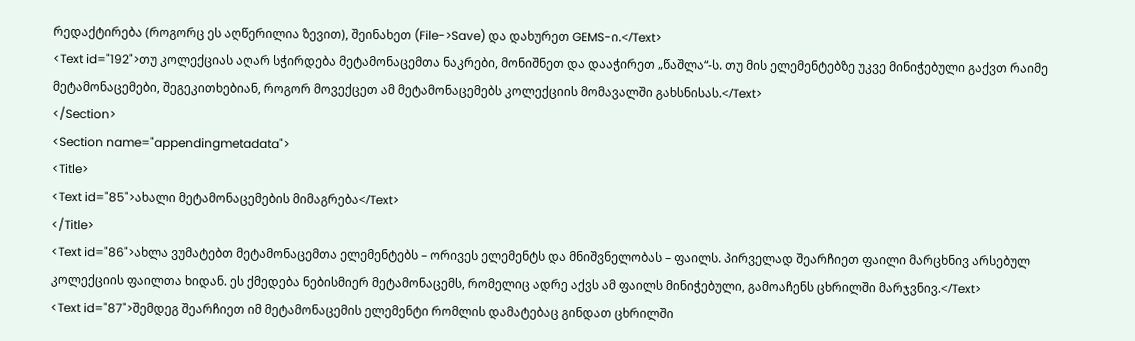რედაქტირება (როგორც ეს აღწერილია ზევით), შეინახეთ (File->Save) და დახურეთ GEMS-ი.</Text>
<Text id="192">თუ კოლექციას აღარ სჭირდება მეტამონაცემთა ნაკრები, მონიშნეთ და დააჭირეთ „წაშლა“-ს. თუ მის ელემენტებზე უკვე მინიჭებული გაქვთ რაიმე მეტამონაცემები, შეგეკითხებიან, როგორ მოვექცეთ ამ მეტამონაცემებს კოლექციის მომავალში გახსნისას.</Text>
</Section>
<Section name="appendingmetadata">
<Title>
<Text id="85">ახალი მეტამონაცემების მიმაგრება</Text>
</Title>
<Text id="86">ახლა ვუმატებთ მეტამონაცემთა ელემენტებს – ორივეს ელემენტს და მნიშვნელობას – ფაილს. პირველად შეარჩიეთ ფაილი მარცხნივ არსებულ კოლექციის ფაილთა ხიდან. ეს ქმედება ნებისმიერ მეტამონაცემს, რომელიც ადრე აქვს ამ ფაილს მინიჭებული, გამოაჩენს ცხრილში მარჯვნივ.</Text>
<Text id="87">შემდეგ შეარჩიეთ იმ მეტამონაცემის ელემენტი რომლის დამატებაც გინდათ ცხრილში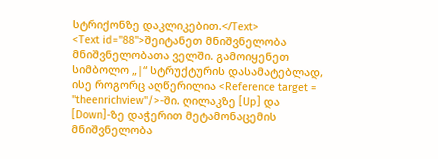სტრიქონზე დაკლიკებით.</Text>
<Text id="88">შეიტანეთ მნიშვნელობა მნიშვნელობათა ველში. გამოიყენეთ სიმბოლო „|“ სტრუქტურის დასამატებლად, ისე როგორც აღწერილია <Reference target = "theenrichview"/>-ში. ღილაკზე [Up] და [Down]-ზე დაჭერით მეტამონაცემის მნიშვნელობა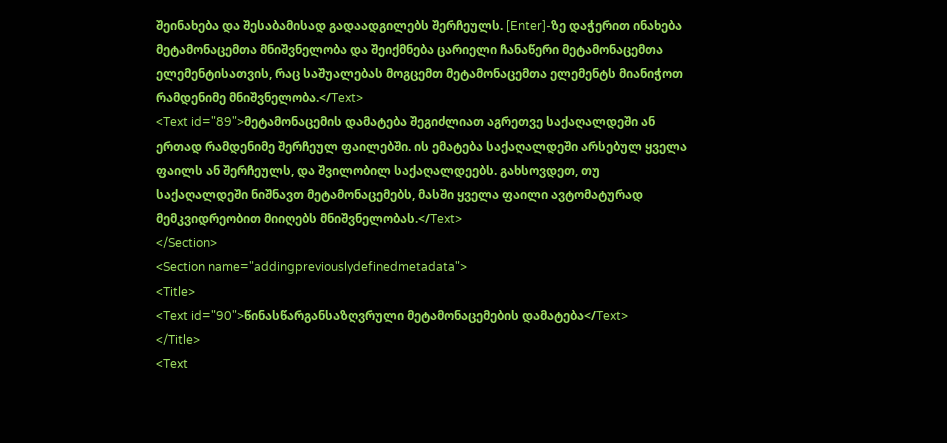შეინახება და შესაბამისად გადაადგილებს შერჩეულს. [Enter]-ზე დაჭერით ინახება მეტამონაცემთა მნიშვნელობა და შეიქმნება ცარიელი ჩანაწერი მეტამონაცემთა ელემენტისათვის, რაც საშუალებას მოგცემთ მეტამონაცემთა ელემენტს მიანიჭოთ რამდენიმე მნიშვნელობა.</Text>
<Text id="89">მეტამონაცემის დამატება შეგიძლიათ აგრეთვე საქაღალდეში ან ერთად რამდენიმე შერჩეულ ფაილებში. ის ემატება საქაღალდეში არსებულ ყველა ფაილს ან შერჩეულს, და შვილობილ საქაღალდეებს. გახსოვდეთ, თუ საქაღალდეში ნიშნავთ მეტამონაცემებს, მასში ყველა ფაილი ავტომატურად მემკვიდრეობით მიიღებს მნიშვნელობას.</Text>
</Section>
<Section name="addingpreviouslydefinedmetadata">
<Title>
<Text id="90">წინასწარგანსაზღვრული მეტამონაცემების დამატება</Text>
</Title>
<Text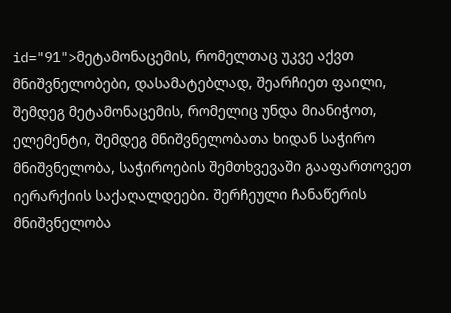id="91">მეტამონაცემის, რომელთაც უკვე აქვთ მნიშვნელობები, დასამატებლად, შეარჩიეთ ფაილი, შემდეგ მეტამონაცემის, რომელიც უნდა მიანიჭოთ, ელემენტი, შემდეგ მნიშვნელობათა ხიდან საჭირო მნიშვნელობა, საჭიროების შემთხვევაში გააფართოვეთ იერარქიის საქაღალდეები. შერჩეული ჩანაწერის მნიშვნელობა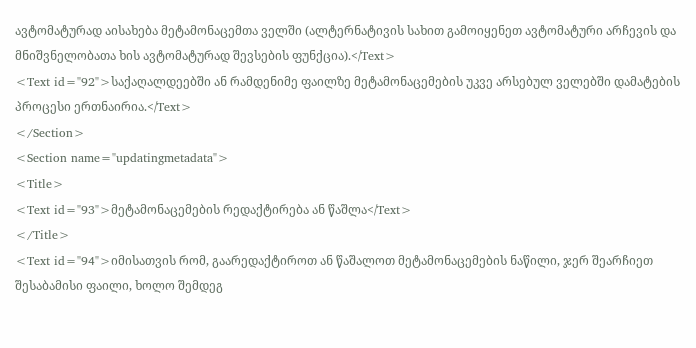ავტომატურად აისახება მეტამონაცემთა ველში (ალტერნატივის სახით გამოიყენეთ ავტომატური არჩევის და მნიშვნელობათა ხის ავტომატურად შევსების ფუნქცია).</Text>
<Text id="92">საქაღალდეებში ან რამდენიმე ფაილზე მეტამონაცემების უკვე არსებულ ველებში დამატების პროცესი ერთნაირია.</Text>
</Section>
<Section name="updatingmetadata">
<Title>
<Text id="93">მეტამონაცემების რედაქტირება ან წაშლა</Text>
</Title>
<Text id="94">იმისათვის რომ, გაარედაქტიროთ ან წაშალოთ მეტამონაცემების ნაწილი, ჯერ შეარჩიეთ შესაბამისი ფაილი, ხოლო შემდეგ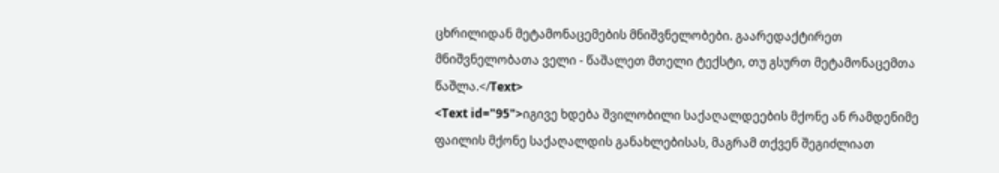ცხრილიდან მეტამონაცემების მნიშვნელობები. გაარედაქტირეთ მნიშვნელობათა ველი - წაშალეთ მთელი ტექსტი, თუ გსურთ მეტამონაცემთა წაშლა.</Text>
<Text id="95">იგივე ხდება შვილობილი საქაღალდეების მქონე ან რამდენიმე ფაილის მქონე საქაღალდის განახლებისას, მაგრამ თქვენ შეგიძლიათ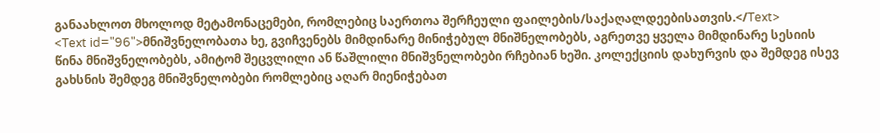განაახლოთ მხოლოდ მეტამონაცემები, რომლებიც საერთოა შერჩეული ფაილების/საქაღალდეებისათვის.</Text>
<Text id="96">მნიშვნელობათა ხე, გვიჩვენებს მიმდინარე მინიჭებულ მნიშნელობებს, აგრეთვე ყველა მიმდინარე სესიის წინა მნიშვნელობებს, ამიტომ შეცვლილი ან წაშლილი მნიშვნელობები რჩებიან ხეში. კოლექციის დახურვის და შემდეგ ისევ გახსნის შემდეგ მნიშვნელობები რომლებიც აღარ მიენიჭებათ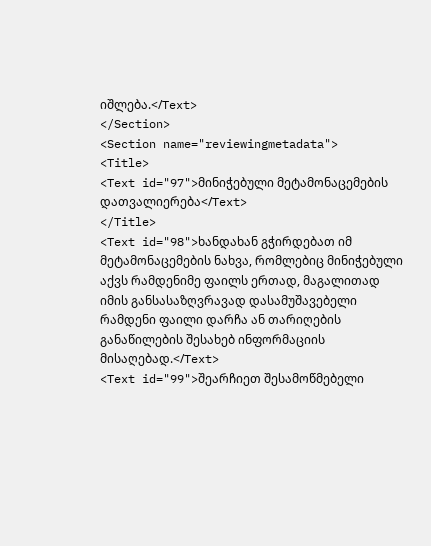იშლება.</Text>
</Section>
<Section name="reviewingmetadata">
<Title>
<Text id="97">მინიჭებული მეტამონაცემების დათვალიერება</Text>
</Title>
<Text id="98">ხანდახან გჭირდებათ იმ მეტამონაცემების ნახვა, რომლებიც მინიჭებული აქვს რამდენიმე ფაილს ერთად, მაგალითად იმის განსასაზღვრავად დასამუშავებელი რამდენი ფაილი დარჩა ან თარიღების განაწილების შესახებ ინფორმაციის მისაღებად.</Text>
<Text id="99">შეარჩიეთ შესამოწმებელი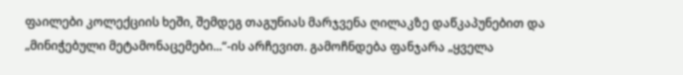ფაილები კოლექციის ხეში, შემდეგ თაგუნიას მარჯვენა ღილაკზე დაწკაპუნებით და „მინიჭებული მეტამონაცემები...“-ის არჩევით. გამოჩნდება ფანჯარა „ყველა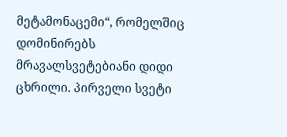მეტამონაცემი“, რომელშიც დომინირებს მრავალსვეტებიანი დიდი ცხრილი. პირველი სვეტი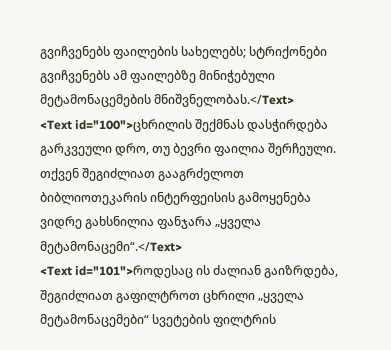გვიჩვენებს ფაილების სახელებს; სტრიქონები გვიჩვენებს ამ ფაილებზე მინიჭებული მეტამონაცემების მნიშვნელობას.</Text>
<Text id="100">ცხრილის შექმნას დასჭირდება გარკვეული დრო, თუ ბევრი ფაილია შერჩეული. თქვენ შეგიძლიათ გააგრძელოთ ბიბლიოთეკარის ინტერფეისის გამოყენება ვიდრე გახსნილია ფანჯარა „ყველა მეტამონაცემი“.</Text>
<Text id="101">როდესაც ის ძალიან გაიზრდება, შეგიძლიათ გაფილტროთ ცხრილი „ყველა მეტამონაცემები“ სვეტების ფილტრის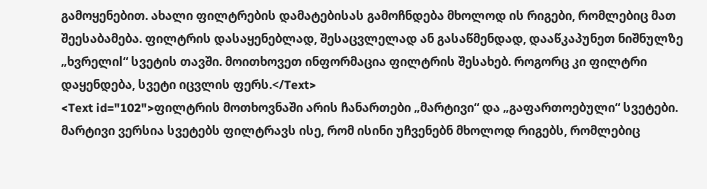გამოყენებით. ახალი ფილტრების დამატებისას გამოჩნდება მხოლოდ ის რიგები, რომლებიც მათ შეესაბამება. ფილტრის დასაყენებლად, შესაცვლელად ან გასაწმენდად, დააწკაპუნეთ ნიშნულზე „ხვრელიl“ სვეტის თავში. მოითხოვეთ ინფორმაცია ფილტრის შესახებ. როგორც კი ფილტრი დაყენდება, სვეტი იცვლის ფერს.</Text>
<Text id="102">ფილტრის მოთხოვნაში არის ჩანართები „მარტივი“ და „გაფართოებული“ სვეტები. მარტივი ვერსია სვეტებს ფილტრავს ისე, რომ ისინი უჩვენებნ მხოლოდ რიგებს, რომლებიც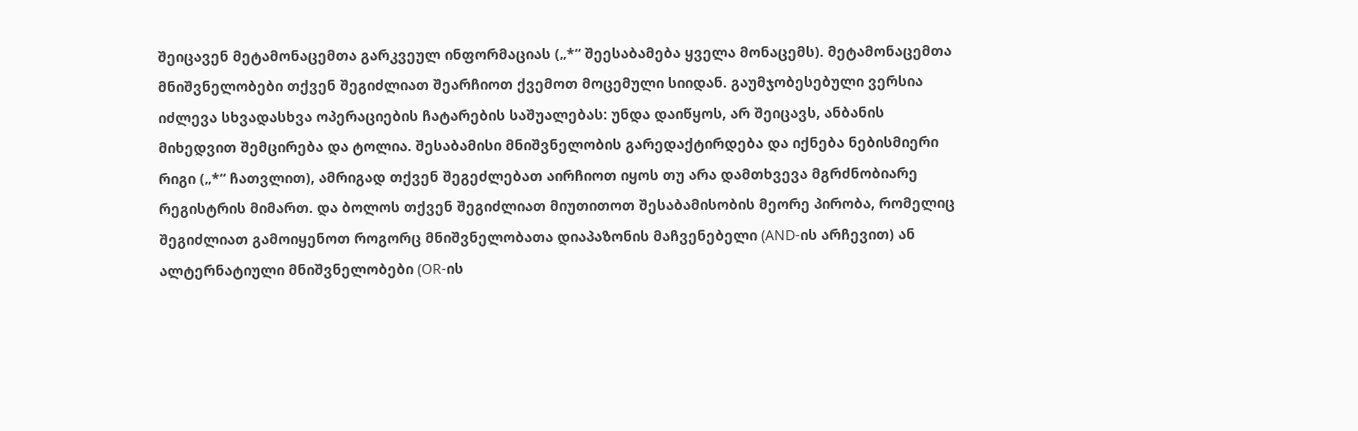შეიცავენ მეტამონაცემთა გარკვეულ ინფორმაციას („*“ შეესაბამება ყველა მონაცემს). მეტამონაცემთა მნიშვნელობები თქვენ შეგიძლიათ შეარჩიოთ ქვემოთ მოცემული სიიდან. გაუმჯობესებული ვერსია იძლევა სხვადასხვა ოპერაციების ჩატარების საშუალებას: უნდა დაიწყოს, არ შეიცავს, ანბანის მიხედვით შემცირება და ტოლია. შესაბამისი მნიშვნელობის გარედაქტირდება და იქნება ნებისმიერი რიგი („*“ ჩათვლით), ამრიგად თქვენ შეგეძლებათ აირჩიოთ იყოს თუ არა დამთხვევა მგრძნობიარე რეგისტრის მიმართ. და ბოლოს თქვენ შეგიძლიათ მიუთითოთ შესაბამისობის მეორე პირობა, რომელიც შეგიძლიათ გამოიყენოთ როგორც მნიშვნელობათა დიაპაზონის მაჩვენებელი (AND-ის არჩევით) ან ალტერნატიული მნიშვნელობები (OR-ის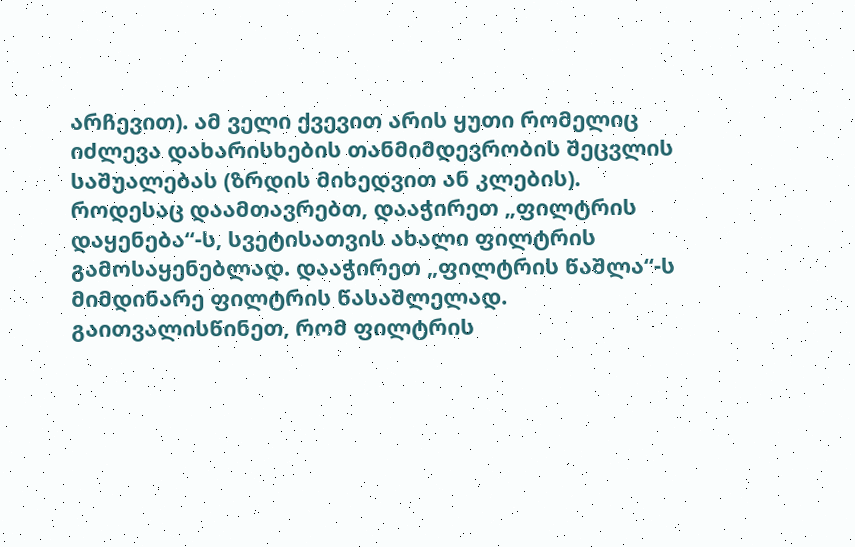არჩევით). ამ ველი ქვევით არის ყუთი რომელიც იძლევა დახარისხების თანმიმდევრობის შეცვლის საშუალებას (ზრდის მიხედვით ან კლების). როდესაც დაამთავრებთ, დააჭირეთ „ფილტრის დაყენება“-ს, სვეტისათვის ახალი ფილტრის გამოსაყენებლად. დააჭირეთ „ფილტრის წაშლა“-ს მიმდინარე ფილტრის წასაშლელად. გაითვალისწინეთ, რომ ფილტრის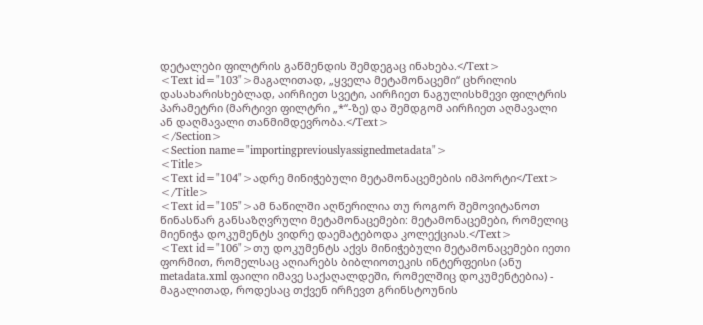დეტალები ფილტრის გაწმენდის შემდეგაც ინახება.</Text>
<Text id="103">მაგალითად, „ყველა მეტამონაცემი“ ცხრილის დასახარისხებლად, აირჩიეთ სვეტი, აირჩიეთ ნაგულისხმევი ფილტრის პარამეტრი (მარტივი ფილტრი „*“-ზე) და შემდგომ აირჩიეთ აღმავალი ან დაღმავალი თანმიმდევრობა.</Text>
</Section>
<Section name="importingpreviouslyassignedmetadata">
<Title>
<Text id="104">ადრე მინიჭებული მეტამონაცემების იმპორტი</Text>
</Title>
<Text id="105">ამ ნაწილში აღწერილია თუ როგორ შემოვიტანოთ წინასწარ განსაზღვრული მეტამონაცემები: მეტამონაცემები, რომელიც მიენიჭა დოკუმენტს ვიდრე დაემატებოდა კოლექციას.</Text>
<Text id="106">თუ დოკუმენტს აქვს მინიჭებული მეტამონაცემები იეთი ფორმით, რომელსაც აღიარებს ბიბლიოთეკის ინტერფეისი (ანუ metadata.xml ფაილი იმავე საქაღალდეში, რომელშიც დოკუმენტებია) - მაგალითად, როდესაც თქვენ ირჩევთ გრინსტოუნის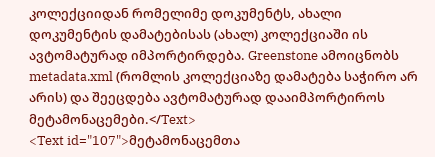კოლექციიდან რომელიმე დოკუმენტს, ახალი დოკუმენტის დამატებისას (ახალ) კოლექციაში ის ავტომატურად იმპორტირდება. Greenstone ამოიცნობს metadata.xml (რომლის კოლექციაზე დამატება საჭირო არ არის) და შეეცდება ავტომატურად დააიმპორტიროს მეტამონაცემები.</Text>
<Text id="107">მეტამონაცემთა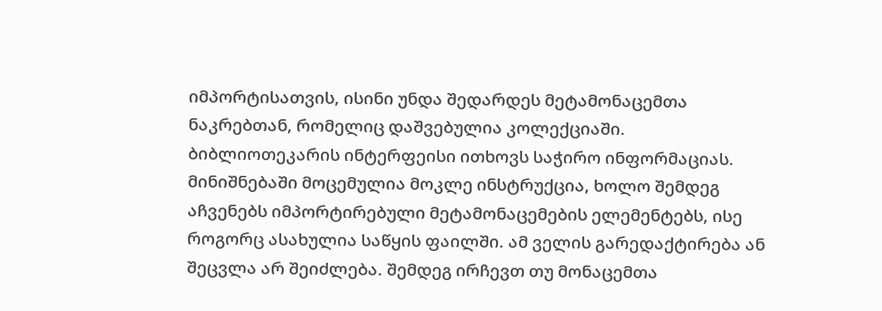იმპორტისათვის, ისინი უნდა შედარდეს მეტამონაცემთა ნაკრებთან, რომელიც დაშვებულია კოლექციაში. ბიბლიოთეკარის ინტერფეისი ითხოვს საჭირო ინფორმაციას. მინიშნებაში მოცემულია მოკლე ინსტრუქცია, ხოლო შემდეგ აჩვენებს იმპორტირებული მეტამონაცემების ელემენტებს, ისე როგორც ასახულია საწყის ფაილში. ამ ველის გარედაქტირება ან შეცვლა არ შეიძლება. შემდეგ ირჩევთ თუ მონაცემთა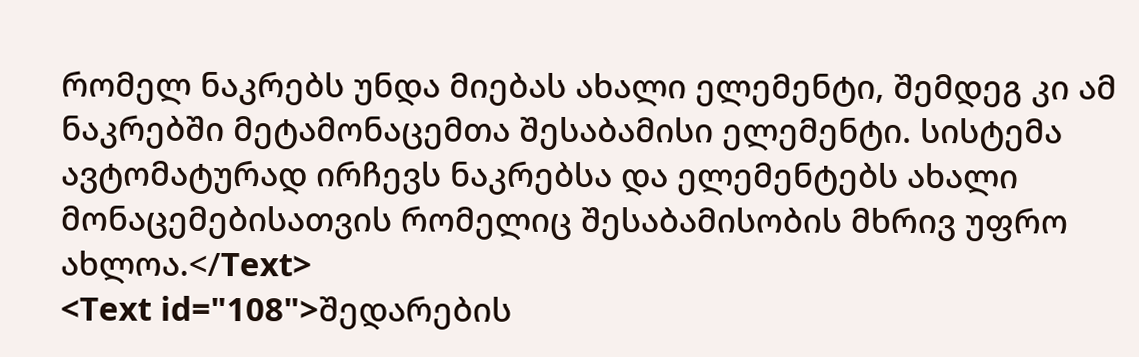რომელ ნაკრებს უნდა მიებას ახალი ელემენტი, შემდეგ კი ამ ნაკრებში მეტამონაცემთა შესაბამისი ელემენტი. სისტემა ავტომატურად ირჩევს ნაკრებსა და ელემენტებს ახალი მონაცემებისათვის რომელიც შესაბამისობის მხრივ უფრო ახლოა.</Text>
<Text id="108">შედარების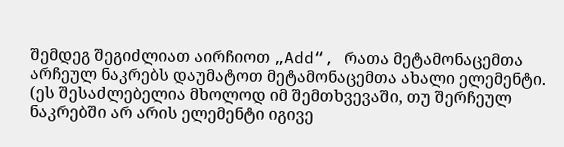შემდეგ შეგიძლიათ აირჩიოთ „Add“, რათა მეტამონაცემთა არჩეულ ნაკრებს დაუმატოთ მეტამონაცემთა ახალი ელემენტი. (ეს შესაძლებელია მხოლოდ იმ შემთხვევაში, თუ შერჩეულ ნაკრებში არ არის ელემენტი იგივე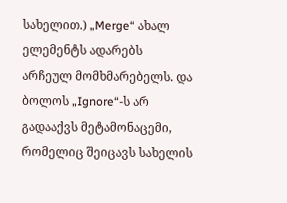სახელით.) „Merge“ ახალ ელემენტს ადარებს არჩეულ მომხმარებელს. და ბოლოს „Ignore“-ს არ გადააქვს მეტამონაცემი, რომელიც შეიცავს სახელის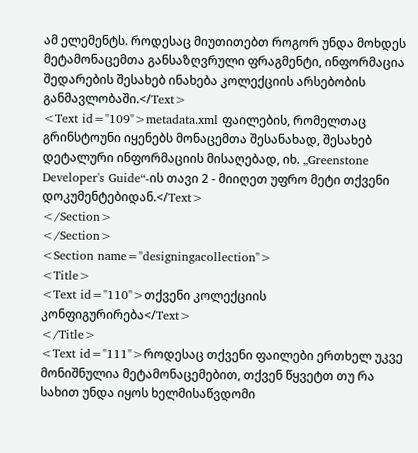ამ ელემენტს. როდესაც მიუთითებთ როგორ უნდა მოხდეს მეტამონაცემთა განსაზღვრული ფრაგმენტი, ინფორმაცია შედარების შესახებ ინახება კოლექციის არსებობის განმავლობაში.</Text>
<Text id="109">metadata.xml ფაილების, რომელთაც გრინსტოუნი იყენებს მონაცემთა შესანახად, შესახებ დეტალური ინფორმაციის მისაღებად, იხ. „Greenstone Developer's Guide“-ის თავი 2 - მიიღეთ უფრო მეტი თქვენი დოკუმენტებიდან.</Text>
</Section>
</Section>
<Section name="designingacollection">
<Title>
<Text id="110">თქვენი კოლექციის კონფიგურირება</Text>
</Title>
<Text id="111">როდესაც თქვენი ფაილები ერთხელ უკვე მონიშნულია მეტამონაცემებით, თქვენ წყვეტთ თუ რა სახით უნდა იყოს ხელმისაწვდომი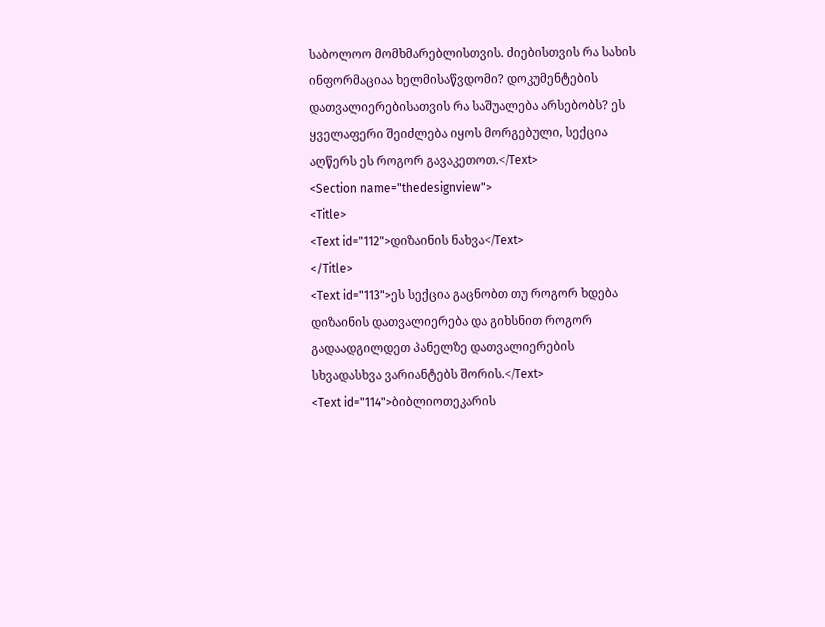საბოლოო მომხმარებლისთვის. ძიებისთვის რა სახის ინფორმაციაა ხელმისაწვდომი? დოკუმენტების დათვალიერებისათვის რა საშუალება არსებობს? ეს ყველაფერი შეიძლება იყოს მორგებული, სექცია აღწერს ეს როგორ გავაკეთოთ.</Text>
<Section name="thedesignview">
<Title>
<Text id="112">დიზაინის ნახვა</Text>
</Title>
<Text id="113">ეს სექცია გაცნობთ თუ როგორ ხდება დიზაინის დათვალიერება და გიხსნით როგორ გადაადგილდეთ პანელზე დათვალიერების სხვადასხვა ვარიანტებს შორის.</Text>
<Text id="114">ბიბლიოთეკარის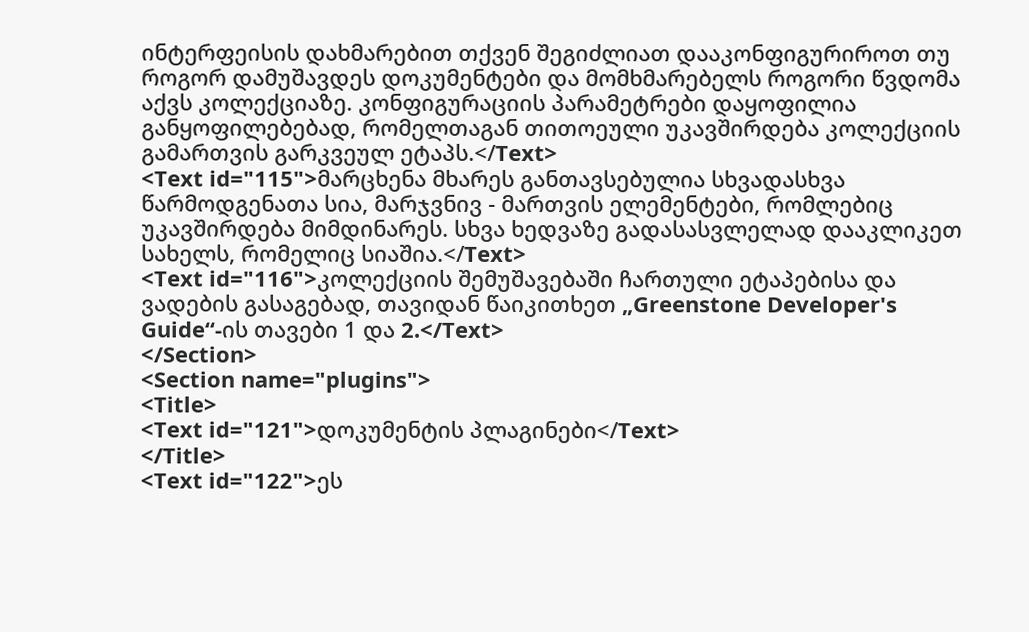ინტერფეისის დახმარებით თქვენ შეგიძლიათ დააკონფიგურიროთ თუ როგორ დამუშავდეს დოკუმენტები და მომხმარებელს როგორი წვდომა აქვს კოლექციაზე. კონფიგურაციის პარამეტრები დაყოფილია განყოფილებებად, რომელთაგან თითოეული უკავშირდება კოლექციის გამართვის გარკვეულ ეტაპს.</Text>
<Text id="115">მარცხენა მხარეს განთავსებულია სხვადასხვა წარმოდგენათა სია, მარჯვნივ - მართვის ელემენტები, რომლებიც უკავშირდება მიმდინარეს. სხვა ხედვაზე გადასასვლელად დააკლიკეთ სახელს, რომელიც სიაშია.</Text>
<Text id="116">კოლექციის შემუშავებაში ჩართული ეტაპებისა და ვადების გასაგებად, თავიდან წაიკითხეთ „Greenstone Developer's Guide“-ის თავები 1 და 2.</Text>
</Section>
<Section name="plugins">
<Title>
<Text id="121">დოკუმენტის პლაგინები</Text>
</Title>
<Text id="122">ეს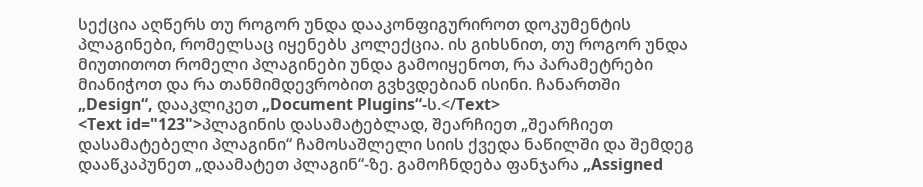სექცია აღწერს თუ როგორ უნდა დააკონფიგურიროთ დოკუმენტის პლაგინები, რომელსაც იყენებს კოლექცია. ის გიხსნით, თუ როგორ უნდა მიუთითოთ რომელი პლაგინები უნდა გამოიყენოთ, რა პარამეტრები მიანიჭოთ და რა თანმიმდევრობით გვხვდებიან ისინი. ჩანართში „Design“, დააკლიკეთ „Document Plugins“-ს.</Text>
<Text id="123">პლაგინის დასამატებლად, შეარჩიეთ „შეარჩიეთ დასამატებელი პლაგინი“ ჩამოსაშლელი სიის ქვედა ნაწილში და შემდეგ დააწკაპუნეთ „დაამატეთ პლაგინ“-ზე. გამოჩნდება ფანჯარა „Assigned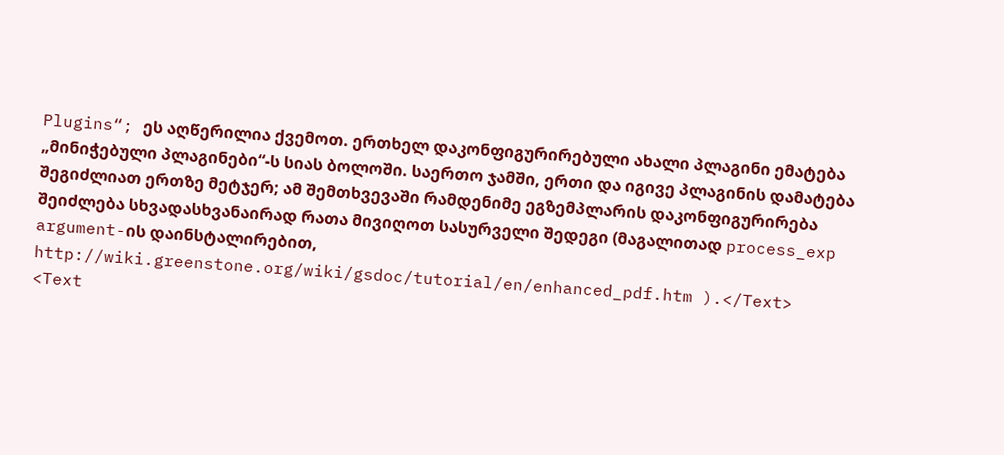Plugins“; ეს აღწერილია ქვემოთ. ერთხელ დაკონფიგურირებული ახალი პლაგინი ემატება „მინიჭებული პლაგინები“-ს სიას ბოლოში. საერთო ჯამში, ერთი და იგივე პლაგინის დამატება შეგიძლიათ ერთზე მეტჯერ; ამ შემთხვევაში რამდენიმე ეგზემპლარის დაკონფიგურირება შეიძლება სხვადასხვანაირად რათა მივიღოთ სასურველი შედეგი (მაგალითად process_exp argument-ის დაინსტალირებით, http://wiki.greenstone.org/wiki/gsdoc/tutorial/en/enhanced_pdf.htm ).</Text>
<Text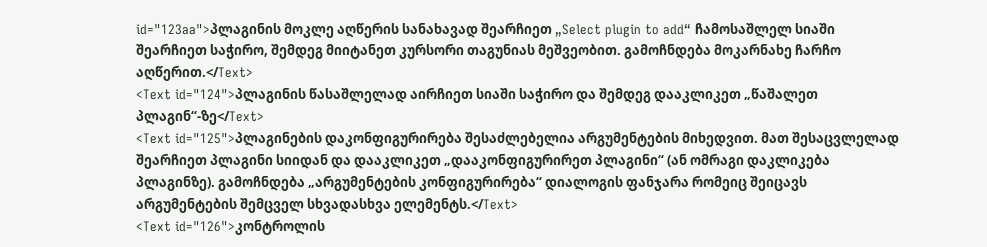id="123aa">პლაგინის მოკლე აღწერის სანახავად შეარჩიეთ „Select plugin to add“ ჩამოსაშლელ სიაში შეარჩიეთ საჭირო, შემდეგ მიიტანეთ კურსორი თაგუნიას მეშვეობით. გამოჩნდება მოკარნახე ჩარჩო აღწერით.</Text>
<Text id="124">პლაგინის წასაშლელად აირჩიეთ სიაში საჭირო და შემდეგ დააკლიკეთ „წაშალეთ პლაგინ“-ზე</Text>
<Text id="125">პლაგინების დაკონფიგურირება შესაძლებელია არგუმენტების მიხედვით. მათ შესაცვლელად შეარჩიეთ პლაგინი სიიდან და დააკლიკეთ „დააკონფიგურირეთ პლაგინი“ (ან ომრაგი დაკლიკება პლაგინზე). გამოჩნდება „არგუმენტების კონფიგურირება“ დიალოგის ფანჯარა რომეიც შეიცავს არგუმენტების შემცველ სხვადასხვა ელემენტს.</Text>
<Text id="126">კონტროლის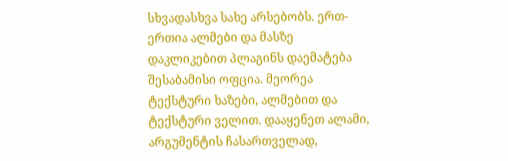სხვადასხვა სახე არსებობს. ერთ-ერთია ალმები და მასზე დაკლიკებით პლაგინს დაემატება შესაბამისი ოფცია. მეორეა ტექსტური ხაზები, ალმებით და ტექსტური ველით. დააყენეთ ალამი, არგუმენტის ჩასართველად,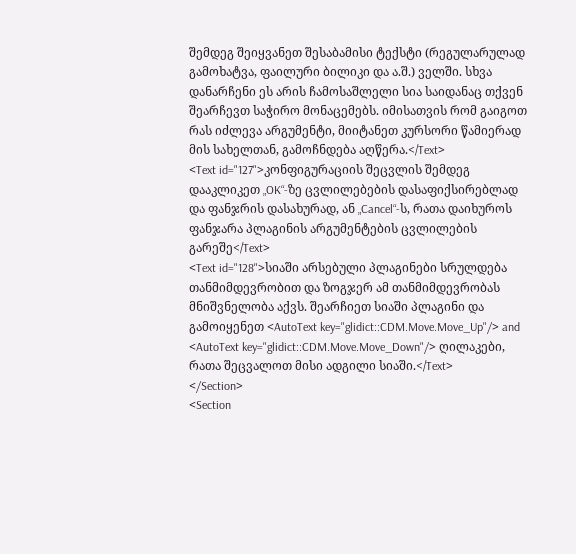შემდეგ შეიყვანეთ შესაბამისი ტექსტი (რეგულარულად გამოხატვა, ფაილური ბილიკი და ა.შ.) ველში. სხვა დანარჩენი ეს არის ჩამოსაშლელი სია საიდანაც თქვენ შეარჩევთ საჭირო მონაცემებს. იმისათვის რომ გაიგოთ რას იძლევა არგუმენტი, მიიტანეთ კურსორი წამიერად მის სახელთან, გამოჩნდება აღწერა.</Text>
<Text id="127">კონფიგურაციის შეცვლის შემდეგ დააკლიკეთ „OK“-ზე ცვლილებების დასაფიქსირებლად და ფანჯრის დასახურად, ან „Cancel“-ს, რათა დაიხუროს ფანჯარა პლაგინის არგუმენტების ცვლილების გარეშე</Text>
<Text id="128">სიაში არსებული პლაგინები სრულდება თანმიმდევრობით და ზოგჯერ ამ თანმიმდევრობას მნიშვნელობა აქვს. შეარჩიეთ სიაში პლაგინი და გამოიყენეთ <AutoText key="glidict::CDM.Move.Move_Up"/> and <AutoText key="glidict::CDM.Move.Move_Down"/> ღილაკები, რათა შეცვალოთ მისი ადგილი სიაში.</Text>
</Section>
<Section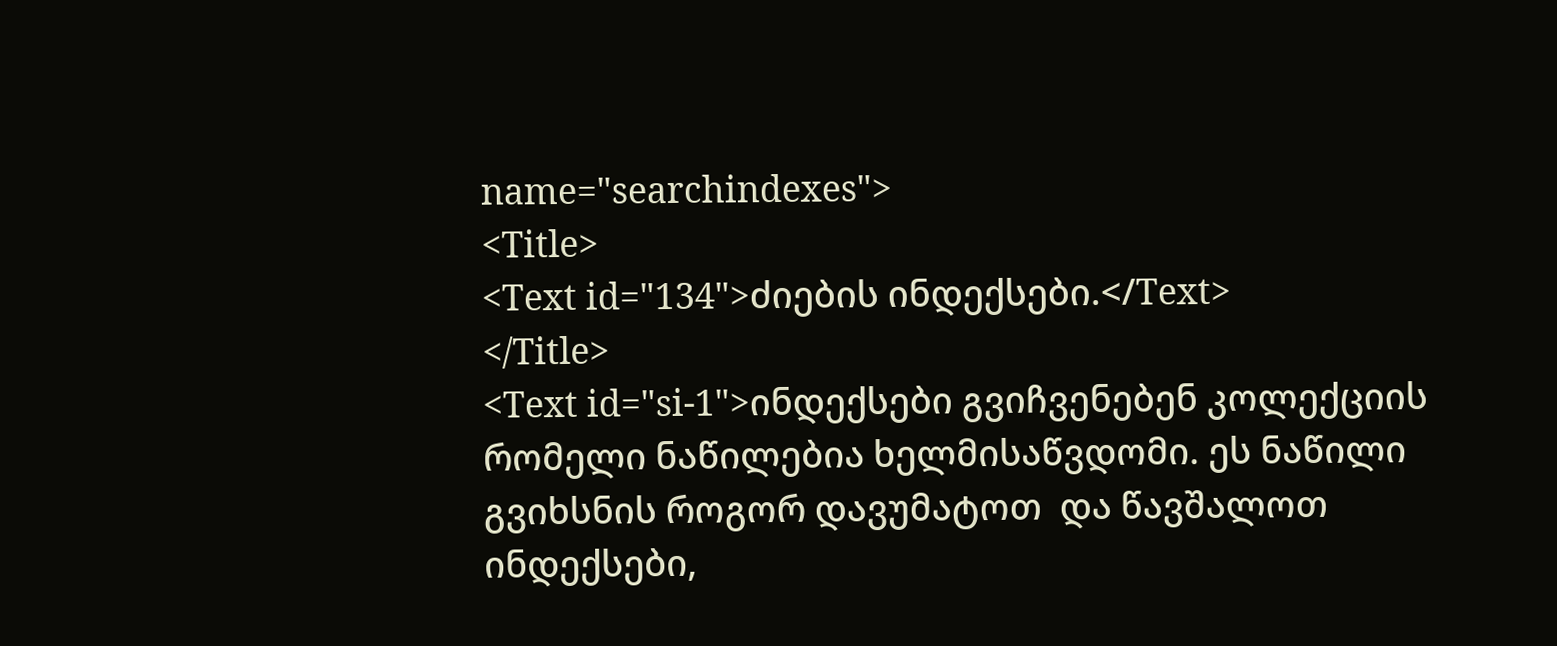name="searchindexes">
<Title>
<Text id="134">ძიების ინდექსები.</Text>
</Title>
<Text id="si-1">ინდექსები გვიჩვენებენ კოლექციის რომელი ნაწილებია ხელმისაწვდომი. ეს ნაწილი გვიხსნის როგორ დავუმატოთ  და წავშალოთ ინდექსები,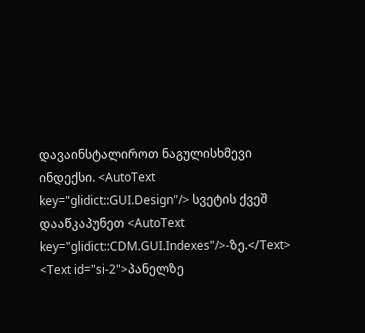დავაინსტალიროთ ნაგულისხმევი ინდექსი. <AutoText key="glidict::GUI.Design"/> სვეტის ქვეშ დააწკაპუნეთ <AutoText key="glidict::CDM.GUI.Indexes"/>-ზე.</Text>
<Text id="si-2">პანელზე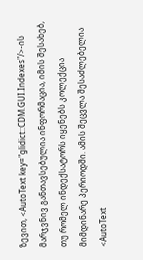ზევით, <AutoText key="glidict::CDM.GUI.Indexes"/>-ის მარჯვნივ განთავსებულია ინფორმაცია, იმის შესახებ, თუ რომელ ინდექსატორს იყენებს კოლექცია მიმდინარე პერიოდში. ამის შეცვლა შესაძლებელია <AutoText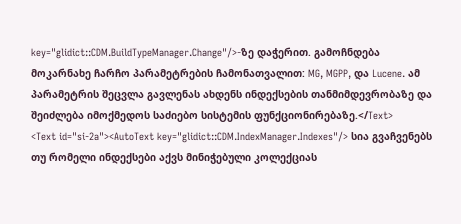key="glidict::CDM.BuildTypeManager.Change"/>-ზე დაჭერით. გამოჩნდება მოკარნახე ჩარჩო პარამეტრების ჩამონათვალით: MG, MGPP, და Lucene. ამ პარამეტრის შეცვლა გავლენას ახდენს ინდექსების თანმიმდევრობაზე და შეიძლება იმოქმედოს საძიებო სისტემის ფუნქციონირებაზე.</Text>
<Text id="si-2a"><AutoText key="glidict::CDM.IndexManager.Indexes"/> სია გვაჩვენებს თუ რომელი ინდექსები აქვს მინიჭებული კოლექციას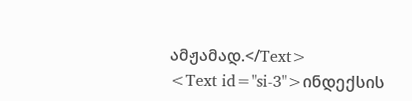ამჟამად.</Text>
<Text id="si-3">ინდექსის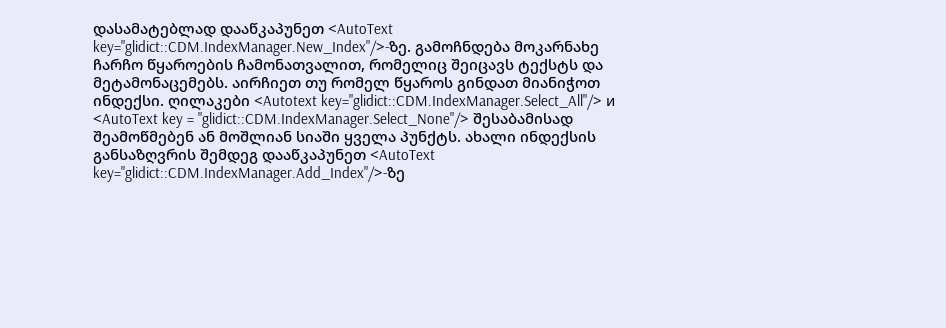დასამატებლად დააწკაპუნეთ <AutoText key="glidict::CDM.IndexManager.New_Index"/>-ზე. გამოჩნდება მოკარნახე ჩარჩო წყაროების ჩამონათვალით, რომელიც შეიცავს ტექსტს და მეტამონაცემებს. აირჩიეთ თუ რომელ წყაროს გინდათ მიანიჭოთ ინდექსი. ღილაკები <Autotext key="glidict::CDM.IndexManager.Select_All"/> и <AutoText key = "glidict::CDM.IndexManager.Select_None"/> შესაბამისად შეამოწმებენ ან მოშლიან სიაში ყველა პუნქტს. ახალი ინდექსის განსაზღვრის შემდეგ დააწკაპუნეთ <AutoText key="glidict::CDM.IndexManager.Add_Index"/>-ზე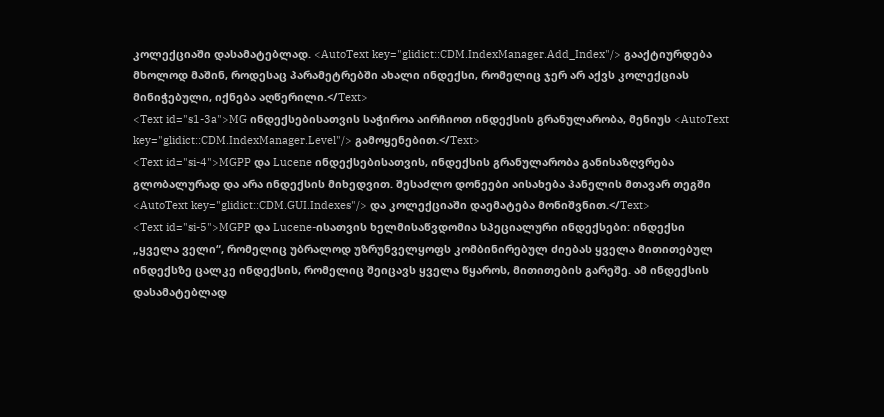კოლექციაში დასამატებლად. <AutoText key="glidict::CDM.IndexManager.Add_Index"/> გააქტიურდება მხოლოდ მაშინ, როდესაც პარამეტრებში ახალი ინდექსი, რომელიც ჯერ არ აქვს კოლექციას მინიჭებული, იქნება აღწერილი.</Text>
<Text id="s1-3a">MG ინდექსებისათვის საჭიროა აირჩიოთ ინდექსის გრანულარობა, მენიუს <AutoText key="glidict::CDM.IndexManager.Level"/> გამოყენებით.</Text>
<Text id="si-4">MGPP და Lucene ინდექსებისათვის, ინდექსის გრანულარობა განისაზღვრება გლობალურად და არა ინდექსის მიხედვით. შესაძლო დონეები აისახება პანელის მთავარ თეგში <AutoText key="glidict::CDM.GUI.Indexes"/> და კოლექციაში დაემატება მონიშვნით.</Text>
<Text id="si-5">MGPP და Lucene-ისათვის ხელმისაწვდომია სპეციალური ინდექსები: ინდექსი „ყველა ველი“, რომელიც უბრალოდ უზრუნველყოფს კომბინირებულ ძიებას ყველა მითითებულ ინდექსზე ცალკე ინდექსის, რომელიც შეიცავს ყველა წყაროს, მითითების გარეშე. ამ ინდექსის დასამატებლად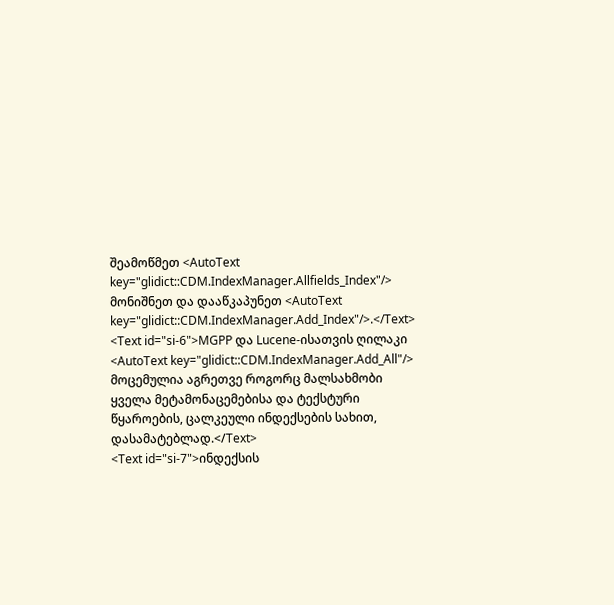შეამოწმეთ <AutoText key="glidict::CDM.IndexManager.Allfields_Index"/> მონიშნეთ და დააწკაპუნეთ <AutoText key="glidict::CDM.IndexManager.Add_Index"/>.</Text>
<Text id="si-6">MGPP და Lucene-ისათვის ღილაკი <AutoText key="glidict::CDM.IndexManager.Add_All"/> მოცემულია აგრეთვე როგორც მალსახმობი ყველა მეტამონაცემებისა და ტექსტური წყაროების, ცალკეული ინდექსების სახით, დასამატებლად.</Text>
<Text id="si-7">ინდექსის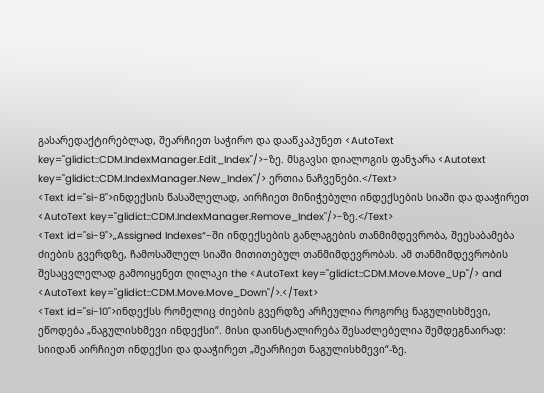გასარედაქტირებლად, შეარჩიეთ საჭირო და დააწკაპუნეთ <AutoText key="glidict::CDM.IndexManager.Edit_Index"/>-ზე. მსგავსი დიალოგის ფანჯარა <Autotext key="glidict::CDM.IndexManager.New_Index"/> ერთია ნაჩვენები.</Text>
<Text id="si-8">ინდექსის წასაშლელად, აირჩიეთ მინიჭებული ინდექსების სიაში და დააჭირეთ <AutoText key="glidict::CDM.IndexManager.Remove_Index"/>-ზე.</Text>
<Text id="si-9">„Assigned Indexes“-ში ინდექსების განლაგების თანმიმდევრობა, შეესაბამება ძიების გვერდზე, ჩამოსაშლელ სიაში მითითებულ თანმიმდევრობას. ამ თანმიმდევრობის შესაცვლელად გამოიყენეთ ღილაკი the <AutoText key="glidict::CDM.Move.Move_Up"/> and <AutoText key="glidict::CDM.Move.Move_Down"/>.</Text>
<Text id="si-10">ინდექსს რომელიც ძიების გვერდზე არჩეულია როგორც ნაგულისხმევი, ეწოდება „ნაგულისხმევი ინდექსი“. მისი დაინსტალირება შესაძლებელია შემდეგნაირად: სიიდან აირჩიეთ ინდექსი და დააჭირეთ „შეარჩიეთ ნაგულისხმევი“-ზე.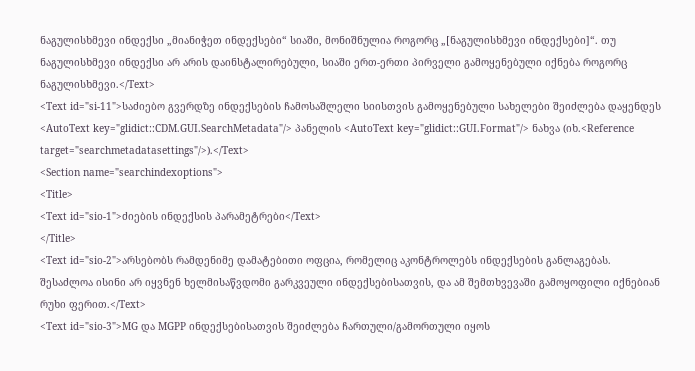ნაგულისხმევი ინდექსი „მიანიჭეთ ინდექსები“ სიაში, მონიშნულია როგორც „[ნაგულისხმევი ინდექსები]“. თუ ნაგულისხმევი ინდექსი არ არის დაინსტალირებული, სიაში ერთ-ერთი პირველი გამოყენებული იქნება როგორც ნაგულისხმევი.</Text>
<Text id="si-11">საძიებო გვერდზე ინდექსების ჩამოსაშლელი სიისთვის გამოყენებული სახელები შეიძლება დაყენდეს <AutoText key="glidict::CDM.GUI.SearchMetadata"/> პანელის <AutoText key="glidict::GUI.Format"/> ნახვა (იხ.<Reference target="searchmetadatasettings"/>).</Text>
<Section name="searchindexoptions">
<Title>
<Text id="sio-1">ძიების ინდექსის პარამეტრები</Text>
</Title>
<Text id="sio-2">არსებობს რამდენიმე დამატებითი ოფცია, რომელიც აკონტროლებს ინდექსების განლაგებას. შესაძლოა ისინი არ იყვნენ ხელმისაწვდომი გარკვეული ინდექსებისათვის, და ამ შემთხვევაში გამოყოფილი იქნებიან რუხი ფერით.</Text>
<Text id="sio-3">MG და MGPP ინდექსებისათვის შეიძლება ჩართული/გამორთული იყოს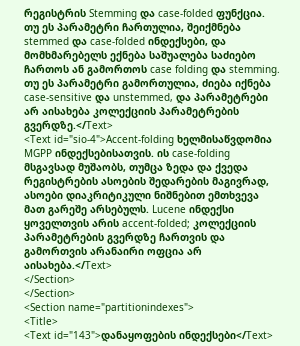რეგისტრის Stemming და case-folded ფუნქცია. თუ ეს პარამეტრი ჩართულია, შეიქმნება stemmed და case-folded ინდექსები, და მომხმარებელს ექნება საშუალება საძიებო ჩართოს ან გამორთოს case folding და stemming. თუ ეს პარამეტრი გამორთულია, ძიება იქნება case-sensitive და unstemmed, და პარამეტრები არ აისახება კოლექციის პარამეტრების გვერდზე.</Text>
<Text id="sio-4">Accent-folding ხელმისაწვდომია MGPP ინდექსებისათვის. ის case-folding მსგავსად მუშაობს, თუმცა ზედა და ქვედა რეგისტრების ასოების შედარების მაგივრად, ასოები დიაკრიტიკული ნიშნებით ემთხვევა მათ გარეშე არსებულს. Lucene ინდექსი ყოველთვის არის accent-folded; კოლექციის პარამეტრების გვერდზე ჩართვის და გამორთვის არანაირი ოფცია არ აისახება.</Text>
</Section>
</Section>
<Section name="partitionindexes">
<Title>
<Text id="143">დანაყოფების ინდექსები</Text>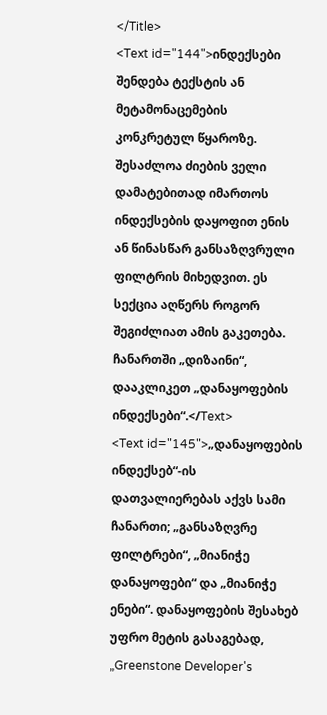</Title>
<Text id="144">ინდექსები შენდება ტექსტის ან მეტამონაცემების კონკრეტულ წყაროზე. შესაძლოა ძიების ველი დამატებითად იმართოს ინდექსების დაყოფით ენის ან წინასწარ განსაზღვრული ფილტრის მიხედვით. ეს სექცია აღწერს როგორ შეგიძლიათ ამის გაკეთება. ჩანართში „დიზაინი“, დააკლიკეთ „დანაყოფების ინდექსები“.</Text>
<Text id="145">„დანაყოფების ინდექსებ“-ის დათვალიერებას აქვს სამი ჩანართი; „განსაზღვრე ფილტრები“, „მიანიჭე დანაყოფები“ და „მიანიჭე ენები“. დანაყოფების შესახებ უფრო მეტის გასაგებად, „Greenstone Developer's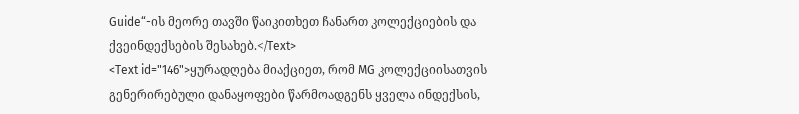Guide“-ის მეორე თავში წაიკითხეთ ჩანართ კოლექციების და ქვეინდექსების შესახებ.</Text>
<Text id="146">ყურადღება მიაქციეთ, რომ MG კოლექციისათვის გენერირებული დანაყოფები წარმოადგენს ყველა ინდექსის,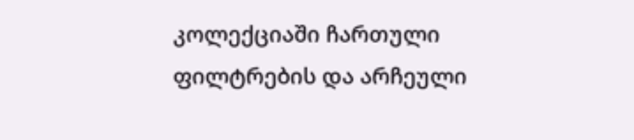კოლექციაში ჩართული ფილტრების და არჩეული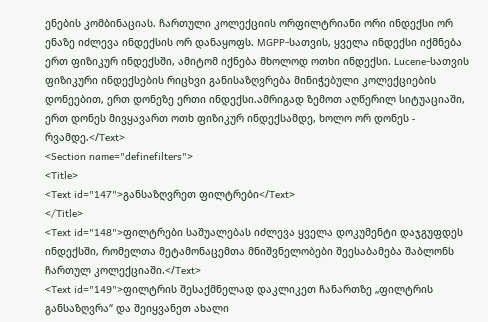ენების კომბინაციას. ჩართული კოლექციის ორფილტრიანი ორი ინდექსი ორ ენაზე იძლევა ინდექსის ორ დანაყოფს. MGPP-სათვის, ყველა ინდექსი იქმნება ერთ ფიზიკურ ინდექსში, ამიტომ იქნება მხოლოდ ოთხი ინდექსი. Lucene-სათვის ფიზიკური ინდექსების რიცხვი განისაზღვრება მინიჭებული კოლექციების დონეებით, ერთ დონეზე ერთი ინდექსი.ამრიგად ზემოთ აღწერილ სიტუაციაში, ერთ დონეს მივყავართ ოთხ ფიზიკურ ინდექსამდე, ხოლო ორ დონეს -  რვამდე.</Text>
<Section name="definefilters">
<Title>
<Text id="147">განსაზღვრეთ ფილტრები</Text>
</Title>
<Text id="148">ფილტრები საშუალებას იძლევა ყველა დოკუმენტი დაჯგუფდეს ინდექსში, რომელთა მეტამონაცემთა მნიშვნელობები შეესაბამება შაბლონს ჩართულ კოლექციაში.</Text>
<Text id="149">ფილტრის შესაქმნელად დაკლიკეთ ჩანართზე „ფილტრის განსაზღვრა“ და შეიყვანეთ ახალი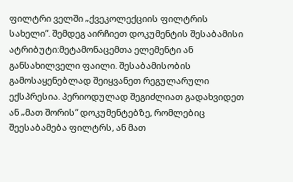ფილტრი ველში „ქვეკოლექციის ფილტრის სახელი“. შემდეგ აირჩიეთ დოკუმენტის შესაბამისი ატრიბუტი:მეტამონაცემთა ელემენტი ან განსახილველი ფაილი. შესაბამისობის გამოსაყენებლად შეიყვანეთ რეგულარული ექსპრესია. პერიოდულად შეგიძლიათ გადახვიდეთ ან „მათ შორის“ დოკუმენტებზე, რომლებიც შეესაბამება ფილტრს, ან მათ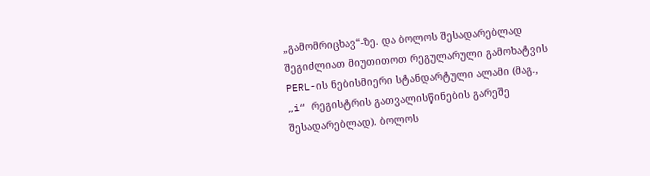„გამომრიცხავ“-ზე. და ბოლოს შესადარებლად შეგიძლიათ მიუთითოთ რეგულარული გამოხატვის PERL-ის ნებისმიერი სტანდარტული ალამი (მაგ., „i“ რეგისტრის გათვალისწინების გარეშე შესადარებლად). ბოლოს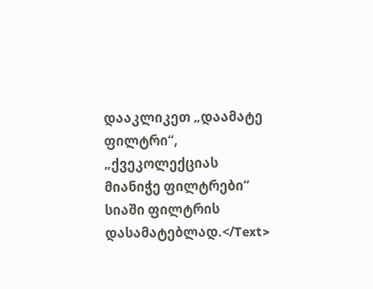დააკლიკეთ „დაამატე ფილტრი“, „ქვეკოლექციას მიანიჭე ფილტრები“ სიაში ფილტრის დასამატებლად.</Text>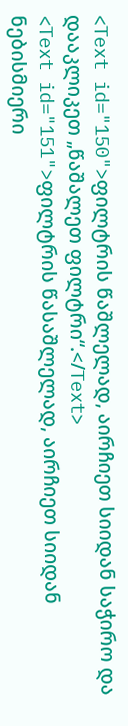<Text id="150">ფილტრის წაშლელად, აირჩიეთ სიიდან საჭირო და დააკლიკეთ „წაშალეთ ფილტრი“.</Text>
<Text id="151">ფილტრის წასაშლელად, აირჩიეთ სიიდან ნებისმიერი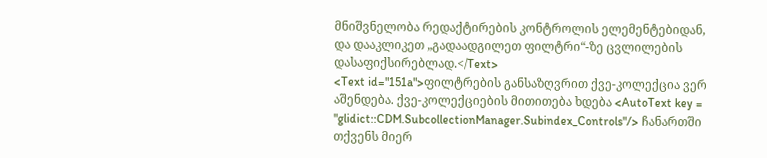მნიშვნელობა რედაქტირების კონტროლის ელემენტებიდან, და დააკლიკეთ „გადაადგილეთ ფილტრი“-ზე ცვლილების დასაფიქსირებლად.</Text>
<Text id="151a">ფილტრების განსაზღვრით ქვე-კოლექცია ვერ აშენდება. ქვე-კოლექციების მითითება ხდება <AutoText key = "glidict::CDM.SubcollectionManager.Subindex_Controls"/> ჩანართში თქვენს მიერ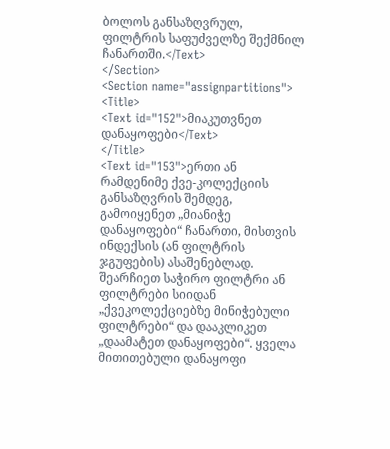ბოლოს განსაზღვრულ, ფილტრის საფუძველზე შექმნილ ჩანართში.</Text>
</Section>
<Section name="assignpartitions">
<Title>
<Text id="152">მიაკუთვნეთ დანაყოფები</Text>
</Title>
<Text id="153">ერთი ან რამდენიმე ქვე-კოლექციის განსაზღვრის შემდეგ, გამოიყენეთ „მიანიჭე დანაყოფები“ ჩანართი, მისთვის ინდექსის (ან ფილტრის ჯგუფების) ასაშენებლად. შეარჩიეთ საჭირო ფილტრი ან ფილტრები სიიდან „ქვეკოლექციებზე მინიჭებული ფილტრები“ და დააკლიკეთ „დაამატეთ დანაყოფები“. ყველა მითითებული დანაყოფი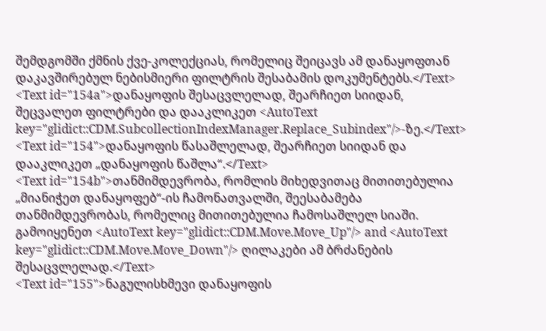შემდგომში ქმნის ქვე-კოლექციას, რომელიც შეიცავს ამ დანაყოფთან დაკავშირებულ ნებისმიერი ფილტრის შესაბამის დოკუმენტებს.</Text>
<Text id="154a">დანაყოფის შესაცვლელად, შეარჩიეთ სიიდან, შეცვალეთ ფილტრები და დააკლიკეთ <AutoText key="glidict::CDM.SubcollectionIndexManager.Replace_Subindex"/>-ზე.</Text>
<Text id="154">დანაყოფის წასაშლელად, შეარჩიეთ სიიდან და დააკლიკეთ „დანაყოფის წაშლა“.</Text>
<Text id="154b">თანმიმდევრობა, რომლის მიხედვითაც მითითებულია „მიანიჭეთ დანაყოფებ“-ის ჩამონათვალში, შეესაბამება თანმიმდევრობას, რომელიც მითითებულია ჩამოსაშლელ სიაში. გამოიყენეთ <AutoText key="glidict::CDM.Move.Move_Up"/> and <AutoText key="glidict::CDM.Move.Move_Down"/> ღილაკები ამ ბრძანების შესაცვლელად.</Text>
<Text id="155">ნაგულისხმევი დანაყოფის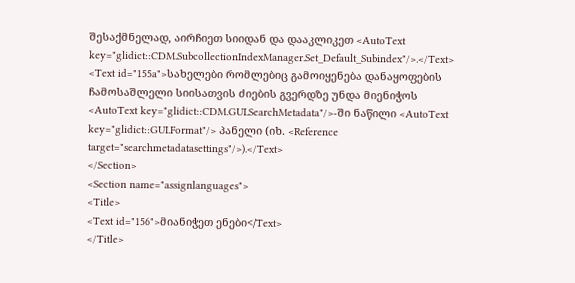შესაქმნელად, აირჩიეთ სიიდან და დააკლიკეთ <AutoText key="glidict::CDM.SubcollectionIndexManager.Set_Default_Subindex"/>.</Text>
<Text id="155a">სახელები რომლებიც გამოიყენება დანაყოფების ჩამოსაშლელი სიისათვის ძიების გვერდზე უნდა მიენიჭოს <AutoText key="glidict::CDM.GUI.SearchMetadata"/>-ში ნაწილი <AutoText key="glidict::GUI.Format"/> პანელი (იხ. <Reference target="searchmetadatasettings"/>).</Text>
</Section>
<Section name="assignlanguages">
<Title>
<Text id="156">მიანიჭეთ ენები</Text>
</Title>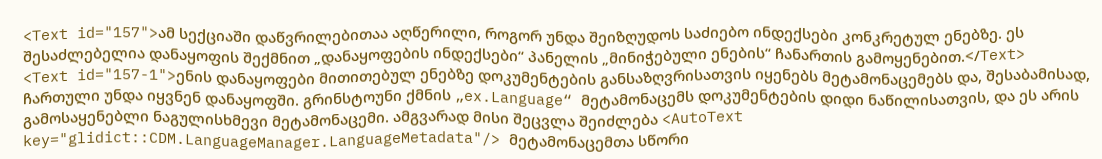<Text id="157">ამ სექციაში დაწვრილებითაა აღწერილი, როგორ უნდა შეიზღუდოს საძიებო ინდექსები კონკრეტულ ენებზე. ეს შესაძლებელია დანაყოფის შექმნით „დანაყოფების ინდექსები“ პანელის „მინიჭებული ენების“ ჩანართის გამოყენებით.</Text>
<Text id="157-1">ენის დანაყოფები მითითებულ ენებზე დოკუმენტების განსაზღვრისათვის იყენებს მეტამონაცემებს და, შესაბამისად, ჩართული უნდა იყვნენ დანაყოფში. გრინსტოუნი ქმნის „ex.Language“ მეტამონაცემს დოკუმენტების დიდი ნაწილისათვის, და ეს არის გამოსაყენებლი ნაგულისხმევი მეტამონაცემი. ამგვარად მისი შეცვლა შეიძლება <AutoText key="glidict::CDM.LanguageManager.LanguageMetadata"/> მეტამონაცემთა სწორი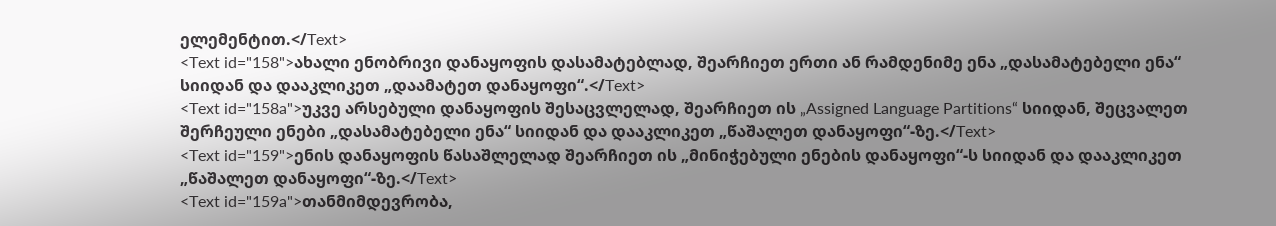ელემენტით.</Text>
<Text id="158">ახალი ენობრივი დანაყოფის დასამატებლად, შეარჩიეთ ერთი ან რამდენიმე ენა „დასამატებელი ენა“ სიიდან და დააკლიკეთ „დაამატეთ დანაყოფი“.</Text>
<Text id="158a">უკვე არსებული დანაყოფის შესაცვლელად, შეარჩიეთ ის „Assigned Language Partitions“ სიიდან, შეცვალეთ შერჩეული ენები „დასამატებელი ენა“ სიიდან და დააკლიკეთ „წაშალეთ დანაყოფი“-ზე.</Text>
<Text id="159">ენის დანაყოფის წასაშლელად შეარჩიეთ ის „მინიჭებული ენების დანაყოფი“-ს სიიდან და დააკლიკეთ „წაშალეთ დანაყოფი“-ზე.</Text>
<Text id="159a">თანმიმდევრობა,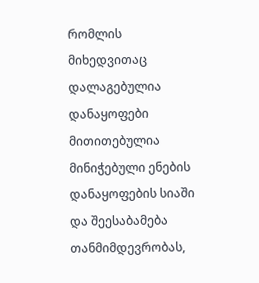რომლის მიხედვითაც დალაგებულია დანაყოფები მითითებულია მინიჭებული ენების დანაყოფების სიაში და შეესაბამება თანმიმდევრობას,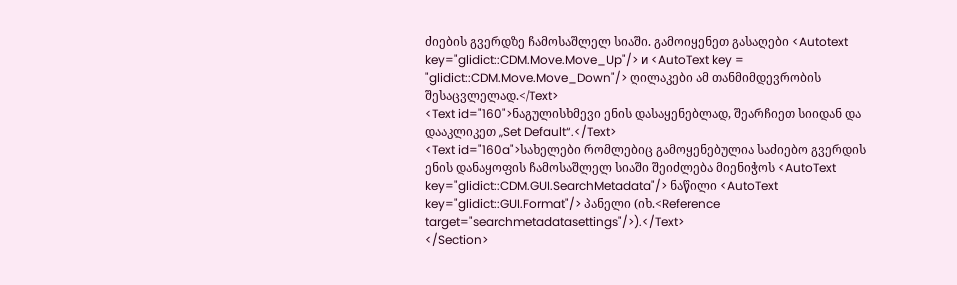ძიების გვერდზე ჩამოსაშლელ სიაში. გამოიყენეთ გასაღები <Autotext key="glidict::CDM.Move.Move_Up"/> и <AutoText key = "glidict::CDM.Move.Move_Down"/> ღილაკები ამ თანმიმდევრობის შესაცვლელად.</Text>
<Text id="160">ნაგულისხმევი ენის დასაყენებლად, შეარჩიეთ სიიდან და დააკლიკეთ „Set Default“.</Text>
<Text id="160a">სახელები რომლებიც გამოყენებულია საძიებო გვერდის ენის დანაყოფის ჩამოსაშლელ სიაში შეიძლება მიენიჭოს <AutoText key="glidict::CDM.GUI.SearchMetadata"/> ნაწილი <AutoText key="glidict::GUI.Format"/> პანელი (იხ.<Reference target="searchmetadatasettings"/>).</Text>
</Section>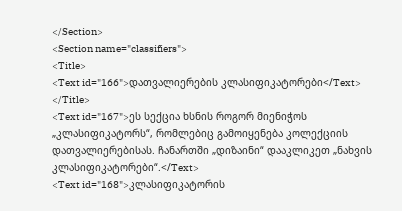</Section>
<Section name="classifiers">
<Title>
<Text id="166">დათვალიერების კლასიფიკატორები</Text>
</Title>
<Text id="167">ეს სექცია ხსნის როგორ მიენიჭოს „კლასიფიკატორს“, რომლებიც გამოიყენება კოლექციის დათვალიერებისას. ჩანართში „დიზაინი“ დააკლიკეთ „ნახვის კლასიფიკატორები“.</Text>
<Text id="168">კლასიფიკატორის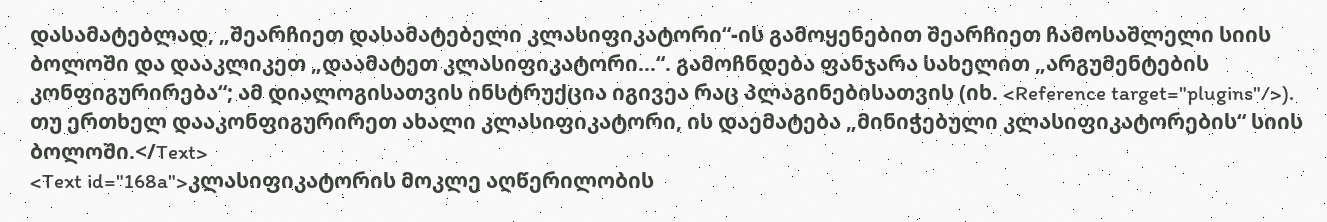დასამატებლად, „შეარჩიეთ დასამატებელი კლასიფიკატორი“-ის გამოყენებით შეარჩიეთ ჩამოსაშლელი სიის ბოლოში და დააკლიკეთ „დაამატეთ კლასიფიკატორი...“. გამოჩნდება ფანჯარა სახელით „არგუმენტების კონფიგურირება“; ამ დიალოგისათვის ინსტრუქცია იგივეა რაც პლაგინებისათვის (იხ. <Reference target="plugins"/>). თუ ერთხელ დააკონფიგურირეთ ახალი კლასიფიკატორი, ის დაემატება „მინიჭებული კლასიფიკატორების“ სიის ბოლოში.</Text>
<Text id="168a">კლასიფიკატორის მოკლე აღწერილობის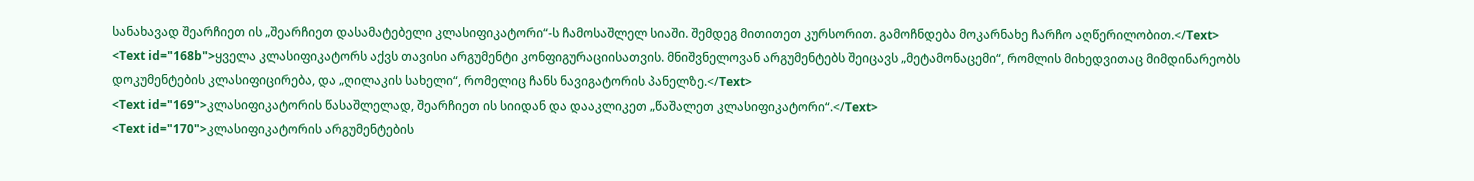სანახავად შეარჩიეთ ის „შეარჩიეთ დასამატებელი კლასიფიკატორი“-ს ჩამოსაშლელ სიაში. შემდეგ მითითეთ კურსორით. გამოჩნდება მოკარნახე ჩარჩო აღწერილობით.</Text>
<Text id="168b">ყველა კლასიფიკატორს აქვს თავისი არგუმენტი კონფიგურაციისათვის. მნიშვნელოვან არგუმენტებს შეიცავს „მეტამონაცემი“, რომლის მიხედვითაც მიმდინარეობს დოკუმენტების კლასიფიცირება, და „ღილაკის სახელი“, რომელიც ჩანს ნავიგატორის პანელზე.</Text>
<Text id="169">კლასიფიკატორის წასაშლელად, შეარჩიეთ ის სიიდან და დააკლიკეთ „წაშალეთ კლასიფიკატორი“.</Text>
<Text id="170">კლასიფიკატორის არგუმენტების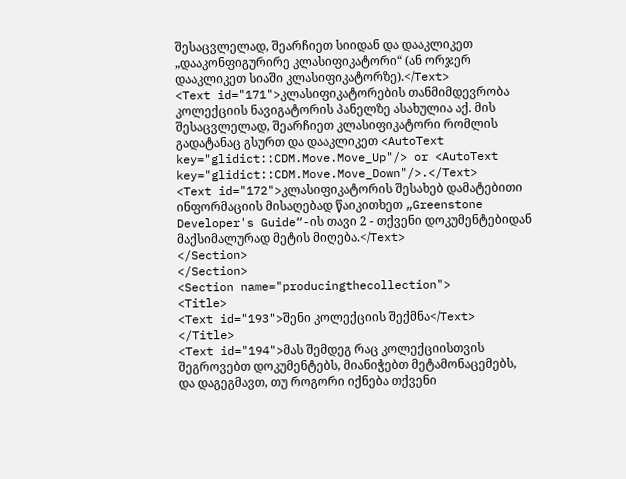შესაცვლელად, შეარჩიეთ სიიდან და დააკლიკეთ „დააკონფიგურირე კლასიფიკატორი“ (ან ორჯერ დააკლიკეთ სიაში კლასიფიკატორზე).</Text>
<Text id="171">კლასიფიკატორების თანმიმდევრობა კოლექციის ნავიგატორის პანელზე ასახულია აქ. მის შესაცვლელად, შეარჩიეთ კლასიფიკატორი რომლის გადატანაც გსურთ და დააკლიკეთ <AutoText key="glidict::CDM.Move.Move_Up"/> or <AutoText key="glidict::CDM.Move.Move_Down"/>.</Text>
<Text id="172">კლასიფიკატორის შესახებ დამატებითი ინფორმაციის მისაღებად წაიკითხეთ „Greenstone Developer's Guide“-ის თავი 2 - თქვენი დოკუმენტებიდან მაქსიმალურად მეტის მიღება.</Text>
</Section>
</Section>
<Section name="producingthecollection">
<Title>
<Text id="193">შენი კოლექციის შექმნა</Text>
</Title>
<Text id="194">მას შემდეგ რაც კოლექციისთვის შეგროვებთ დოკუმენტებს, მიანიჭებთ მეტამონაცემებს, და დაგეგმავთ, თუ როგორი იქნება თქვენი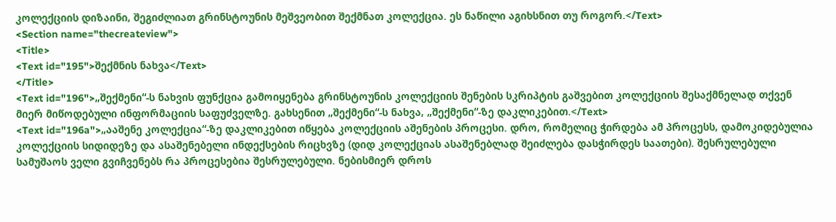კოლექციის დიზაინი, შეგიძლიათ გრინსტოუნის მეშვეობით შექმნათ კოლექცია. ეს ნაწილი აგიხსნით თუ როგორ.</Text>
<Section name="thecreateview">
<Title>
<Text id="195">შექმნის ნახვა</Text>
</Title>
<Text id="196">„შექმენი“-ს ნახვის ფუნქცია გამოიყენება გრინსტოუნის კოლექციის შენების სკრიპტის გაშვებით კოლექციის შესაქმნელად თქვენ მიერ მიწოდებული ინფორმაციის საფუძველზე. გახსენით „შექმენი“-ს ნახვა, „შექმენი“-ზე დაკლიკებით.</Text>
<Text id="196a">„ააშენე კოლექცია“-ზე დაკლიკებით იწყება კოლექციის აშენების პროცესი. დრო, რომელიც ჭირდება ამ პროცესს, დამოკიდებულია კოლექციის სიდიდეზე და ასაშენებელი ინდექსების რიცხვზე (დიდ კოლექციას ასაშენებლად შეიძლება დასჭირდეს საათები). შესრულებული სამუშაოს ველი გვიჩვენებს რა პროცესებია შესრულებული. ნებისმიერ დროს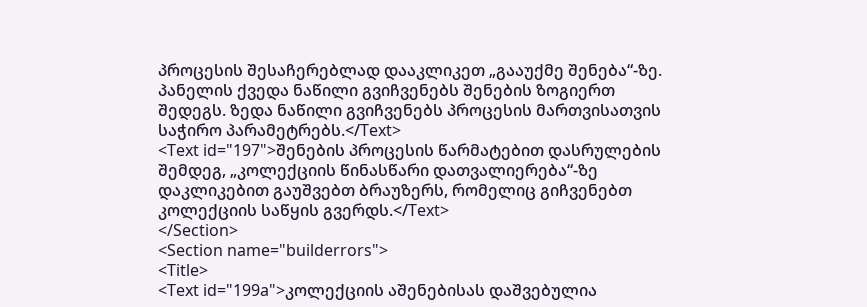პროცესის შესაჩერებლად დააკლიკეთ „გააუქმე შენება“-ზე. პანელის ქვედა ნაწილი გვიჩვენებს შენების ზოგიერთ შედეგს. ზედა ნაწილი გვიჩვენებს პროცესის მართვისათვის საჭირო პარამეტრებს.</Text>
<Text id="197">შენების პროცესის წარმატებით დასრულების შემდეგ, „კოლექციის წინასწარი დათვალიერება“-ზე დაკლიკებით გაუშვებთ ბრაუზერს, რომელიც გიჩვენებთ კოლექციის საწყის გვერდს.</Text>
</Section>
<Section name="builderrors">
<Title>
<Text id="199a">კოლექციის აშენებისას დაშვებულია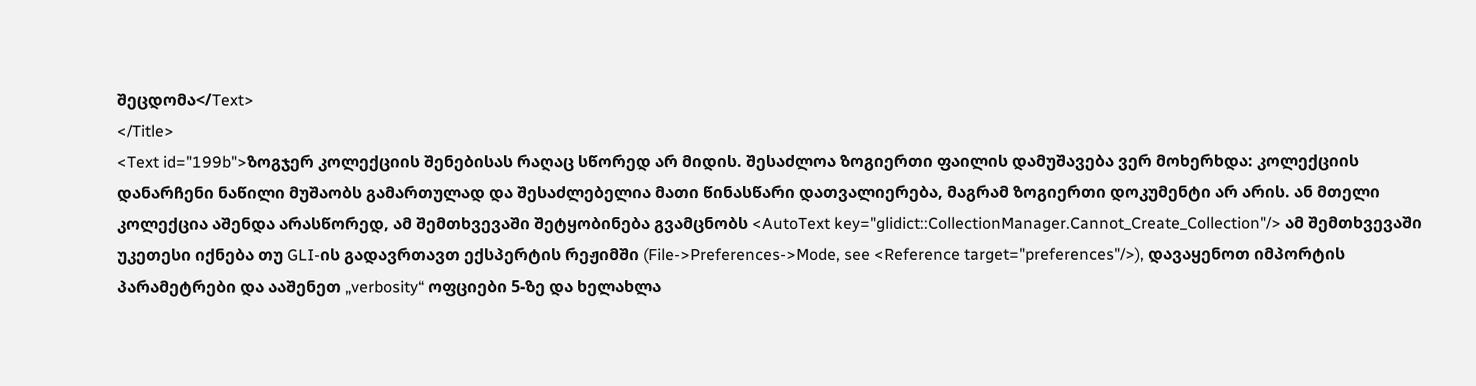შეცდომა</Text>
</Title>
<Text id="199b">ზოგჯერ კოლექციის შენებისას რაღაც სწორედ არ მიდის. შესაძლოა ზოგიერთი ფაილის დამუშავება ვერ მოხერხდა: კოლექციის დანარჩენი ნაწილი მუშაობს გამართულად და შესაძლებელია მათი წინასწარი დათვალიერება, მაგრამ ზოგიერთი დოკუმენტი არ არის. ან მთელი კოლექცია აშენდა არასწორედ, ამ შემთხვევაში შეტყობინება გვამცნობს <AutoText key="glidict::CollectionManager.Cannot_Create_Collection"/> ამ შემთხვევაში უკეთესი იქნება თუ GLI-ის გადავრთავთ ექსპერტის რეჟიმში (File->Preferences->Mode, see <Reference target="preferences"/>), დავაყენოთ იმპორტის პარამეტრები და ააშენეთ „verbosity“ ოფციები 5-ზე და ხელახლა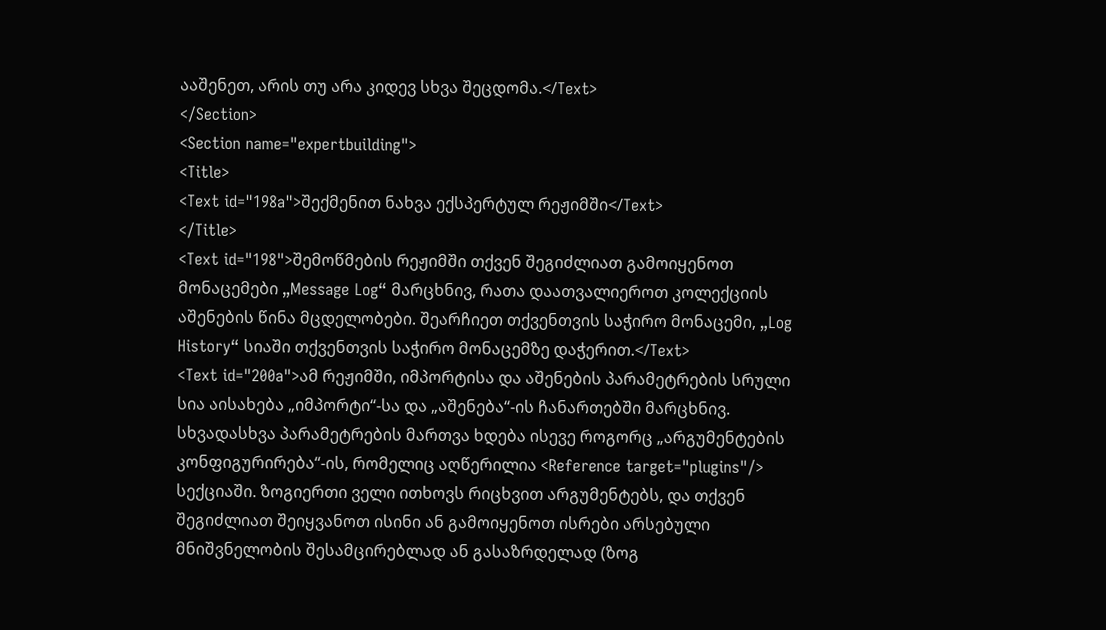ააშენეთ, არის თუ არა კიდევ სხვა შეცდომა.</Text>
</Section>
<Section name="expertbuilding">
<Title>
<Text id="198a">შექმენით ნახვა ექსპერტულ რეჟიმში</Text>
</Title>
<Text id="198">შემოწმების რეჟიმში თქვენ შეგიძლიათ გამოიყენოთ მონაცემები „Message Log“ მარცხნივ, რათა დაათვალიეროთ კოლექციის აშენების წინა მცდელობები. შეარჩიეთ თქვენთვის საჭირო მონაცემი, „Log History“ სიაში თქვენთვის საჭირო მონაცემზე დაჭერით.</Text>
<Text id="200a">ამ რეჟიმში, იმპორტისა და აშენების პარამეტრების სრული სია აისახება „იმპორტი“-სა და „აშენება“-ის ჩანართებში მარცხნივ. სხვადასხვა პარამეტრების მართვა ხდება ისევე როგორც „არგუმენტების კონფიგურირება“-ის, რომელიც აღწერილია <Reference target="plugins"/> სექციაში. ზოგიერთი ველი ითხოვს რიცხვით არგუმენტებს, და თქვენ შეგიძლიათ შეიყვანოთ ისინი ან გამოიყენოთ ისრები არსებული მნიშვნელობის შესამცირებლად ან გასაზრდელად (ზოგ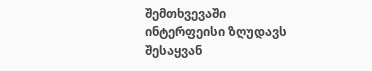შემთხვევაში ინტერფეისი ზღუდავს შესაყვან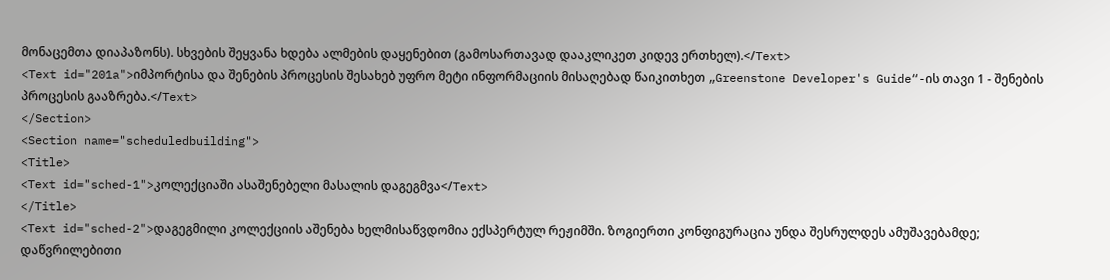მონაცემთა დიაპაზონს). სხვების შეყვანა ხდება ალმების დაყენებით (გამოსართავად დააკლიკეთ კიდევ ერთხელ).</Text>
<Text id="201a">იმპორტისა და შენების პროცესის შესახებ უფრო მეტი ინფორმაციის მისაღებად წაიკითხეთ „Greenstone Developer's Guide“-ის თავი 1 - შენების პროცესის გააზრება.</Text>
</Section>
<Section name="scheduledbuilding">
<Title>
<Text id="sched-1">კოლექციაში ასაშენებელი მასალის დაგეგმვა</Text>
</Title>
<Text id="sched-2">დაგეგმილი კოლექციის აშენება ხელმისაწვდომია ექსპერტულ რეჟიმში. ზოგიერთი კონფიგურაცია უნდა შესრულდეს ამუშავებამდე; დაწვრილებითი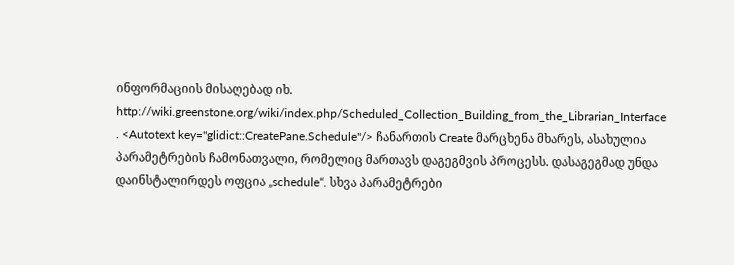ინფორმაციის მისაღებად იხ. http://wiki.greenstone.org/wiki/index.php/Scheduled_Collection_Building_from_the_Librarian_Interface . <Autotext key="glidict::CreatePane.Schedule"/> ჩანართის Create მარცხენა მხარეს, ასახულია პარამეტრების ჩამონათვალი, რომელიც მართავს დაგეგმვის პროცესს. დასაგეგმად უნდა დაინსტალირდეს ოფცია „schedule“. სხვა პარამეტრები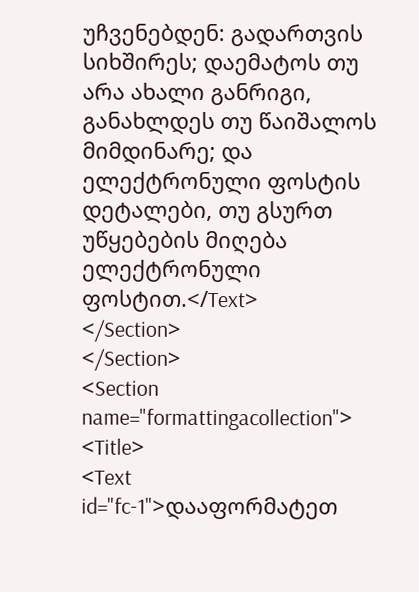უჩვენებდენ: გადართვის სიხშირეს; დაემატოს თუ არა ახალი განრიგი, განახლდეს თუ წაიშალოს მიმდინარე; და ელექტრონული ფოსტის დეტალები, თუ გსურთ უწყებების მიღება ელექტრონული ფოსტით.</Text>
</Section>
</Section>
<Section name="formattingacollection">
<Title>
<Text id="fc-1">დააფორმატეთ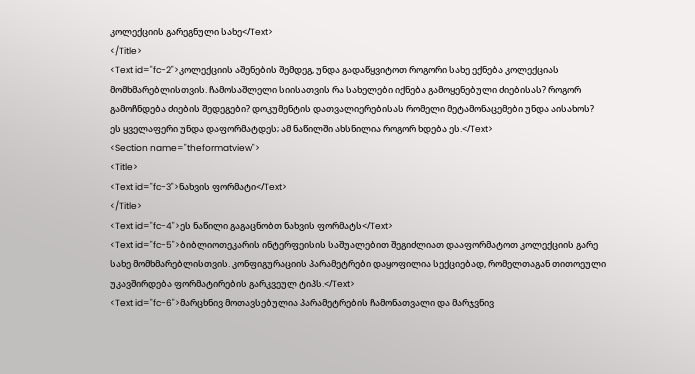კოლექციის გარეგნული სახე</Text>
</Title>
<Text id="fc-2">კოლექციის აშენების შემდეგ, უნდა გადაწყვიტოთ როგორი სახე ექნება კოლექციას მომხმარებლისთვის. ჩამოსაშლელი სიისათვის რა სახელები იქნება გამოყენებული ძიებისას? როგორ გამოჩნდება ძიების შედეგები? დოკუმენტის დათვალიერებისას რომელი მეტამონაცემები უნდა აისახოს? ეს ყველაფერი უნდა დაფორმატდეს; ამ ნაწილში ახსნილია როგორ ხდება ეს.</Text>
<Section name="theformatview">
<Title>
<Text id="fc-3">ნახვის ფორმატი</Text>
</Title>
<Text id="fc-4">ეს ნაწილი გაგაცნობთ ნახვის ფორმატს</Text>
<Text id="fc-5">ბიბლიოთეკარის ინტერფეისის საშუალებით შეგიძლიათ დააფორმატოთ კოლექციის გარე სახე მომხმარებლისთვის. კონფიგურაციის პარამეტრები დაყოფილია სექციებად, რომელთაგან თითოეული უკავშირდება ფორმატირების გარკვეულ ტიპს.</Text>
<Text id="fc-6">მარცხნივ მოთავსებულია პარამეტრების ჩამონათვალი და მარჯვნივ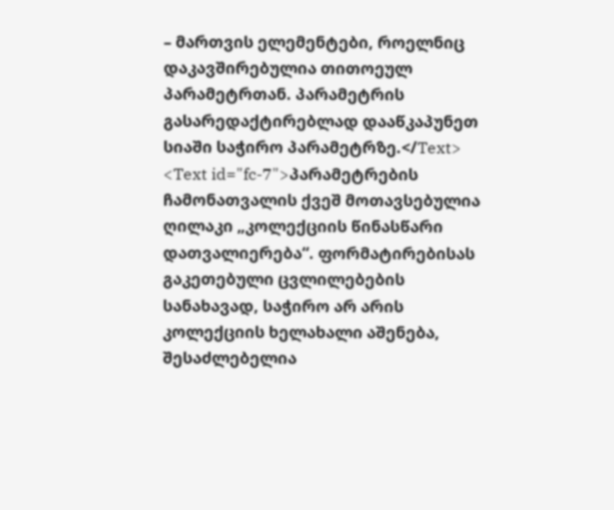– მართვის ელემენტები, როელნიც დაკავშირებულია თითოეულ პარამეტრთან. პარამეტრის გასარედაქტირებლად დააწკაპუნეთ სიაში საჭირო პარამეტრზე.</Text>
<Text id="fc-7">პარამეტრების ჩამონათვალის ქვეშ მოთავსებულია ღილაკი „კოლექციის წინასწარი დათვალიერება“. ფორმატირებისას გაკეთებული ცვლილებების სანახავად, საჭირო არ არის კოლექციის ხელახალი აშენება, შესაძლებელია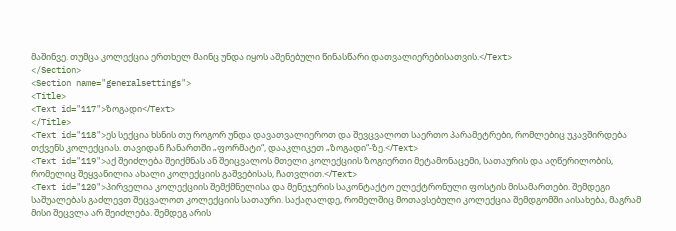მაშინვე. თუმცა კოლექცია ერთხელ მაინც უნდა იყოს აშენებული წინასწარი დათვალიერებისათვის.</Text>
</Section>
<Section name="generalsettings">
<Title>
<Text id="117">ზოგადი</Text>
</Title>
<Text id="118">ეს სექცია ხსნის თუ როგორ უნდა დავათვალიეროთ და შევცვალოთ საერთო პარამეტრები, რომლებიც უკავშირდება თქვენს კოლექციას. თავიდან ჩანართში „ფორმატი“, დააკლიკეთ „ზოგადი“-ზე.</Text>
<Text id="119">აქ შეიძლება შეიქმნას ან შეიცვალოს მთელი კოლექციის ზოგიერთი მეტამონაცემი, სათაურის და აღწერილობის, რომელიც შეყვანილია ახალი კოლექციის გაშვებისას, ჩათვლით.</Text>
<Text id="120">პირველია კოლექციის შემქმნელისა და მენეჯერის საკონტაქტო ელექტრონული ფოსტის მისამართები. შემდეგი საშუალებას გაძლევთ შეცვალოთ კოლექციის სათაური. საქაღალდე, რომელშიც მოთავსებული კოლექცია შემდგომში აისახება, მაგრამ მისი შეცვლა არ შეიძლება. შემდეგ არის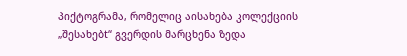პიქტოგრამა, რომელიც აისახება კოლექციის „შესახებt“ გვერდის მარცხენა ზედა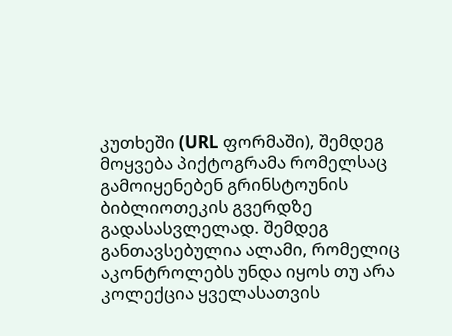კუთხეში (URL ფორმაში), შემდეგ მოყვება პიქტოგრამა რომელსაც გამოიყენებენ გრინსტოუნის ბიბლიოთეკის გვერდზე გადასასვლელად. შემდეგ განთავსებულია ალამი, რომელიც აკონტროლებს უნდა იყოს თუ არა კოლექცია ყველასათვის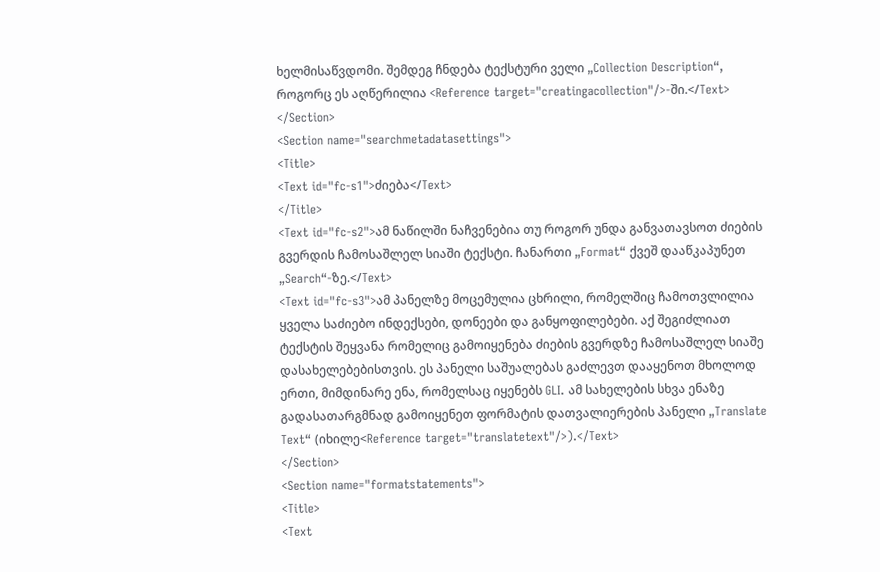ხელმისაწვდომი. შემდეგ ჩნდება ტექსტური ველი „Collection Description“, როგორც ეს აღწერილია <Reference target="creatingacollection"/>-ში.</Text>
</Section>
<Section name="searchmetadatasettings">
<Title>
<Text id="fc-s1">ძიება</Text>
</Title>
<Text id="fc-s2">ამ ნაწილში ნაჩვენებია თუ როგორ უნდა განვათავსოთ ძიების გვერდის ჩამოსაშლელ სიაში ტექსტი. ჩანართი „Format“ ქვეშ დააწკაპუნეთ „Search“-ზე.</Text>
<Text id="fc-s3">ამ პანელზე მოცემულია ცხრილი, რომელშიც ჩამოთვლილია ყველა საძიებო ინდექსები, დონეები და განყოფილებები. აქ შეგიძლიათ ტექსტის შეყვანა რომელიც გამოიყენება ძიების გვერდზე ჩამოსაშლელ სიაშე დასახელებებისთვის. ეს პანელი საშუალებას გაძლევთ დააყენოთ მხოლოდ ერთი, მიმდინარე ენა, რომელსაც იყენებს GLI. ამ სახელების სხვა ენაზე გადასათარგმნად გამოიყენეთ ფორმატის დათვალიერების პანელი „Translate Text“ (იხილე<Reference target="translatetext"/>).</Text>
</Section>
<Section name="formatstatements">
<Title>
<Text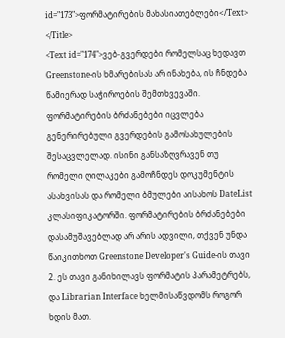id="173">ფორმატირების მახასიათებლები</Text>
</Title>
<Text id="174">ვებ-გვერდები რომელსაც ხედავთ Greenstone-ის ხმარებისას არ ინახება, ის ჩნდება წამიერად საჭიროების შემთხვევაში. ფორმატირების ბრძანებები იცვლება გენერირებული გვერდების გამოსახულების შესაცვლელად. ისინი განსაზღვრავენ თუ რომელი ღილაკები გამოჩნდეს დოკუმენტის ასახვისას და რომელი ბმულები აისახოს DateList კლასიფიკატორში. ფორმატირების ბრძანებები დასამუშავებლად არ არის ადვილი, თქვენ უნდა წაიკითხოთ Greenstone Developer's Guide-ის თავი 2. ეს თავი განიხილავს ფორმატის პარამეტრებს, და Librarian Interface ხელმისაწვდომს როგორ ხდის მათ.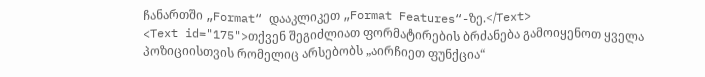ჩანართში „Format“ დააკლიკეთ „Format Features“-ზე.</Text>
<Text id="175">თქვენ შეგიძლიათ ფორმატირების ბრძანება გამოიყენოთ ყველა პოზიციისთვის რომელიც არსებობს „აირჩიეთ ფუნქცია“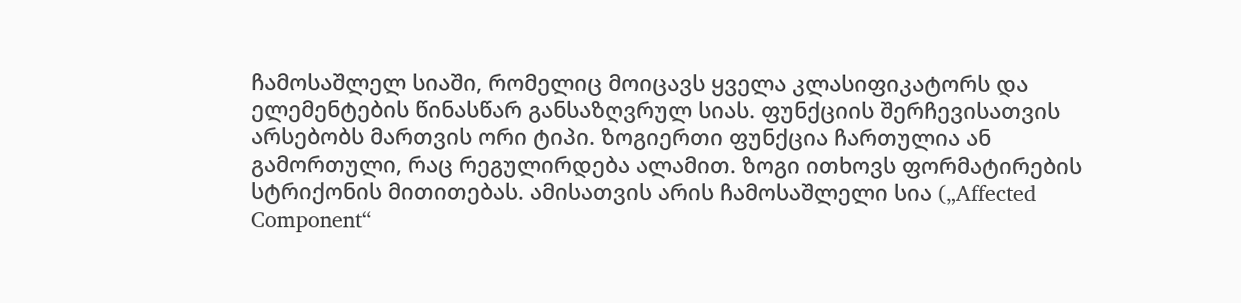ჩამოსაშლელ სიაში, რომელიც მოიცავს ყველა კლასიფიკატორს და ელემენტების წინასწარ განსაზღვრულ სიას. ფუნქციის შერჩევისათვის არსებობს მართვის ორი ტიპი. ზოგიერთი ფუნქცია ჩართულია ან გამორთული, რაც რეგულირდება ალამით. ზოგი ითხოვს ფორმატირების სტრიქონის მითითებას. ამისათვის არის ჩამოსაშლელი სია („Affected Component“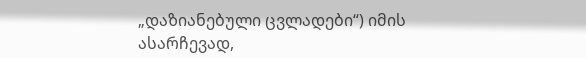„დაზიანებული ცვლადები“) იმის ასარჩევად,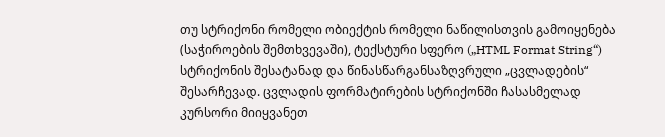თუ სტრიქონი რომელი ობიექტის რომელი ნაწილისთვის გამოიყენება (საჭიროების შემთხვევაში), ტექსტური სფერო („HTML Format String“) სტრიქონის შესატანად და წინასწარგანსაზღვრული „ცვლადების“ შესარჩევად. ცვლადის ფორმატირების სტრიქონში ჩასასმელად კურსორი მიიყვანეთ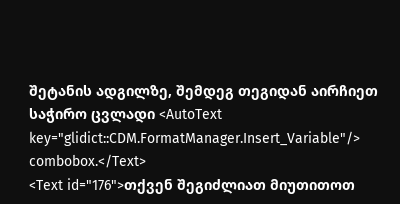შეტანის ადგილზე, შემდეგ თეგიდან აირჩიეთ საჭირო ცვლადი <AutoText key="glidict::CDM.FormatManager.Insert_Variable"/> combobox.</Text>
<Text id="176">თქვენ შეგიძლიათ მიუთითოთ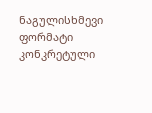ნაგულისხმევი ფორმატი კონკრეტული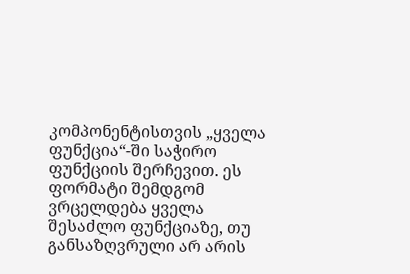კომპონენტისთვის „ყველა ფუნქცია“-ში საჭირო ფუნქციის შერჩევით. ეს ფორმატი შემდგომ ვრცელდება ყველა შესაძლო ფუნქციაზე, თუ განსაზღვრული არ არის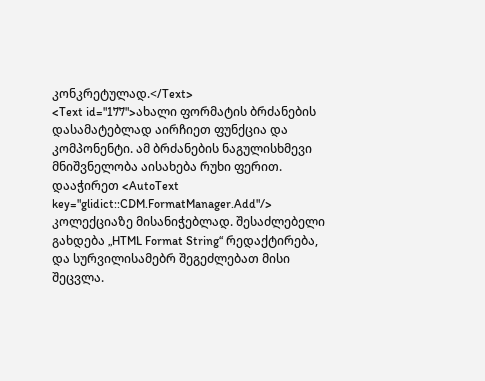კონკრეტულად.</Text>
<Text id="177">ახალი ფორმატის ბრძანების დასამატებლად აირჩიეთ ფუნქცია და კომპონენტი. ამ ბრძანების ნაგულისხმევი მნიშვნელობა აისახება რუხი ფერით. დააჭირეთ <AutoText key="glidict::CDM.FormatManager.Add"/> კოლექციაზე მისანიჭებლად. შესაძლებელი გახდება „HTML Format String“ რედაქტირება, და სურვილისამებრ შეგეძლებათ მისი შეცვლა.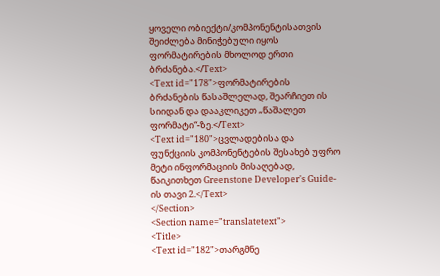ყოველი ობიექტი/კომპონენტისათვის შეიძლება მინიჭებული იყოს ფორმატირების მხოლოდ ერთი ბრძანება.</Text>
<Text id="178">ფორმატირების ბრძანების წასაშლელად, შეარჩიეთ ის სიიდან და დააკლიკეთ „წაშალეთ ფორმატი“-ზე.</Text>
<Text id="180">ცვლადებისა და ფუნქციის კომპონენტების შესახებ უფრო მეტი ინფორმაციის მისაღებად, წაიკითხეთ Greenstone Developer's Guide-ის თავი 2.</Text>
</Section>
<Section name="translatetext">
<Title>
<Text id="182">თარგმნე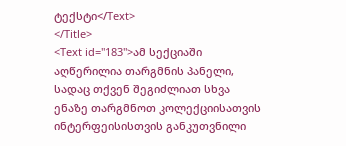ტექსტი</Text>
</Title>
<Text id="183">ამ სექციაში აღწერილია თარგმნის პანელი, სადაც თქვენ შეგიძლიათ სხვა ენაზე თარგმნოთ კოლექციისათვის ინტერფეისისთვის განკუთვნილი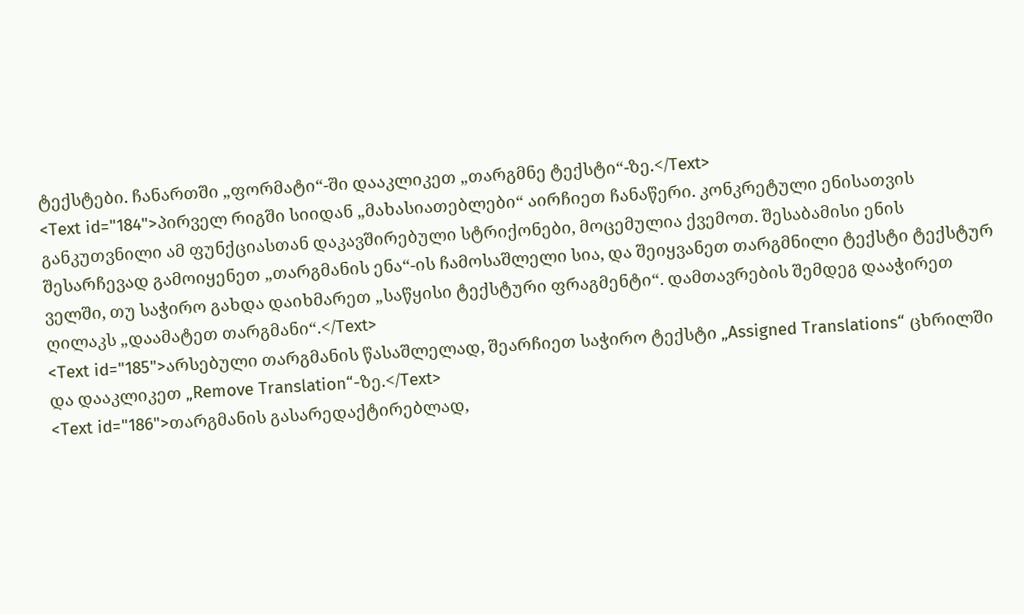ტექსტები. ჩანართში „ფორმატი“-ში დააკლიკეთ „თარგმნე ტექსტი“-ზე.</Text>
<Text id="184">პირველ რიგში სიიდან „მახასიათებლები“ აირჩიეთ ჩანაწერი. კონკრეტული ენისათვის განკუთვნილი ამ ფუნქციასთან დაკავშირებული სტრიქონები, მოცემულია ქვემოთ. შესაბამისი ენის შესარჩევად გამოიყენეთ „თარგმანის ენა“-ის ჩამოსაშლელი სია, და შეიყვანეთ თარგმნილი ტექსტი ტექსტურ ველში, თუ საჭირო გახდა დაიხმარეთ „საწყისი ტექსტური ფრაგმენტი“. დამთავრების შემდეგ დააჭირეთ ღილაკს „დაამატეთ თარგმანი“.</Text>
<Text id="185">არსებული თარგმანის წასაშლელად, შეარჩიეთ საჭირო ტექსტი „Assigned Translations“ ცხრილში და დააკლიკეთ „Remove Translation“-ზე.</Text>
<Text id="186">თარგმანის გასარედაქტირებლად,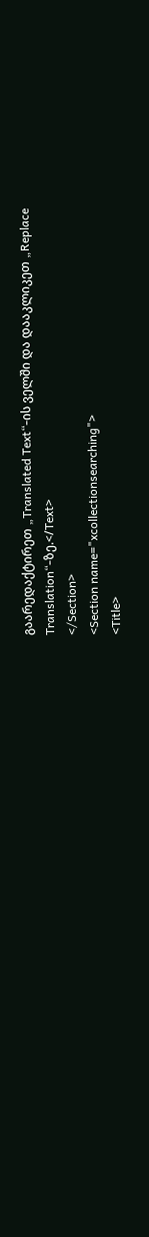გაარედაქტირეთ „Translated Text“-ის ველში და დააკლიკეთ „Replace Translation“-ზე.</Text>
</Section>
<Section name="xcollectionsearching">
<Title>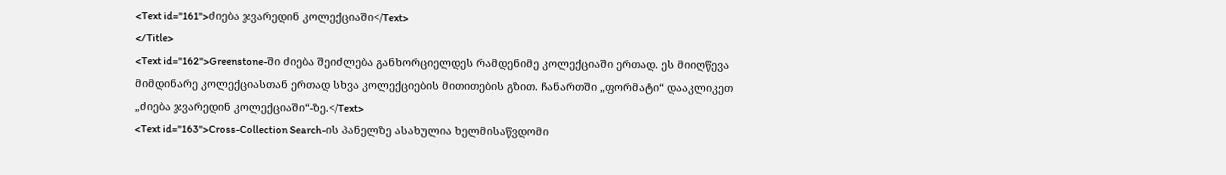<Text id="161">ძიება ჯვარედინ კოლექციაში</Text>
</Title>
<Text id="162">Greenstone-ში ძიება შეიძლება განხორციელდეს რამდენიმე კოლექციაში ერთად. ეს მიიღწევა მიმდინარე კოლექციასთან ერთად სხვა კოლექციების მითითების გზით. ჩანართში „ფორმატი“ დააკლიკეთ „ძიება ჯვარედინ კოლექციაში“-ზე.</Text>
<Text id="163">Cross-Collection Search-ის პანელზე ასახულია ხელმისაწვდომი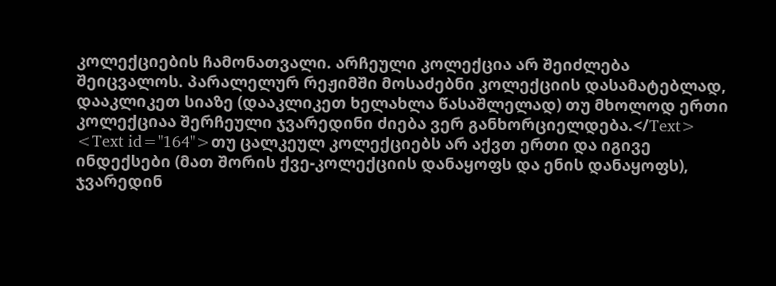კოლექციების ჩამონათვალი. არჩეული კოლექცია არ შეიძლება შეიცვალოს. პარალელურ რეჟიმში მოსაძებნი კოლექციის დასამატებლად, დააკლიკეთ სიაზე (დააკლიკეთ ხელახლა წასაშლელად) თუ მხოლოდ ერთი კოლექციაა შერჩეული ჯვარედინი ძიება ვერ განხორციელდება.</Text>
<Text id="164">თუ ცალკეულ კოლექციებს არ აქვთ ერთი და იგივე ინდექსები (მათ შორის ქვე-კოლექციის დანაყოფს და ენის დანაყოფს), ჯვარედინ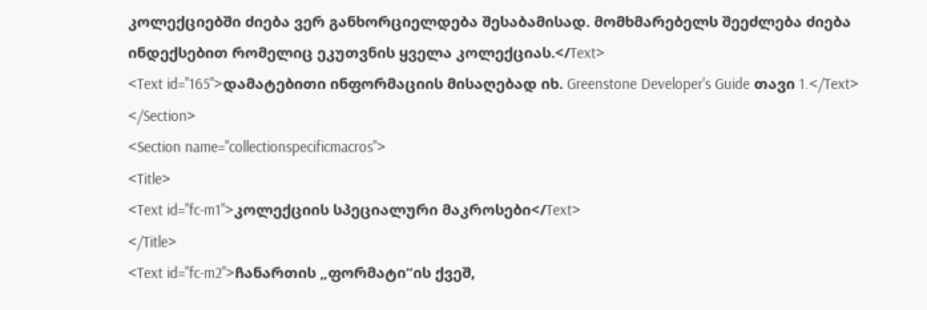კოლექციებში ძიება ვერ განხორციელდება შესაბამისად. მომხმარებელს შეეძლება ძიება ინდექსებით რომელიც ეკუთვნის ყველა კოლექციას.</Text>
<Text id="165">დამატებითი ინფორმაციის მისაღებად იხ. Greenstone Developer's Guide თავი 1.</Text>
</Section>
<Section name="collectionspecificmacros">
<Title>
<Text id="fc-m1">კოლექციის სპეციალური მაკროსები</Text>
</Title>
<Text id="fc-m2">ჩანართის „ფორმატი“ის ქვეშ,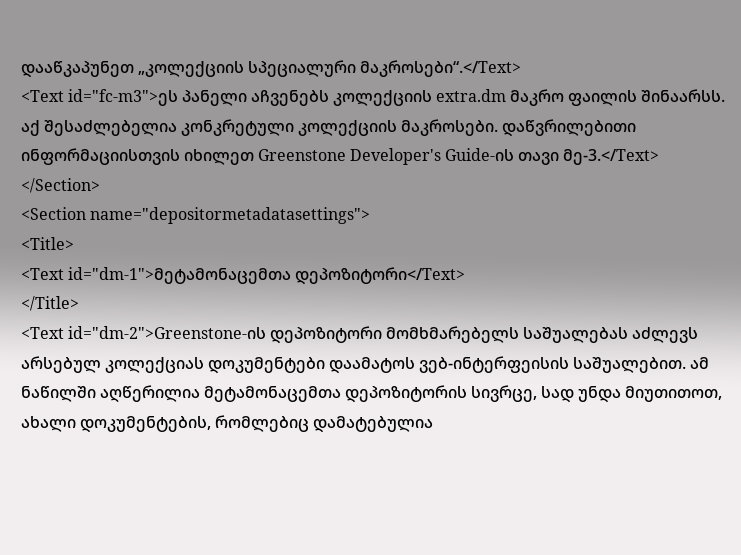დააწკაპუნეთ „კოლექციის სპეციალური მაკროსები“.</Text>
<Text id="fc-m3">ეს პანელი აჩვენებს კოლექციის extra.dm მაკრო ფაილის შინაარსს. აქ შესაძლებელია კონკრეტული კოლექციის მაკროსები. დაწვრილებითი ინფორმაციისთვის იხილეთ Greenstone Developer's Guide-ის თავი მე-3.</Text>
</Section>
<Section name="depositormetadatasettings">
<Title>
<Text id="dm-1">მეტამონაცემთა დეპოზიტორი</Text>
</Title>
<Text id="dm-2">Greenstone-ის დეპოზიტორი მომხმარებელს საშუალებას აძლევს არსებულ კოლექციას დოკუმენტები დაამატოს ვებ-ინტერფეისის საშუალებით. ამ ნაწილში აღწერილია მეტამონაცემთა დეპოზიტორის სივრცე, სად უნდა მიუთითოთ, ახალი დოკუმენტების, რომლებიც დამატებულია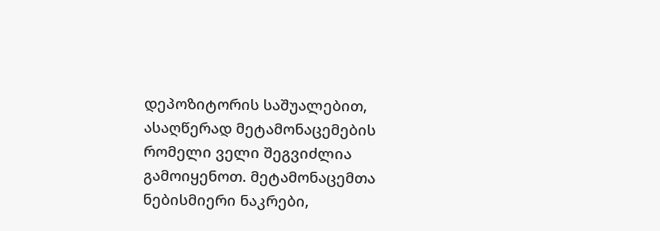დეპოზიტორის საშუალებით, ასაღწერად მეტამონაცემების რომელი ველი შეგვიძლია გამოიყენოთ. მეტამონაცემთა ნებისმიერი ნაკრები,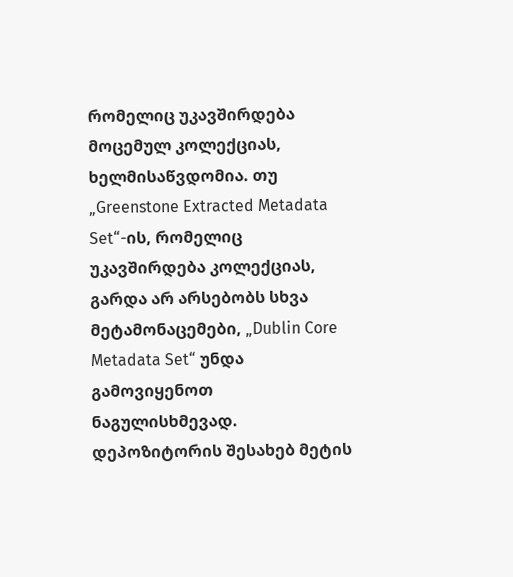რომელიც უკავშირდება მოცემულ კოლექციას, ხელმისაწვდომია. თუ „Greenstone Extracted Metadata Set“-ის, რომელიც უკავშირდება კოლექციას, გარდა არ არსებობს სხვა მეტამონაცემები, „Dublin Core Metadata Set“ უნდა გამოვიყენოთ ნაგულისხმევად.  დეპოზიტორის შესახებ მეტის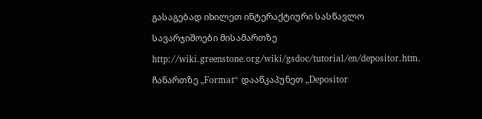გასაგებად იხილეთ ინტერაქტიური სასწავლო სავარჯიშოები მისამართზე http://wiki.greenstone.org/wiki/gsdoc/tutorial/en/depositor.htm. ჩანართზე „Format“ დააწკაპუნეთ „Depositor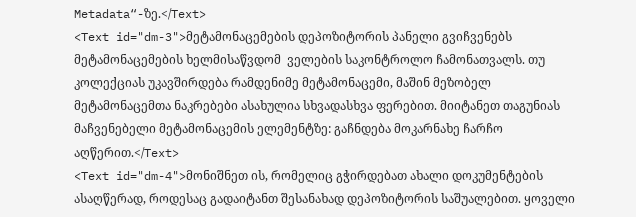Metadata“-ზე.</Text>
<Text id="dm-3">მეტამონაცემების დეპოზიტორის პანელი გვიჩვენებს მეტამონაცემების ხელმისაწვდომ  ველების საკონტროლო ჩამონათვალს. თუ კოლექციას უკავშირდება რამდენიმე მეტამონაცემი, მაშინ მეზობელ მეტამონაცემთა ნაკრებები ასახულია სხვადასხვა ფერებით. მიიტანეთ თაგუნიას მაჩვენებელი მეტამონაცემის ელემენტზე: გაჩნდება მოკარნახე ჩარჩო აღწერით.</Text>
<Text id="dm-4">მონიშნეთ ის, რომელიც გჭირდებათ ახალი დოკუმენტების ასაღწერად, როდესაც გადაიტანთ შესანახად დეპოზიტორის საშუალებით. ყოველი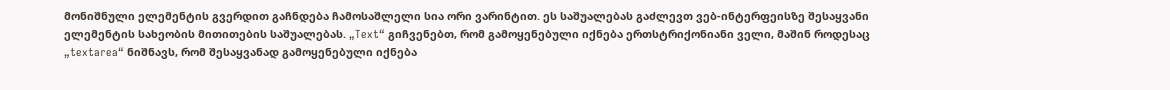მონიშნული ელემენტის გვერდით გაჩნდება ჩამოსაშლელი სია ორი ვარინტით. ეს საშუალებას გაძლევთ ვებ-ინტერფეისზე შესაყვანი ელემენტის სახეობის მითითების საშუალებას. „Text“ გიჩვენებთ, რომ გამოყენებული იქნება ერთსტრიქონიანი ველი, მაშინ როდესაც „textarea“ ნიშნავს, რომ შესაყვანად გამოყენებული იქნება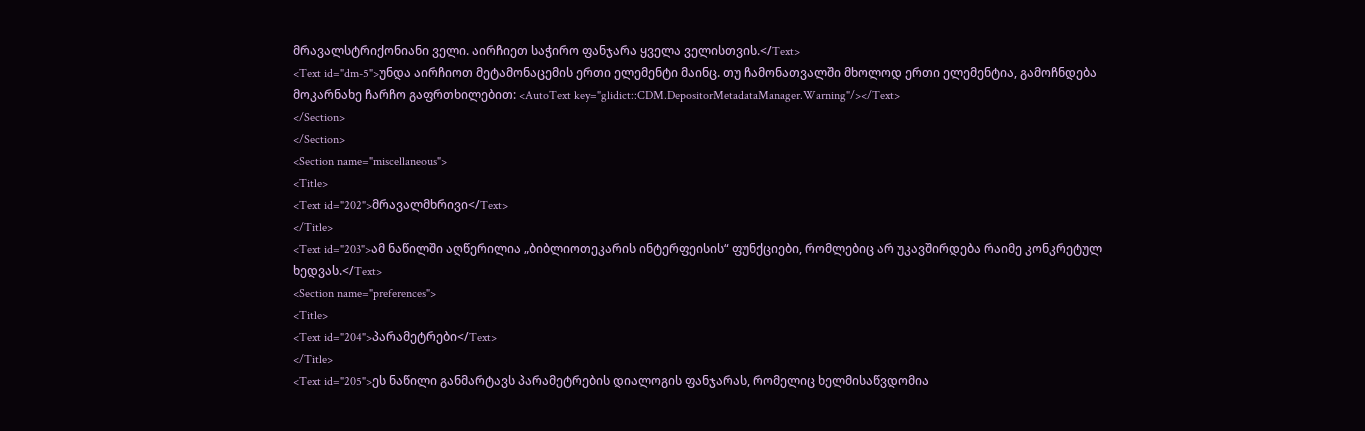მრავალსტრიქონიანი ველი. აირჩიეთ საჭირო ფანჯარა ყველა ველისთვის.</Text>
<Text id="dm-5">უნდა აირჩიოთ მეტამონაცემის ერთი ელემენტი მაინც. თუ ჩამონათვალში მხოლოდ ერთი ელემენტია, გამოჩნდება მოკარნახე ჩარჩო გაფრთხილებით: <AutoText key="glidict::CDM.DepositorMetadataManager.Warning"/></Text>
</Section>
</Section>
<Section name="miscellaneous">
<Title>
<Text id="202">მრავალმხრივი</Text>
</Title>
<Text id="203">ამ ნაწილში აღწერილია „ბიბლიოთეკარის ინტერფეისის“ ფუნქციები, რომლებიც არ უკავშირდება რაიმე კონკრეტულ ხედვას.</Text>
<Section name="preferences">
<Title>
<Text id="204">პარამეტრები</Text>
</Title>
<Text id="205">ეს ნაწილი განმარტავს პარამეტრების დიალოგის ფანჯარას, რომელიც ხელმისაწვდომია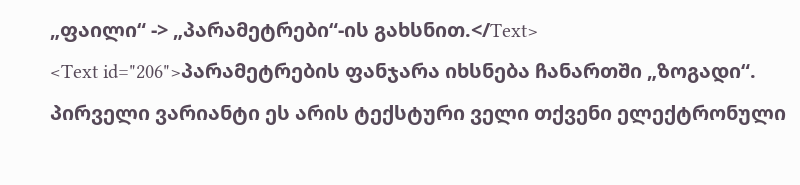„ფაილი“ -> „პარამეტრები“-ის გახსნით.</Text>
<Text id="206">პარამეტრების ფანჯარა იხსნება ჩანართში „ზოგადი“. პირველი ვარიანტი ეს არის ტექსტური ველი თქვენი ელექტრონული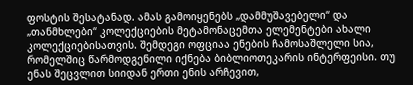ფოსტის შესატანად. ამას გამოიყენებს „დამმუშავებელი“ და „თანმხლები“ კოლექციების მეტამონაცემთა ელემენტები ახალი კოლექციებისათვის. შემდეგი ოფციაა ენების ჩამოსაშლელი სია, რომელშიც წარმოდგენილი იქნება ბიბლიოთეკარის ინტერფეისი. თუ ენას შეცვლით სიიდან ერთი ენის არჩევით,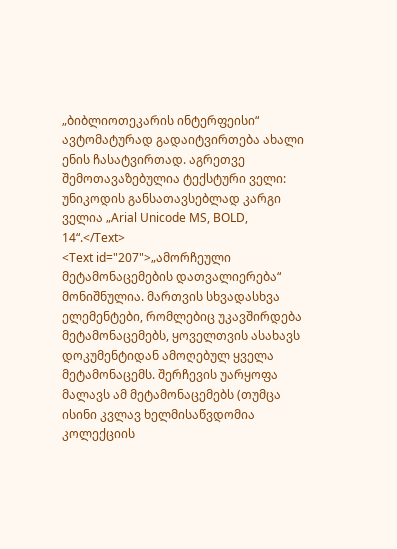„ბიბლიოთეკარის ინტერფეისი“ ავტომატურად გადაიტვირთება ახალი ენის ჩასატვირთად. აგრეთვე შემოთავაზებულია ტექსტური ველი: უნიკოდის განსათავსებლად კარგი ველია „Arial Unicode MS, BOLD, 14“.</Text>
<Text id="207">„ამორჩეული მეტამონაცემების დათვალიერება“ მონიშნულია. მართვის სხვადასხვა ელემენტები, რომლებიც უკავშირდება მეტამონაცემებს, ყოველთვის ასახავს დოკუმენტიდან ამოღებულ ყველა მეტამონაცემს. შერჩევის უარყოფა მალავს ამ მეტამონაცემებს (თუმცა ისინი კვლავ ხელმისაწვდომია კოლექციის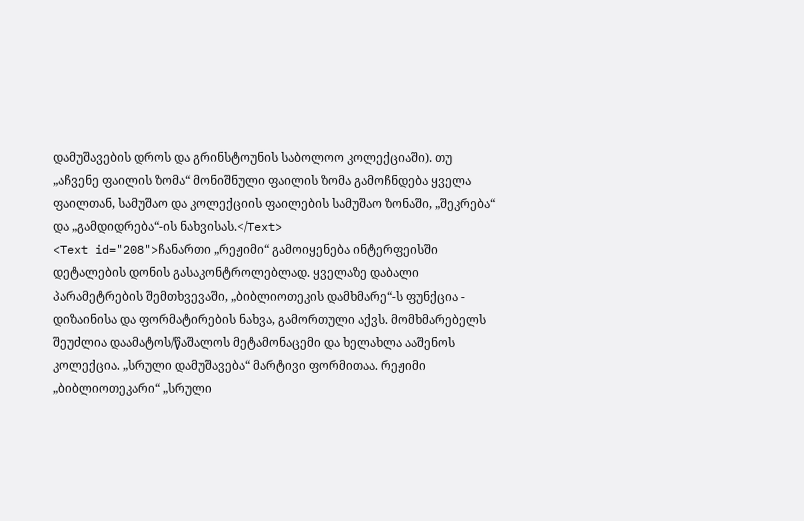დამუშავების დროს და გრინსტოუნის საბოლოო კოლექციაში). თუ „აჩვენე ფაილის ზომა“ მონიშნული ფაილის ზომა გამოჩნდება ყველა ფაილთან, სამუშაო და კოლექციის ფაილების სამუშაო ზონაში, „შეკრება“ და „გამდიდრება“-ის ნახვისას.</Text>
<Text id="208">ჩანართი „რეჟიმი“ გამოიყენება ინტერფეისში დეტალების დონის გასაკონტროლებლად. ყველაზე დაბალი პარამეტრების შემთხვევაში, „ბიბლიოთეკის დამხმარე“-ს ფუნქცია - დიზაინისა და ფორმატირების ნახვა, გამორთული აქვს. მომხმარებელს შეუძლია დაამატოს/წაშალოს მეტამონაცემი და ხელახლა ააშენოს კოლექცია. „სრული დამუშავება“ მარტივი ფორმითაა. რეჟიმი „ბიბლიოთეკარი“ „სრული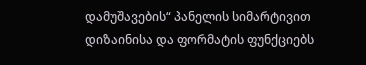დამუშავების“ პანელის სიმარტივით დიზაინისა და ფორმატის ფუნქციებს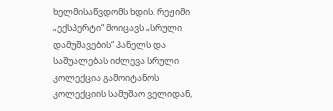ხელმისაწვდომს ხდის. რეჟიმი „ექსპერტი“ მოიცავს „სრული დამუშავების“ პანელს და საშუალებას იძლევა სრული კოლექცია გამოიტანოს კოლექციის სამუშაო ველიდან,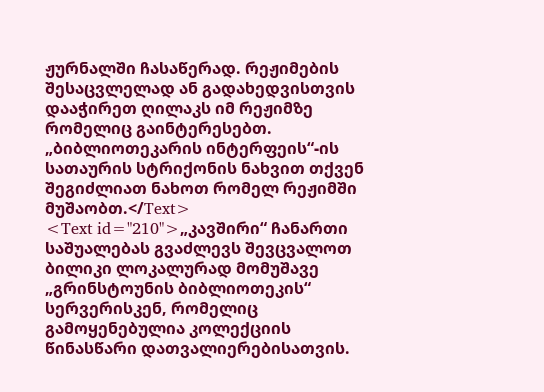ჟურნალში ჩასაწერად. რეჟიმების შესაცვლელად ან გადახედვისთვის დააჭირეთ ღილაკს იმ რეჟიმზე რომელიც გაინტერესებთ. „ბიბლიოთეკარის ინტერფეის“-ის სათაურის სტრიქონის ნახვით თქვენ შეგიძლიათ ნახოთ რომელ რეჟიმში მუშაობთ.</Text>
<Text id="210">„კავშირი“ ჩანართი საშუალებას გვაძლევს შევცვალოთ ბილიკი ლოკალურად მომუშავე „გრინსტოუნის ბიბლიოთეკის“ სერვერისკენ, რომელიც გამოყენებულია კოლექციის წინასწარი დათვალიერებისათვის.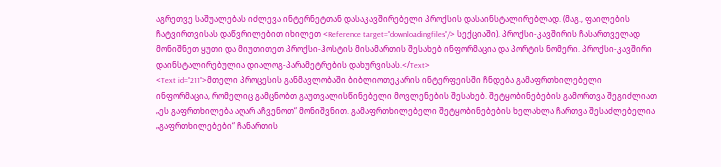აგრეთვე საშუალებას იძლევა ინტერნეტთან დასაკავშირებელი პროქსის დასაინსტალირებლად. (მაგ., ფაილების ჩატვირთვისას დაწვრილებით იხილეთ <Reference target="downloadingfiles"/> სექციაში). პროქსი-კავშირის ჩასართველად მონიშნეთ ყუთი და მიუთითეთ პროქსი-ჰოსტის მისამართის შესახებ ინფორმაცია და პორტის ნომერი. პროქსი-კავშირი დაინსტალირებულია დიალოგ-პარამეტრების დახურვისას.</Text>
<Text id="211">მთელი პროცესის განმავლობაში ბიბლიოთეკარის ინტერფეისში ჩნდება გამაფრთხილებელი ინფორმაცია, რომელიც გამცნობთ გაუთვალისწინებელი მოვლენების შესახებ. შეტყობინებების გამორთვა შეგიძლიათ „ეს გაფრთხილება აღარ აჩვენოთ“ მონიშვნით. გამაფრთხილებელი შეტყობინებების ხელახლა ჩართვა შესაძლებელია „გაფრთხილებები“ ჩანართის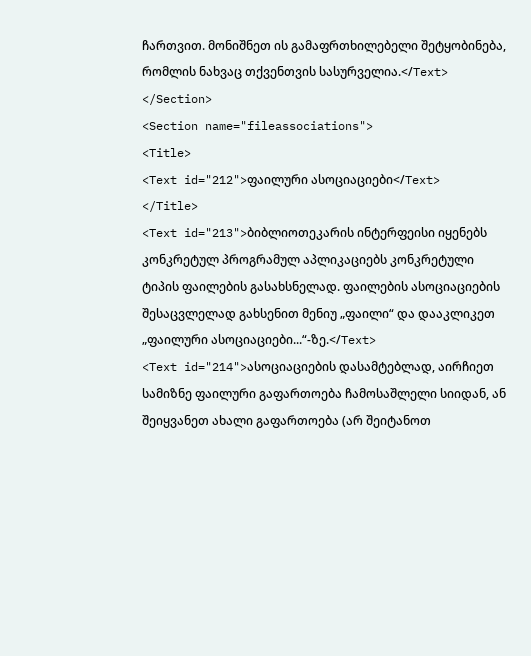ჩართვით. მონიშნეთ ის გამაფრთხილებელი შეტყობინება, რომლის ნახვაც თქვენთვის სასურველია.</Text>
</Section>
<Section name="fileassociations">
<Title>
<Text id="212">ფაილური ასოციაციები</Text>
</Title>
<Text id="213">ბიბლიოთეკარის ინტერფეისი იყენებს კონკრეტულ პროგრამულ აპლიკაციებს კონკრეტული ტიპის ფაილების გასახსნელად. ფაილების ასოციაციების შესაცვლელად გახსენით მენიუ „ფაილი“ და დააკლიკეთ „ფაილური ასოციაციები...“-ზე.</Text>
<Text id="214">ასოციაციების დასამტებლად, აირჩიეთ სამიზნე ფაილური გაფართოება ჩამოსაშლელი სიიდან, ან შეიყვანეთ ახალი გაფართოება (არ შეიტანოთ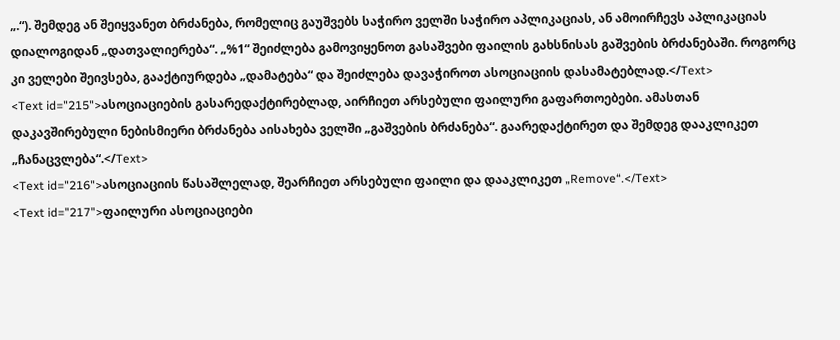„.“). შემდეგ ან შეიყვანეთ ბრძანება, რომელიც გაუშვებს საჭირო ველში საჭირო აპლიკაციას, ან ამოირჩევს აპლიკაციას დიალოგიდან „დათვალიერება“. „%1“ შეიძლება გამოვიყენოთ გასაშვები ფაილის გახსნისას გაშვების ბრძანებაში. როგორც კი ველები შეივსება, გააქტიურდება „დამატება“ და შეიძლება დავაჭიროთ ასოციაციის დასამატებლად.</Text>
<Text id="215">ასოციაციების გასარედაქტირებლად, აირჩიეთ არსებული ფაილური გაფართოებები. ამასთან დაკავშირებული ნებისმიერი ბრძანება აისახება ველში „გაშვების ბრძანება“. გაარედაქტირეთ და შემდეგ დააკლიკეთ „ჩანაცვლება“.</Text>
<Text id="216">ასოციაციის წასაშლელად, შეარჩიეთ არსებული ფაილი და დააკლიკეთ „Remove“.</Text>
<Text id="217">ფაილური ასოციაციები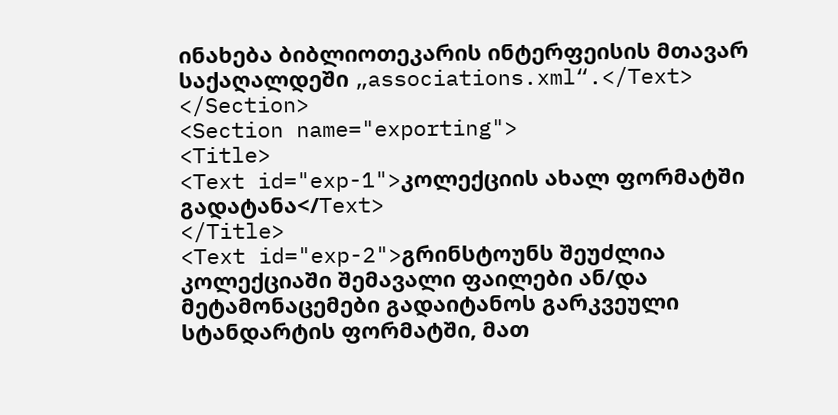ინახება ბიბლიოთეკარის ინტერფეისის მთავარ საქაღალდეში „associations.xml“.</Text>
</Section>
<Section name="exporting">
<Title>
<Text id="exp-1">კოლექციის ახალ ფორმატში გადატანა</Text>
</Title>
<Text id="exp-2">გრინსტოუნს შეუძლია კოლექციაში შემავალი ფაილები ან/და მეტამონაცემები გადაიტანოს გარკვეული სტანდარტის ფორმატში, მათ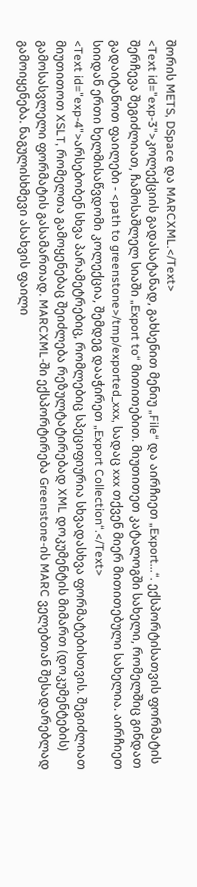შორის METS, DSpace და MARCXML.</Text>
<Text id="exp-3">კოლექციის გადასატანად, გახსენით მენიუ „File“ და აირჩიეთ „Export...“. ექსპორტისათვის ფორმატის შერჩევა შეგიძლიათ, ჩამოსაშლელ სიაში „Export to“ მითითებით. მიუთითეთ კატალოგში სახელი, რომელშიც გინდათ გადაიტანოთ ფაილები - <path to greenstone>/tmp/exported_xxx, სადაც xxx თქვენ მიერ მითითებული სახელია. აირჩიეთ სიიდან ერთი ხელმისაწვდომი კოლექცია, შემდეგ დააჭირეთ „Export Collection“.</Text>
<Text id="exp-4">არსებობენ სხვა პარამეტრებიც, რომლებიც სპეციფიურია სხვადასხვა ფორმატებისთვის. შეგიძლიათ მიუთითოთ XSLT, რომელთა გამოყენებაც შეიძლება რეზულტატირებად XML დოკუმენტის მიმართ (დოკუმენტების) გამოსასვლელი ფორმატის გასამართად. MARCXML-ში ექსპორტირება Greenstone-ის MARC ველებთან შესადარებლად გამოიყენება. ნაგულისხმევი ასახვის ფაილი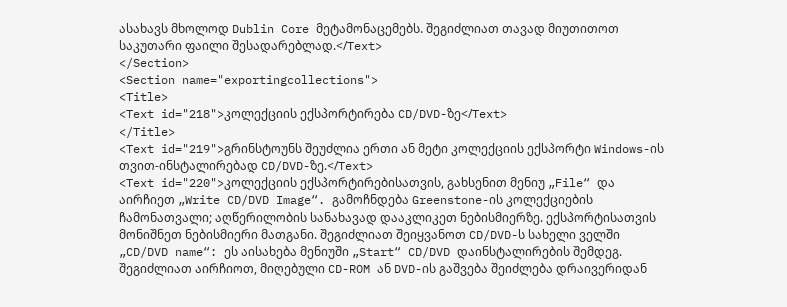ასახავს მხოლოდ Dublin Core მეტამონაცემებს. შეგიძლიათ თავად მიუთითოთ საკუთარი ფაილი შესადარებლად.</Text>
</Section>
<Section name="exportingcollections">
<Title>
<Text id="218">კოლექციის ექსპორტირება CD/DVD-ზე</Text>
</Title>
<Text id="219">გრინსტოუნს შეუძლია ერთი ან მეტი კოლექციის ექსპორტი Windows-ის თვით-ინსტალირებად CD/DVD-ზე.</Text>
<Text id="220">კოლექციის ექსპორტირებისათვის, გახსენით მენიუ „File“ და აირჩიეთ „Write CD/DVD Image“. გამოჩნდება Greenstone-ის კოლექციების ჩამონათვალი; აღწერილობის სანახავად დააკლიკეთ ნებისმიერზე. ექსპორტისათვის მონიშნეთ ნებისმიერი მათგანი. შეგიძლიათ შეიყვანოთ CD/DVD-ს სახელი ველში „CD/DVD name“: ეს აისახება მენიუში „Start“ CD/DVD დაინსტალირების შემდეგ. შეგიძლიათ აირჩიოთ, მიღებული CD-ROM ან DVD-ის გაშვება შეიძლება დრაივერიდან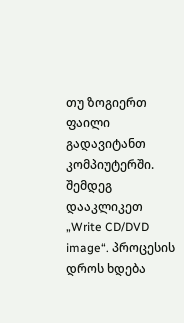თუ ზოგიერთ ფაილი გადავიტანთ კომპიუტერში. შემდეგ დააკლიკეთ „Write CD/DVD image“. პროცესის დროს ხდება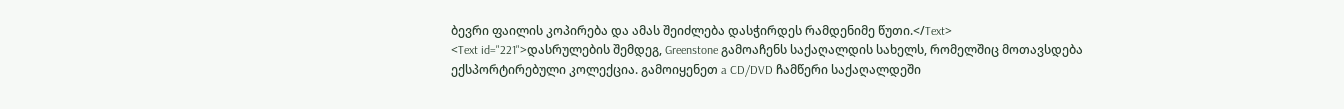ბევრი ფაილის კოპირება და ამას შეიძლება დასჭირდეს რამდენიმე წუთი.</Text>
<Text id="221">დასრულების შემდეგ, Greenstone გამოაჩენს საქაღალდის სახელს, რომელშიც მოთავსდება ექსპორტირებული კოლექცია. გამოიყენეთ a CD/DVD ჩამწერი საქაღალდეში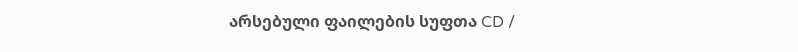არსებული ფაილების სუფთა CD /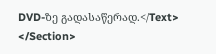DVD-ზე გადასაწერად.</Text>
</Section>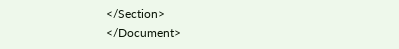</Section>
</Document>